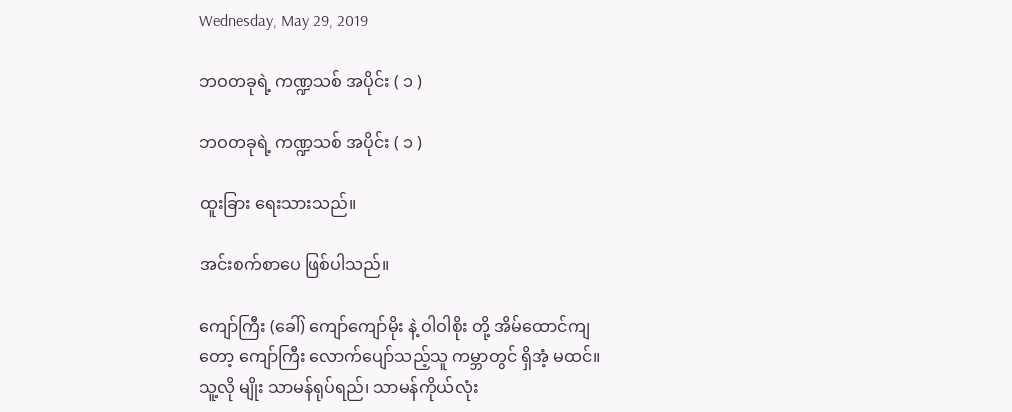Wednesday, May 29, 2019

ဘဝတခုရဲ့ ကဏ္ဍသစ် အပိုင်း ( ၁ )

ဘဝတခုရဲ့ ကဏ္ဍသစ် အပိုင်း ( ၁ )

ထူးခြား ရေးသားသည်။

အင်းစက်စာပေ ဖြစ်ပါသည်။

ကျော်ကြီး (ခေါ်) ကျော်ကျော်မိုး နဲ့ ဝါဝါစိုး တို့ အိမ်ထောင်ကျ တော့ ကျော်ကြီး လောက်ပျော်သည့်သူ ကမ္ဘာတွင် ရှိအံ့ မထင်။ သူ့လို မျိုး သာမန်ရုပ်ရည်၊ သာမန်ကိုယ်လုံး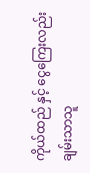ကိုယ်ထည် နှင့် ငွေကြေးလည်း ချမ်းသာသူ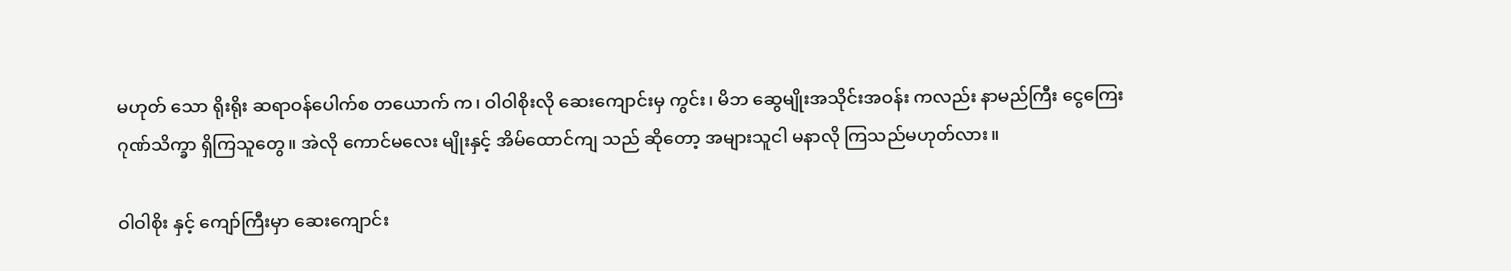မဟုတ် သော ရိုးရိုး ဆရာဝန်ပေါက်စ တယောက် က၊ ဝါဝါစိုးလို ဆေးကျောင်းမှ ကွင်း၊ မိဘ ဆွေမျိုးအသိုင်းအဝန်း ကလည်း နာမည်ကြီး ငွေကြေးဂုဏ်သိက္ခာ ရှိကြသူတွေ။ အဲလို ကောင်မလေး မျိုးနှင့် အိမ်ထောင်ကျ သည် ဆိုတော့ အများသူငါ မနာလို ကြသည်မဟုတ်လား။

ဝါဝါစိုး နှင့် ကျော်ကြီးမှာ ဆေးကျောင်း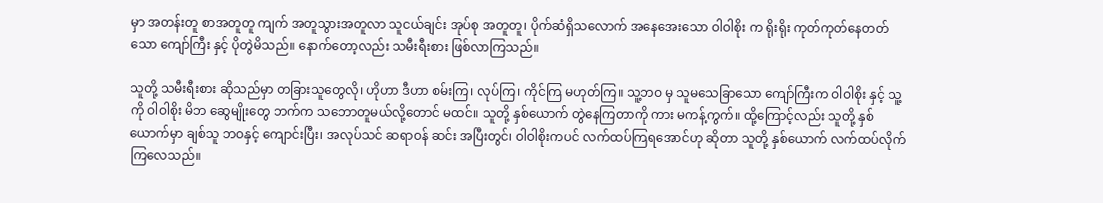မှာ အတန်းတူ စာအတူတူ ကျက် အတူသွားအတူလာ သူငယ်ချင်း အုပ်စု အတူတူ၊ ပိုက်ဆံရှိသလောက် အနေအေးသော ဝါဝါစိုး က ရိုးရိုး ကုတ်ကုတ်နေတတ်သော ကျော်ကြီး နှင့် ပိုတွဲမိသည်။ နောက်တော့လည်း သမီးရီးစား ဖြစ်လာကြသည်။

သူတို့ သမီးရီးစား ဆိုသည်မှာ တခြားသူတွေလို၊ ဟိုဟာ ဒီဟာ စမ်းကြ၊ လုပ်ကြ၊ ကိုင်ကြ မဟုတ်ကြ။ သူ့ဘဝ မှ သူမသေခြာသော ကျော်ကြီးက ဝါဝါစိုး နှင့် သူ့ကို ဝါဝါစိုး မိဘ ဆွေမျိုးတွေ ဘက်က သဘောတူမယ်လို့တောင် မထင်။ သူတို့ နှစ်ယောက် တွဲနေကြတာကို ကား မကန့်ကွက်။ ထို့ကြောင့်လည်း သူတို့ နှစ်ယောက်မှာ ချစ်သူ ဘဝနှင့် ကျောင်းပြီး၊ အလုပ်သင် ဆရာဝန် ဆင်း အပြီးတွင်၊ ဝါဝါစိုးကပင် လက်ထပ်ကြရအောင်ဟု ဆိုတာ သူတို့ နှစ်ယောက် လက်ထပ်လိုက်ကြလေသည်။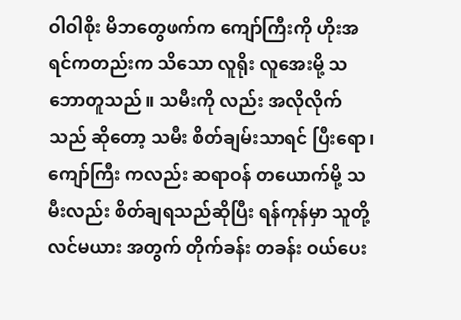ဝါဝါစိုး မိဘတွေဖက်က ကျော်ကြီးကို ဟိုးအရင်ကတည်းက သိသော လူရိုး လူအေးမို့ သဘောတူသည်။ သမီးကို လည်း အလိုလိုက်သည် ဆိုတော့ သမီး စိတ်ချမ်းသာရင် ပြီးရော၊ ကျော်ကြီး ကလည်း ဆရာဝန် တယောက်မို့ သမီးလည်း စိတ်ချရသည်ဆိုပြီး ရန်ကုန်မှာ သူတို့ လင်မယား အတွက် တိုက်ခန်း တခန်း ဝယ်ပေး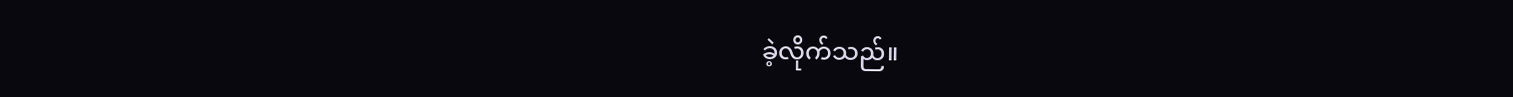ခဲ့လိုက်သည်။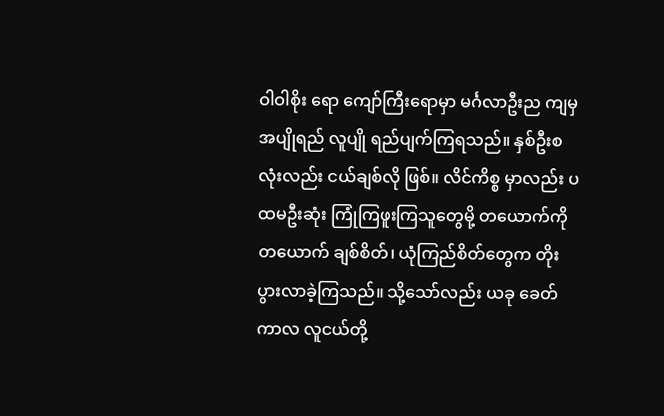ဝါဝါစိုး ရော ကျော်ကြီးရောမှာ မင်္ဂလာဦးည ကျမှ အပျိုရည် လူပျို ရည်ပျက်ကြရသည်။ နှစ်ဦးစလုံးလည်း ငယ်ချစ်လို ဖြစ်။ လိင်ကိစ္စ မှာလည်း ပထမဦးဆုံး ကြုံကြဖူးကြသူတွေမို့ တယောက်ကို တယောက် ချစ်စိတ်၊ ယုံကြည်စိတ်တွေက တိုးပွားလာခဲ့ကြသည်။ သို့သော်လည်း ယခု ခေတ် ကာလ လူငယ်တို့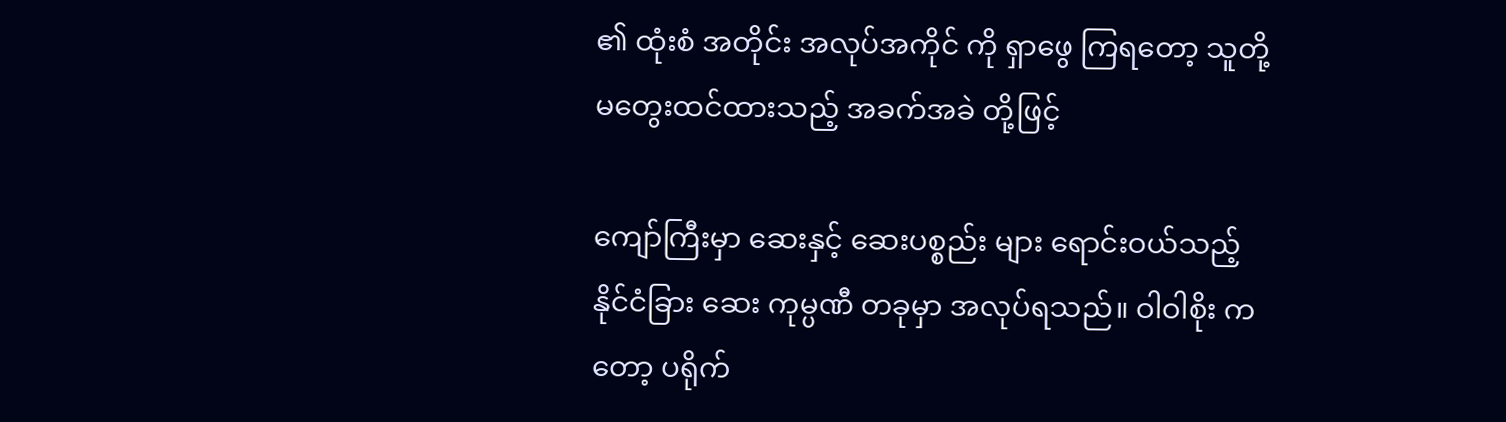၏ ထုံးစံ အတိုင်း အလုပ်အကိုင် ကို ရှာဖွေ ကြရတော့ သူတို့ မတွေးထင်ထားသည့် အခက်အခဲ တို့ဖြင့်

ကျော်ကြီးမှာ ဆေးနှင့် ဆေးပစ္စည်း များ ရောင်းဝယ်သည့် နိုင်ငံခြား ဆေး ကုမ္ပဏီ တခုမှာ အလုပ်ရသည်။ ဝါဝါစိုး ကတော့ ပရိုက်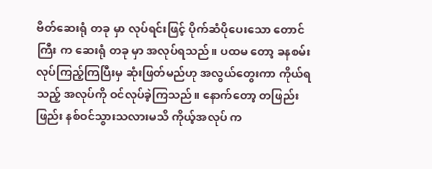ဗိတ်ဆေးရုံ တခု မှာ လုပ်ရင်းဖြင့် ပိုက်ဆံပိုပေးသော တောင်ကြီး က ဆေးရုံ တခု မှာ အလုပ်ရသည်။ ပထမ တော့ ခနစမ်းလုပ်ကြည့်ကြပြီးမှ ဆုံးဖြတ်မည်ဟု အလွယ်တွေးကာ ကိုယ်ရသည့် အလုပ်ကို ဝင်လုပ်ခဲ့ကြသည်။ နောက်တော့ တဖြည်းဖြည်း နစ်ဝင်သွားသလားမသိ ကိုယ့်အလုပ် က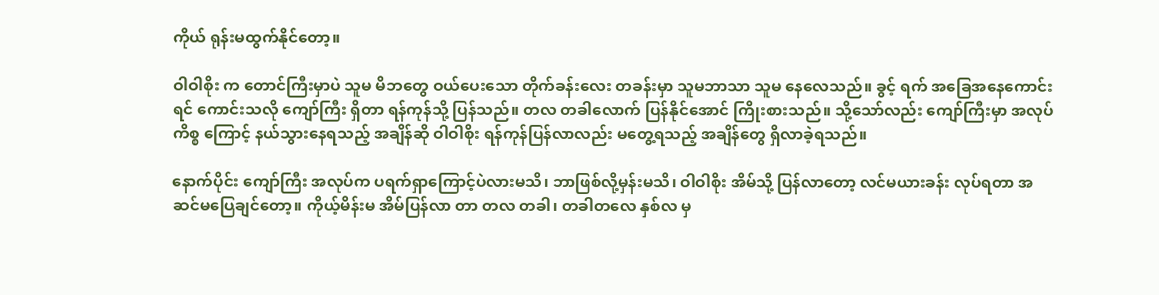ကိုယ် ရုန်းမထွက်နိုင်တော့။

ဝါဝါစိုး က တောင်ကြီးမှာပဲ သူမ မိဘတွေ ဝယ်ပေးသော တိုက်ခန်းလေး တခန်းမှာ သူမဘာသာ သူမ နေလေသည်။ ခွင့် ရက် အခြေအနေကောင်းရင် ကောင်းသလို ကျော်ကြီး ရှိတာ ရန်ကုန်သို့ ပြန်သည်။ တလ တခါလောက် ပြန်နိုင်အောင် ကြိုးစားသည်။ သို့သော်လည်း ကျော်ကြီးမှာ အလုပ်ကိစ္စ ကြောင့် နယ်သွားနေရသည့် အချိန်ဆို ဝါဝါစိုး ရန်ကုန်ပြန်လာလည်း မတွေ့ရသည့် အချိန်တွေ ရှိလာခဲ့ရသည်။

နောက်ပိုင်း ကျော်ကြီး အလုပ်က ပရက်ရှာကြောင့်ပဲလားမသိ၊ ဘာဖြစ်လို့မှန်းမသိ၊ ဝါဝါစိုး အိမ်သို့ ပြန်လာတော့ လင်မယားခန်း လုပ်ရတာ အဆင်မပြေချင်တော့။ ကိုယ့်မိန်းမ အိမ်ပြန်လာ တာ တလ တခါ၊ တခါတလေ နှစ်လ မှ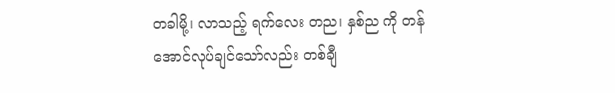တခါမို့၊ လာသည့် ရက်လေး တည၊ နှစ်ည ကို တန်အောင်လုပ်ချင်သော်လည်း တစ်ချီ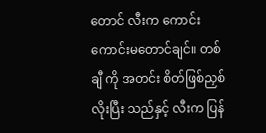တောင် လီးက ကောင်းကောင်းမတောင်ချင်။ တစ်ချီ ကို အတင်း စိတ်ဖြစ်ညှစ်လိုးပြီး သည်နှင့် လီးက ပြန်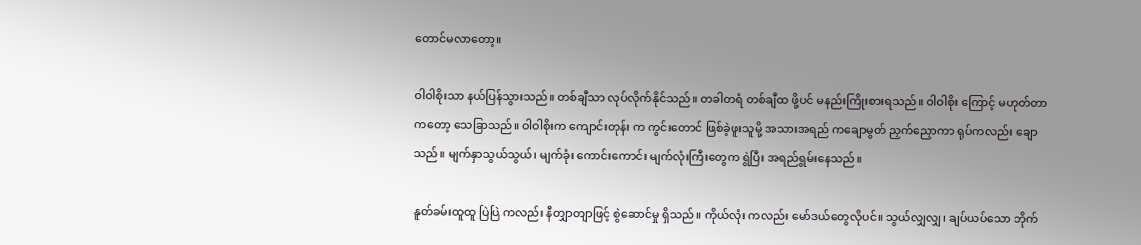တောင်မလာတော့။

ဝါဝါစိုးသာ နယ်ပြန်သွားသည်။ တစ်ချီသာ လုပ်လိုက်နိုင်သည်။ တခါတရံ တစ်ချီထ ဖို့ပင် မနည်းကြိုးစားရသည်။ ဝါဝါစိုး ကြောင့် မဟုတ်တာကတော့ သေခြာသည်။ ဝါဝါစိုးက ကျောင်းတုန်း က ကွင်းတောင် ဖြစ်ခဲ့ဖူးသူမို့ အသားအရည် ကချောမွတ် ညှက်ညှောကာ ရုပ်ကလည်း ချောသည်။ မျက်နှာသွယ်သွယ်၊ မျက်ခုံး ကောင်းကောင်း မျက်လုံးကြီးတွေက ရွဲပြီး အရည်ရွမ်းနေသည်။

နူတ်ခမ်းထူထူ ပြဲပြဲ ကလည်း နီတျှာတျာဖြင့် စွဲဆောင်မှု ရှိသည်။ ကိုယ်လုံး ကလည်း မော်ဒယ်တွေလိုပင်။ သွယ်လျှလျှ၊ ချပ်ယပ်သော ဘိုက်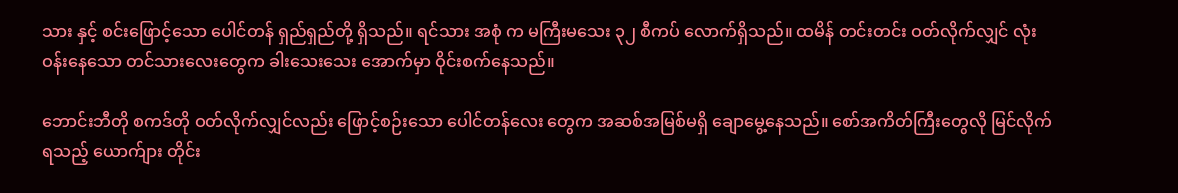သား နှင့် စင်းဖြောင့်သော ပေါင်တန် ရှည်ရှည်တို့ ရှိသည်။ ရင်သား အစုံ က မကြီးမသေး ၃၂ စီကပ် လောက်ရှိသည်။ ထမိန် တင်းတင်း ဝတ်လိုက်လျှင် လုံးဝန်းနေသော တင်သားလေးတွေက ခါးသေးသေး အောက်မှာ ဝိုင်းစက်နေသည်။

ဘောင်းဘီတို စကဒ်တို ဝတ်လိုက်လျှင်လည်း ဖြောင့်စဉ်းသော ပေါင်တန်လေး တွေက အဆစ်အမြစ်မရှိ ချောမွေ့နေသည်။ စော်အကိတ်ကြီးတွေလို မြင်လိုက်ရသည့် ယောက်ျား တိုင်း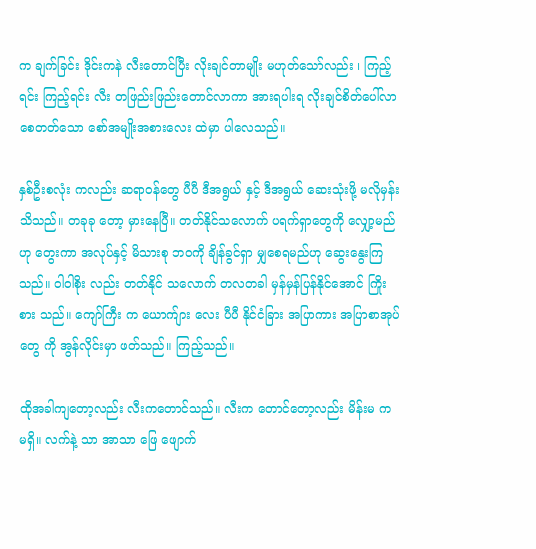က ချက်ခြင်း ဒိုင်းကနဲ လီးတောင်ပြီး လိုးချင်တာမျိုး မဟုတ်သော်လည်း ၊ ကြည့်ရင်း ကြည့်ရင်း လီး တဖြည်းဖြည်းတောင်လာကာ အားရပါးရ လိုးချင်စိတ်ပေါ်လာစေတတ်သော စော်အမျိုးအစားလေး ထဲမှာ ပါလေသည်။

နှစ်ဦးစလုံး ကလည်း ဆရာဝန်တွေ ပီပီ ဒီအရွယ် နှင့် ဒီအရွယ် ဆေးသုံးဖို့ မလိုမှန်းသိသည်။ တခုခု တော့ မှားနေပြီ။ တတ်နိုင်သလောက် ပရက်ရှာတွေကို လျှော့မည်ဟု တွေးကာ အလုပ်နှင့် မိသားစု ဘဝကို ချိန်ခွင်ရှာ မျှစေရမည်ဟု ဆွေးနွေးကြသည်။ ဝါဝါစိုး လည်း တတ်နိုင် သလောက် တလတခါ မှန်မှန်ပြန်နိုင်အောင် ကြိုးစား သည်။ ကျော်ကြီး က ယောက်ျား လေး ပီပီ နိုင်ငံခြား အပြာကား အပြာစာအုပ်တွေ ကို အွန်လိုင်းမှာ ဖတ်သည်။ ကြည့်သည်။

ထိုအခါကျတော့လည်း လီးကတောင်သည်။ လီးက တောင်တော့လည်း မိန်းမ က မရှိ။ လက်နဲ့ သာ အာသာ ဖြေ ဖျောက်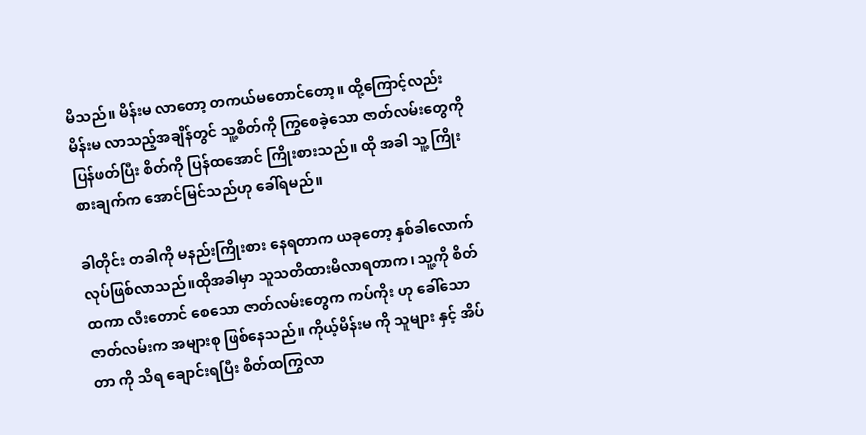မိသည်။ မိန်းမ လာတော့ တကယ်မတောင်တော့။ ထို့ကြောင့်လည်း မိန်းမ လာသည့်အချိန်တွင် သူ့စိတ်ကို ကြွစေခဲ့သော ဇာတ်လမ်းတွေကို ပြန်ဖတ်ပြီး စိတ်ကို ပြန်ထအောင် ကြိုးစားသည်။ ထို အခါ သူ့ ကြိုးစားချက်က အောင်မြင်သည်ဟု ခေါ်ရမည်။

ခါတိုင်း တခါကို မနည်းကြိုးစား နေရတာက ယခုတော့ နှစ်ခါလောက် လုပ်ဖြစ်လာသည်။ထိုအခါမှာ သူသတိထားမိလာရတာက၊ သူ့ကို စိတ်ထကာ လီးတောင် စေသော ဇာတ်လမ်းတွေက ကပ်ကိုး ဟု ခေါ်သော ဇာတ်လမ်းက အများစု ဖြစ်နေသည်။ ကိုယ့်မိန်းမ ကို သူများ နှင့် အိပ်တာ ကို သိရ ချောင်းရပြီး စိတ်ထကြွလာ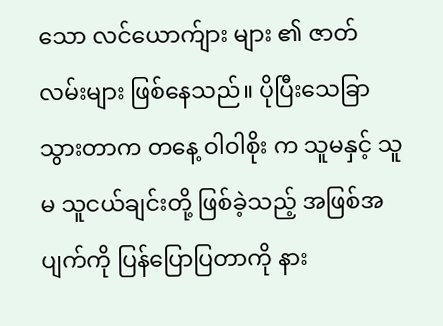သော လင်ယောက်ျား များ ၏ ဇာတ်လမ်းများ ဖြစ်နေသည်။ ပိုပြီးသေခြာသွားတာက တနေ့ ဝါဝါစိုး က သူမနှင့် သူမ သူငယ်ချင်းတို့ ဖြစ်ခဲ့သည့် အဖြစ်အပျက်ကို ပြန်ပြောပြတာကို နား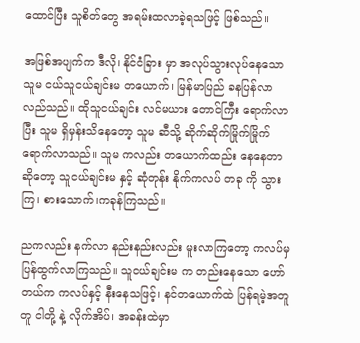ထောင်ပြီး သူစိတ်တွေ အရမ်းထလာခဲ့ရသဖြင့် ဖြစ်သည်။

အဖြစ်အပျက်က ဒီလို၊ နိုင်ငံခြား မှာ အလုပ်သွားလုပ်နေသော သူမ ငယ်သူငယ်ချင်းမ တယောက်၊ မြန်မာပြည် ခနပြန်လာလည်သည်။ ထိုသူငယ်ချင်း လင်မယား တောင်ကြီး ရောက်လာပြီး သူမ ရှိမှန်းသိနေတော့ သူမ ဆီသို့ ဆိုက်ဆိုက်မြိုက်မြိုက် ရောက်လာသည်။ သူမ ကလည်း တယောက်ထည်း နေနေတာ ဆိုတော့ သူငယ်ချင်းမ နှင့် ဆုံတုန်း နိုက်ကလပ် တခု ကို သွားကြ၊ စားသောက်၊ကခုန်ကြသည်။

ညကလည်း နက်လာ နည်းနည်းလည်း မူးလာကြတော့ ကလပ်မှ ပြန်ထွက်လာကြသည်။ သူငယ်ချင်းမ က တည်းနေသော ဟော်တယ်က ကလပ်နှင့် နီးနေသဖြင့်၊ နင်တယောက်ထဲ ပြန်ရမဲ့အတူတူ ငါတို့ နဲ့ လိုက်အိပ်၊ အခန်းထဲမှာ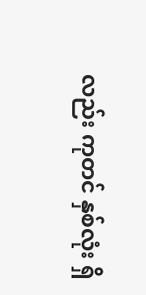လည်း ကုတင် နှစ်လုံး ရှိ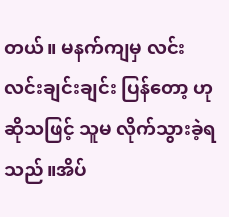တယ်။ မနက်ကျမှ လင်းလင်းချင်းချင်း ပြန်တော့ ဟု ဆိုသဖြင့် သူမ လိုက်သွားခဲ့ရသည်။အိပ်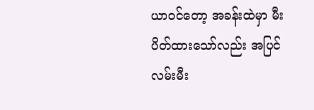ယာဝင်တော့ အခန်းထဲမှာ မီးပိတ်ထားသော်လည်း အပြင်လမ်းမီး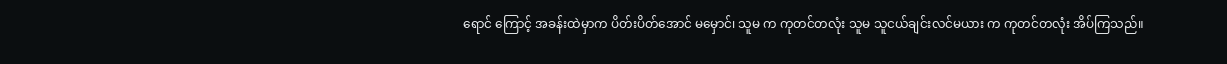ရောင် ကြောင့် အခန်းထဲမှာက ပိတ်းပိတ်အောင် မမှောင်၊ သူမ က ကုတင်တလုံး သူမ သူငယ်ချင်းလင်မယား က ကုတင်တလုံး အိပ်ကြသည်။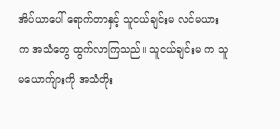အိပ်ယာပေါ် ရောက်တာနှင့် သူငယ်ချင်းမ လင်မယား က အသံတွေ ထွက်လာကြသည်။ သူငယ်ချင်းမ က သူမယောက်ျားကို အသံတိုး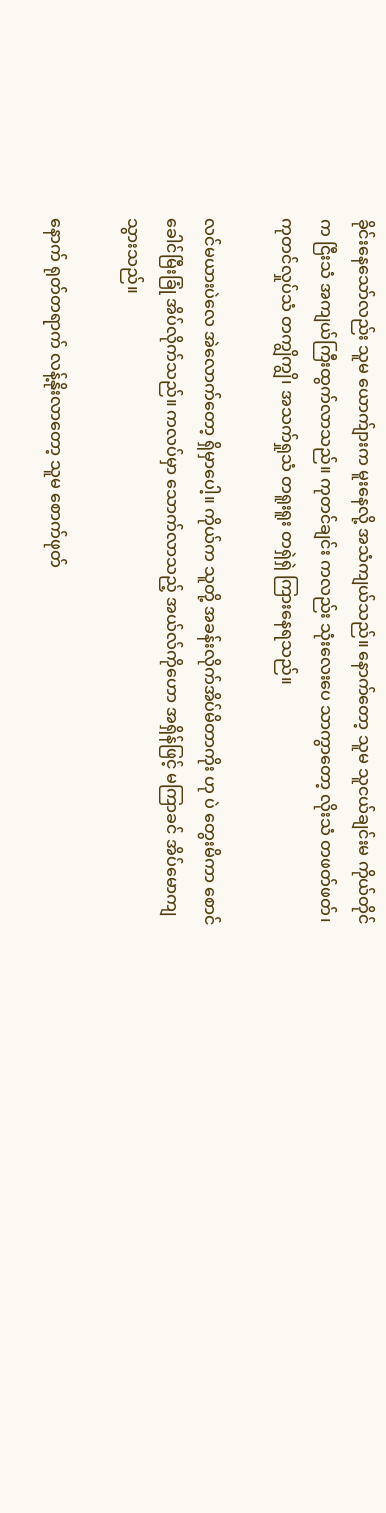ခိုင်းနေသော်လည်း သူမ ယောက်ျားက မူးနေလို့ အသံကျယ်သည်။ နောက်တော့ သူမ သူငယ်ချင်းမ ကိုယ်တိုင်က ငြီးသံ အကျယ်ကြီးထွက်လာသည်။ ကုတင်ချင်း ကလည်း သုံးလေးပေ သာကွာတော့ လိုးသံ တဖတ်ဖတ်၊ ကုတင်လှုပ်သံ တကျွိကျွိ၊ အသက်ရှုသံ တရူးရူး တရှဲရှဲ ကြားနေရသည်။

လင်မယားပဲလေ အဲလောက်တော့ ရှိမှာပေါ့။ ကိုယ်က သူတို့ အခန်းလိုက်အိပ်မိတာကိုး ဟု ပဲ တွေးမိကာ စောင် ခေါင်မြီးခြုံ အိပ်လိုက်သည်။ ကလပ်မှာ သောက်လာသည့် အယ်လ်ကိုဟော အရှိန်ဖြင့် မကြာခင် အိပ်မောကျသွားသည်။

နောက် ရုတ်တရာက် လန့်နိုးလာတော့ သူမ စောက်ဖုတ်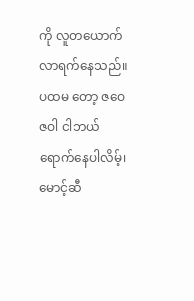ကို လူတယောက်လာရက်နေသည်။ ပထမ တော့ ဇဝေဇဝါ ငါဘယ်ရောက်နေပါလိမ့်၊ မောင့်ဆီ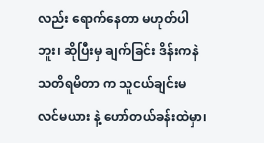လည်း ရောက်နေတာ မဟုတ်ပါဘူး၊ ဆိုပြီးမှ ချက်ခြင်း ဒိန်းကနဲ သတိရမိတာ က သူငယ်ချင်းမ လင်မယား နဲ့ ဟော်တယ်ခန်းထဲမှာ၊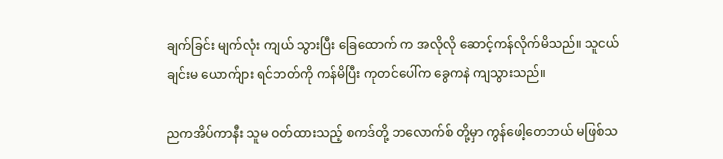ချက်ခြင်း မျက်လုံး ကျယ် သွားပြီး ခြေထောက် က အလိုလို ဆောင့်ကန်လိုက်မိသည်။ သူငယ်ချင်းမ ယောက်ျား ရင်ဘတ်ကို ကန်မိပြီး ကုတင်ပေါ်က ခွေကနဲ ကျသွားသည်။

ညကအိပ်ကာနီး သူမ ဝတ်ထားသည့် စကဒ်တို့ ဘလောက်စ် တို့မှာ ကွန်ဖေါ့တေဘယ် မဖြစ်သ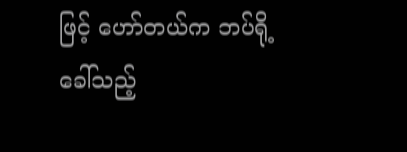ဖြင့် ဟော်တယ်က ဘပ်ရို့ ခေါ်သည့်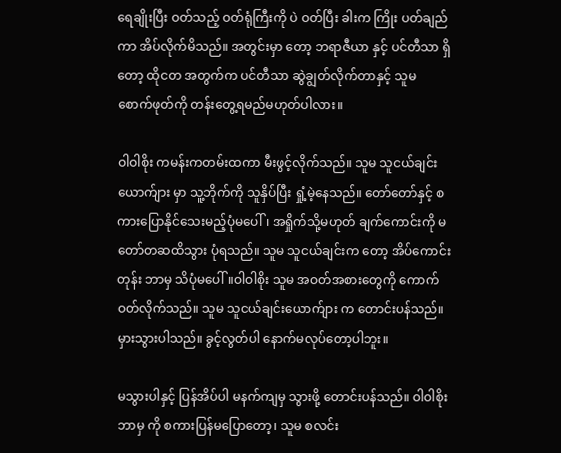ရေချိုးပြီး ဝတ်သည့် ဝတ်ရုံကြီးကို ပဲ ဝတ်ပြီး ခါးက ကြိုး ပတ်ချည်ကာ အိပ်လိုက်မိသည်။ အတွင်းမှာ တော့ ဘရာဇီယာ နှင့် ပင်တီသာ ရှိတော့ ထိုငတ အတွက်က ပင်တီသာ ဆွဲချွတ်လိုက်တာနှင့် သူမ စောက်ဖုတ်ကို တန်းတွေ့ရမည်မဟုတ်ပါလား။

ဝါဝါစိုး ကမန်းကတမ်းထကာ မီးဖွင့်လိုက်သည်။ သူမ သူငယ်ချင်း ယောက်ျား မှာ သူ့ဘိုက်ကို သူနှိပ်ပြီး ရှုံ့မဲ့နေသည်။ တော်တော်နှင့် စကားပြောနိုင်သေးမည့်ပုံမပေါ်၊ အရှိုက်သို့မဟုတ် ချက်ကောင်းကို မတော်တဆထိသွား ပုံရသည်။ သူမ သူငယ်ချင်းက တော့ အိပ်ကောင်းတုန်း ဘာမှ သိပုံမပေါ်။ဝါဝါစိုး သူမ အဝတ်အစားတွေကို ကောက်ဝတ်လိုက်သည်။ သူမ သူငယ်ချင်းယောက်ျား က တောင်းပန်သည်။ မှားသွားပါသည်။ ခွင့်လွတ်ပါ နောက်မလုပ်တော့ပါဘူး။

မသွားပါနှင့် ပြန်အိပ်ပါ မနက်ကျမှ သွားဖို့ တောင်းပန်သည်။ ဝါဝါစိုး ဘာမှ ကို စကားပြန်မပြောတော့၊ သူမ စလင်း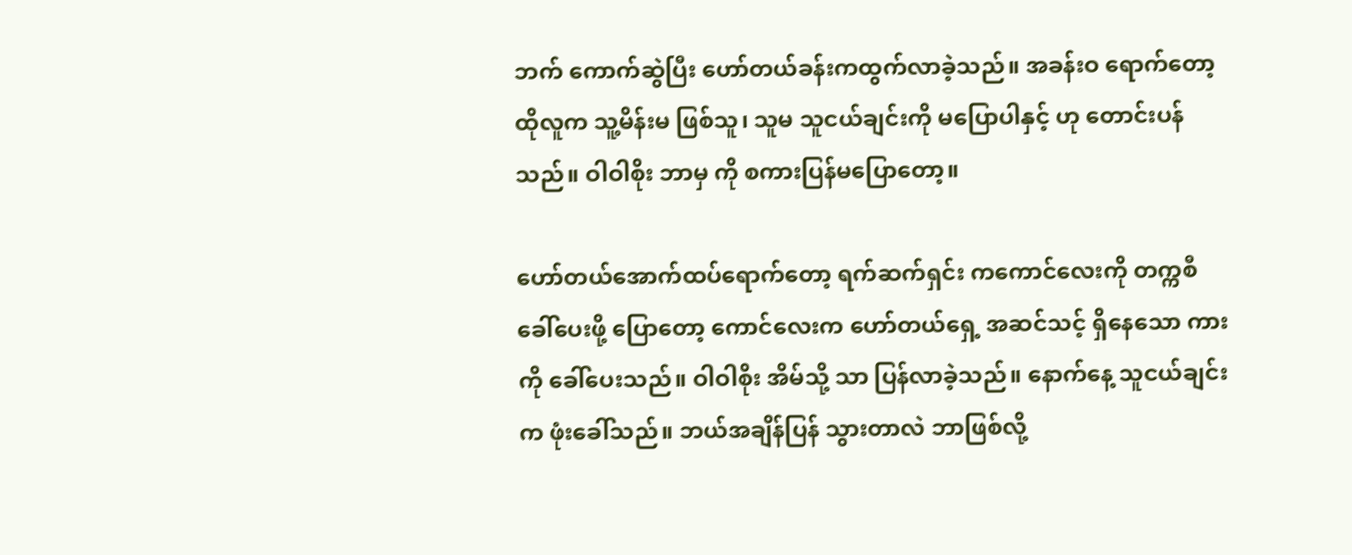ဘက် ကောက်ဆွဲပြီး ဟော်တယ်ခန်းကထွက်လာခဲ့သည်။ အခန်းဝ ရောက်တော့ ထိုလူက သူ့မိန်းမ ဖြစ်သူ၊ သူမ သူငယ်ချင်းကို မပြောပါနှင့် ဟု တောင်းပန်သည်။ ဝါဝါစိုး ဘာမှ ကို စကားပြန်မပြောတော့။

ဟော်တယ်အောက်ထပ်ရောက်တော့ ရက်ဆက်ရှင်း ကကောင်လေးကို တက္ကစီခေါ်ပေးဖို့ ပြောတော့ ကောင်လေးက ဟော်တယ်ရှေ့ အဆင်သင့် ရှိနေသော ကား ကို ခေါ်ပေးသည်။ ဝါဝါစိုး အိမ်သို့ သာ ပြန်လာခဲ့သည်။ နောက်နေ့ သူငယ်ချင်းက ဖုံးခေါ်သည်။ ဘယ်အချိန်ပြန် သွားတာလဲ ဘာဖြစ်လို့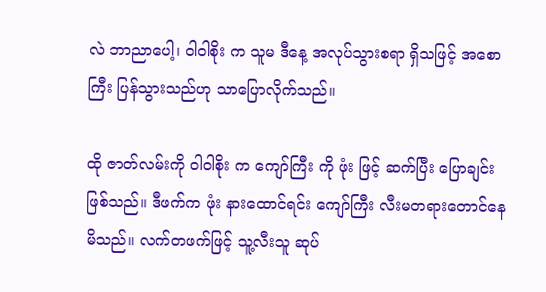လဲ ဘာညာပေါ့၊ ဝါဝါစိုး က သူမ ဒီနေ့ အလုပ်သွားစရာ ရှိသဖြင့် အစောကြီး ပြန်သွားသည်ဟု သာပြောလိုက်သည်။

ထို ဇာတ်လမ်းကို ဝါဝါစိုး က ကျော်ကြီး ကို ဖုံး ဖြင့် ဆက်ပြီး ပြောချင်း ဖြစ်သည်။ ဒီဖက်က ဖုံး နားထောင်ရင်း ကျော်ကြီး လီးမတရားတောင်နေမိသည်။ လက်တဖက်ဖြင့် သူ့လီးသူ ဆုပ်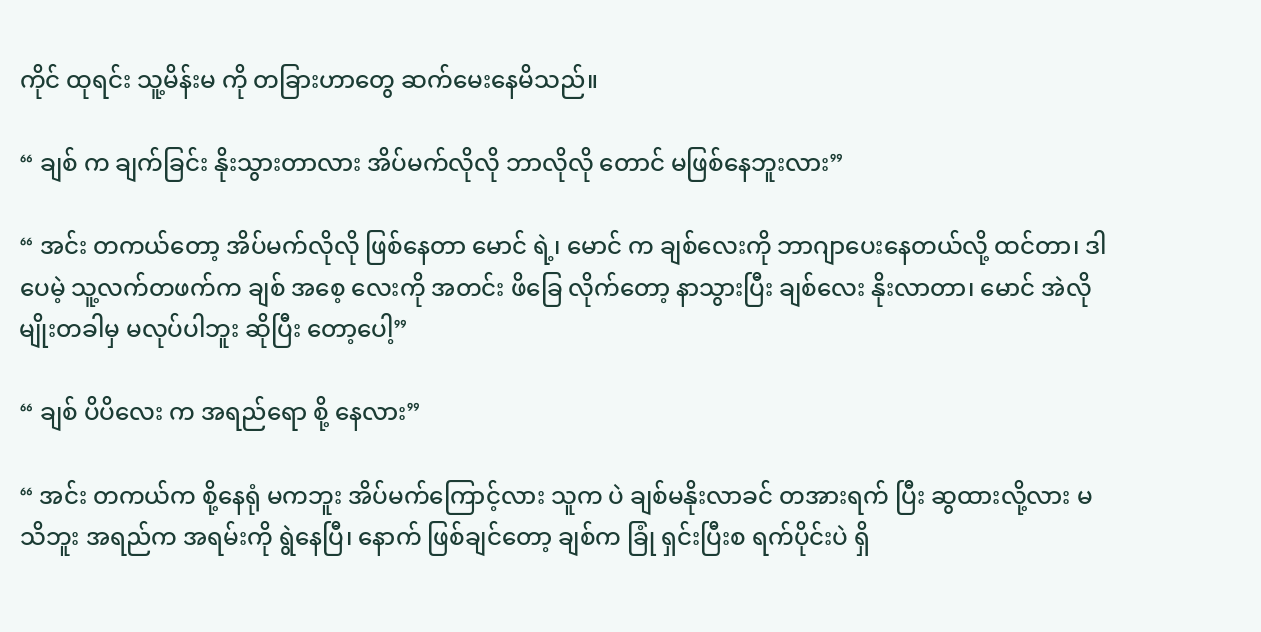ကိုင် ထုရင်း သူ့မိန်းမ ကို တခြားဟာတွေ ဆက်မေးနေမိသည်။

“ ချစ် က ချက်ခြင်း နိုးသွားတာလား အိပ်မက်လိုလို ဘာလိုလို တောင် မဖြစ်နေဘူးလား”

“ အင်း တကယ်တော့ အိပ်မက်လိုလို ဖြစ်နေတာ မောင် ရဲ့၊ မောင် က ချစ်လေးကို ဘာဂျာပေးနေတယ်လို့ ထင်တာ၊ ဒါပေမဲ့ သူ့လက်တဖက်က ချစ် အစေ့ လေးကို အတင်း ဖိခြေ လိုက်တော့ နာသွားပြီး ချစ်လေး နိုးလာတာ၊ မောင် အဲလိုမျိုးတခါမှ မလုပ်ပါဘူး ဆိုပြီး တော့ပေါ့”

“ ချစ် ပိပိလေး က အရည်ရော စို့ နေလား”

“ အင်း တကယ်က စို့နေရုံ မကဘူး အိပ်မက်ကြောင့်လား သူက ပဲ ချစ်မနိုးလာခင် တအားရက် ပြီး ဆွထားလို့လား မသိဘူး အရည်က အရမ်းကို ရွဲနေပြီ၊ နောက် ဖြစ်ချင်တော့ ချစ်က ခြုံ ရှင်းပြီးစ ရက်ပိုင်းပဲ ရှိ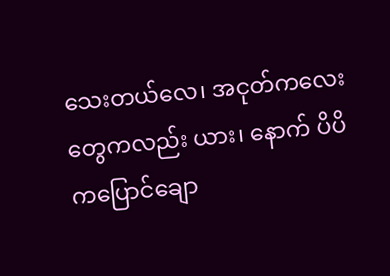သေးတယ်လေ၊ အငုတ်ကလေးတွေကလည်း ယား၊ နောက် ပိပိ ကပြောင်ချော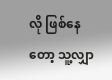လို ဖြစ်နေတော့ သူ့လျှာ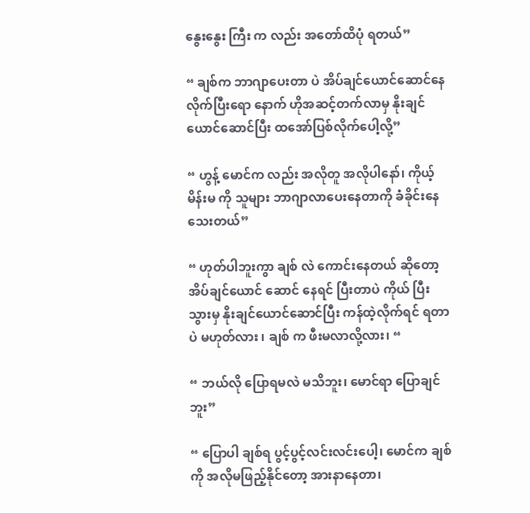နွေးနွေး ကြီး က လည်း အတော်ထိပုံ ရတယ်”

“ ချစ်က ဘာဂျာပေးတာ ပဲ အိပ်ချင်ယောင်ဆောင်နေလိုက်ပြီးရော နောက် ဟိုအဆင့်တက်လာမှ နိုးချင်ယောင်ဆောင်ပြီး ထအော်ပြစ်လိုက်ပေါ့လို့”

“ ဟွန့် မောင်က လည်း အလိုတူ အလိုပါနော်၊ ကိုယ့်မိန်းမ ကို သူများ ဘာဂျာလာပေးနေတာကို ခံခိုင်းနေသေးတယ်”

“ ဟုတ်ပါဘူးကွာ ချစ် လဲ ကောင်းနေတယ် ဆိုတော့ အိပ်ချင်ယောင် ဆောင် နေရင် ပြီးတာပဲ ကိုယ် ပြီးသွားမှ နိုးချင်ယောင်ဆောင်ပြီး ကန်ထဲ့လိုက်ရင် ရတာ ပဲ မဟုတ်လား ၊ ချစ် က ဖီးမလာလို့လား၊ “

“ ဘယ်လို ပြောရမလဲ မသိဘူး၊ မောင်ရာ ပြောချင်ဘူး”

“ ပြောပါ ချစ်ရ ပွင့်ပွင့်လင်းလင်းပေါ့၊ မောင်က ချစ်ကို အလိုမဖြည့်နိုင်တော့ အားနာနေတာ၊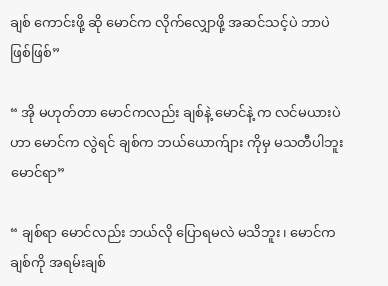ချစ် ကောင်းဖို့ ဆို မောင်က လိုက်လျှောဖို့ အဆင်သင့်ပဲ ဘာပဲ ဖြစ်ဖြစ်”

“ အို မဟုတ်တာ မောင်ကလည်း ချစ်နဲ့ မောင်နဲ့ က လင်မယားပဲ ဟာ မောင်က လွဲရင် ချစ်က ဘယ်ယောက်ျား ကိုမှ မသတီပါဘူး မောင်ရာ”

“ ချစ်ရာ မောင်လည်း ဘယ်လို ပြောရမလဲ မသိဘူး၊ မောင်က ချစ်ကို အရမ်းချစ်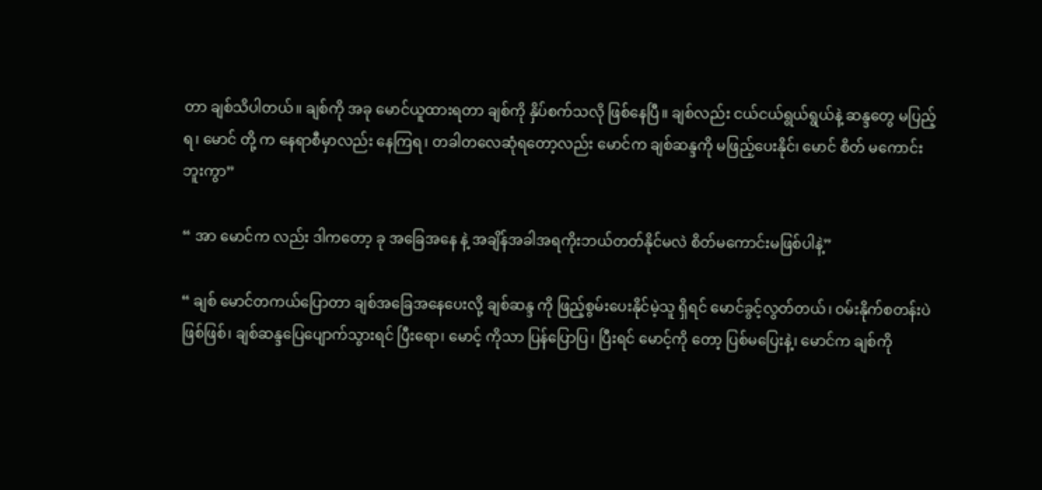တာ ချစ်သိပါတယ်။ ချစ်ကို အခု မောင်ယူထားရတာ ချစ်ကို နှိပ်စက်သလို ဖြစ်နေပြီ။ ချစ်လည်း ငယ်ငယ်ရွယ်ရွယ်နဲ့ ဆန္ဒတွေ မပြည့်ရ၊ မောင် တို့ က နေရာစီမှာလည်း နေကြရ၊ တခါတလေဆုံရတော့လည်း မောင်က ချစ်ဆန္ဒကို မဖြည့်ပေးနိုင်၊ မောင် စိတ် မကောင်းဘူးကွာ”

“ အာ မောင်က လည်း ဒါကတော့ ခု အခြေအနေ နဲ့ အချိန်အခါအရကိုးဘယ်တတ်နိုင်မလဲ စိတ်မကောင်းမဖြစ်ပါနဲ့”

“ ချစ် မောင်တကယ်ပြောတာ ချစ်အခြေအနေပေးလို့ ချစ်ဆန္ဒ ကို ဖြည့်စွမ်းပေးနိုင်မဲ့သူ ရှိရင် မောင်ခွင့်လွတ်တယ်၊ ဝမ်းနိုက်စတန်းပဲ ဖြစ်ဖြစ်၊ ချစ်ဆန္ဒပြေပျောက်သွားရင် ပြီးရော၊ မောင့် ကိုသာ ပြန်ပြောပြ၊ ပြီးရင် မောင့်ကို တော့ ပြစ်မပြေးနဲ့၊ မောင်က ချစ်ကို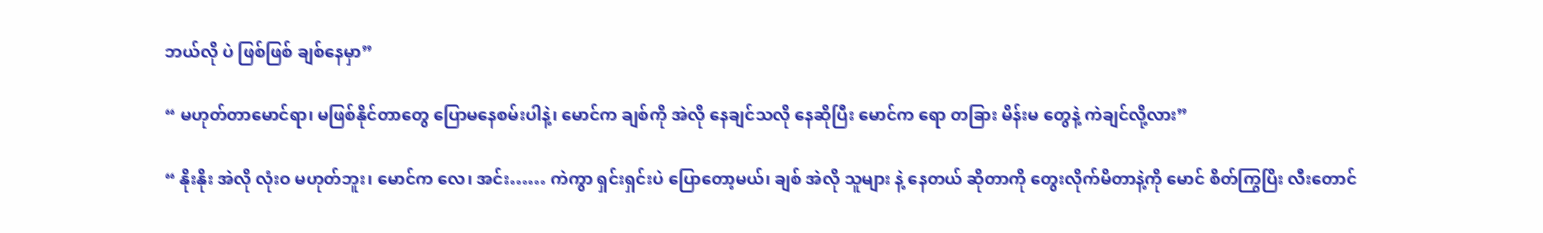ဘယ်လို ပဲ ဖြစ်ဖြစ် ချစ်နေမှာ”

“ မဟုတ်တာမောင်ရာ၊ မဖြစ်နိုင်တာတွေ ပြောမနေစမ်းပါနဲ့၊ မောင်က ချစ်ကို အဲလို နေချင်သလို နေဆိုပြီး မောင်က ရော တခြား မိန်းမ တွေနဲ့ ကဲချင်လို့လား”

“ နိုးနိုး အဲလို လုံးဝ မဟုတ်ဘူး၊ မောင်က လေ၊ အင်း…… ကဲကွာ ရှင်းရှင်းပဲ ပြောတော့မယ်၊ ချစ် အဲလို သူများ နဲ့ နေတယ် ဆိုတာကို တွေးလိုက်မိတာနဲ့ကို မောင် စိတ်ကြွပြိး လီးတောင်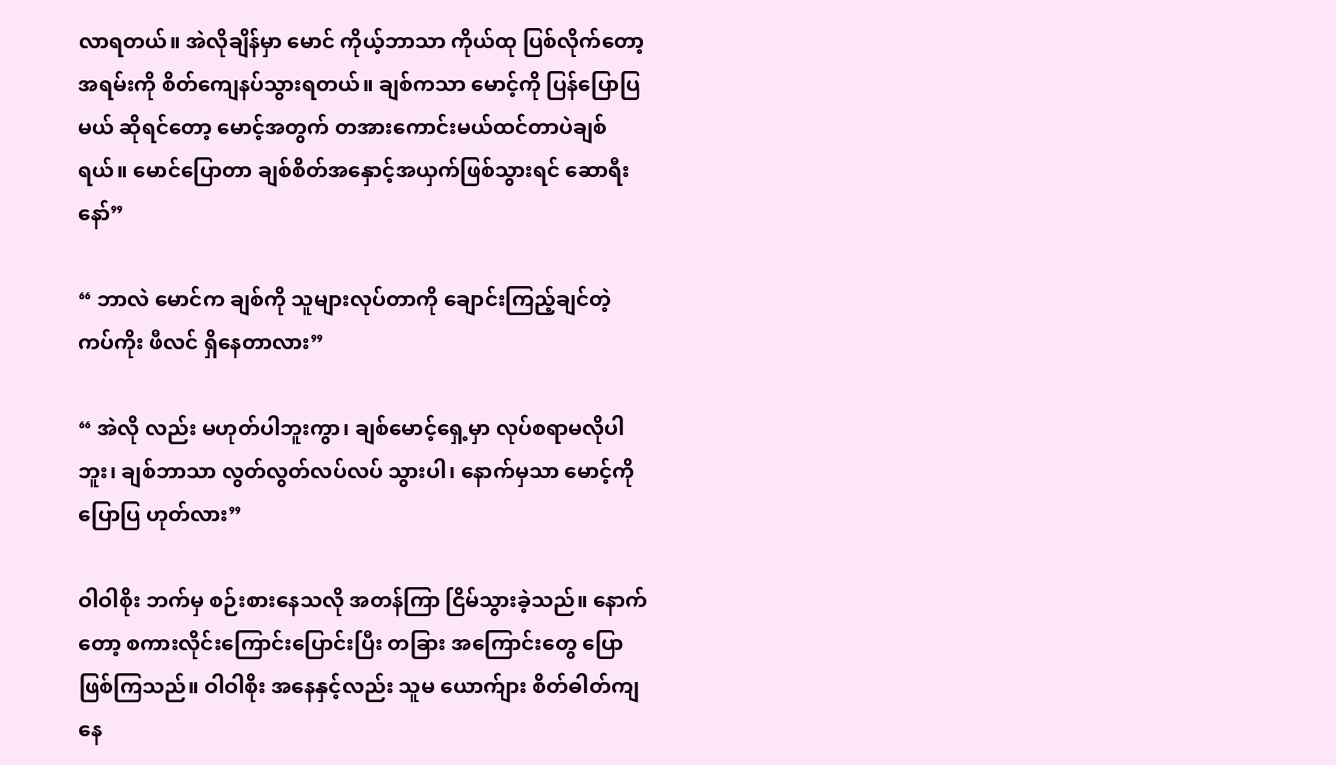လာရတယ်။ အဲလိုချိန်မှာ မောင် ကိုယ့်ဘာသာ ကိုယ်ထု ပြစ်လိုက်တော့ အရမ်းကို စိတ်ကျေနပ်သွားရတယ်။ ချစ်ကသာ မောင့်ကို ပြန်ပြောပြမယ် ဆိုရင်တော့ မောင့်အတွက် တအားကောင်းမယ်ထင်တာပဲချစ်ရယ်။ မောင်ပြောတာ ချစ်စိတ်အနှောင့်အယှက်ဖြစ်သွားရင် ဆောရီးနော်”

“ ဘာလဲ မောင်က ချစ်ကို သူများလုပ်တာကို ချောင်းကြည့်ချင်တဲ့ ကပ်ကိုး ဖီလင် ရှိနေတာလား”

“ အဲလို လည်း မဟုတ်ပါဘူးကွာ၊ ချစ်မောင့်ရှေ့မှာ လုပ်စရာမလိုပါဘူး၊ ချစ်ဘာသာ လွတ်လွတ်လပ်လပ် သွားပါ၊ နောက်မှသာ မောင့်ကို ပြောပြ ဟုတ်လား”

ဝါဝါစိုး ဘက်မှ စဉ်းစားနေသလို အတန်ကြာ ငြိမ်သွားခဲ့သည်။ နောက်တော့ စကားလိုင်းကြောင်းပြောင်းပြီး တခြား အကြောင်းတွေ ပြောဖြစ်ကြသည်။ ဝါဝါစိုး အနေနှင့်လည်း သူမ ယောက်ျား စိတ်ဓါတ်ကျနေ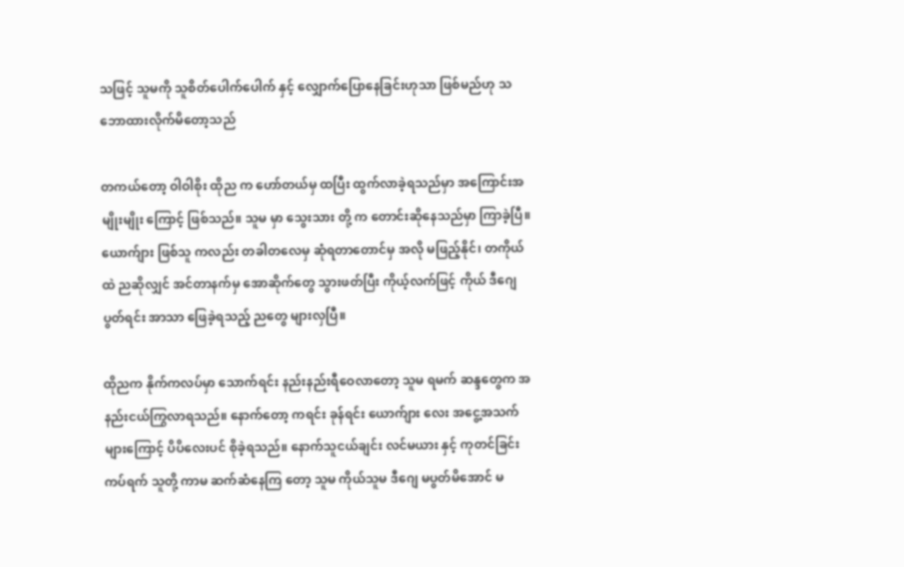သဖြင့် သူမကို သူစိတ်ပေါက်ပေါက် နှင့် လျှောက်ပြောနေခြင်းဟုသာ ဖြစ်မည်ဟု သဘောထားလိုက်မိတော့သည်

တကယ်တော့ ဝါဝါစိုး ထိုည က ဟော်တယ်မှ ထပြီး ထွက်လာခဲ့ရသည်မှာ အကြောင်းအမျိုးမျိုး ကြောင့် ဖြစ်သည်။ သူမ မှာ သွေးသား တို့ က တောင်းဆိုနေသည်မှာ ကြာခဲ့ပြီ။ ယောက်ျား ဖြစ်သူ ကလည်း တခါတလေမှ ဆုံရတာတောင်မှ အလို မဖြည့်နိုင်၊ တကိုယ်ထဲ ညဆိုလျှင် အင်တာနက်မှ အောဆိုက်တွေ သွားဖတ်ပြီး ကိုယ့်လက်ဖြင့် ကိုယ် ဒီဂျေပွတ်ရင်း အာသာ ဖြေခဲ့ရသည့် ညတွေ များလှပြီ။

ထိုညက နိုက်ကလပ်မှာ သောက်ရင်း နည်းနည်းရီဝေလာတော့ သူမ ရမက် ဆန္ဒတွေက အနည်းငယ်ကြွလာရသည်။ နောက်တော့ ကရင်း ခုန်ရင်း ယောက်ျား လေး အငွေ့အသက်များကြောင့် ပိပိလေးပင် စိုခဲ့ရသည်။ နောက်သူငယ်ချင်း လင်မယား နှင့် ကုတင်ခြင်း ကပ်ရက် သူတို့ ကာမ ဆက်ဆံနေကြ တော့ သူမ ကိုယ်သူမ ဒီဂျေ မပွတ်မိအောင် မ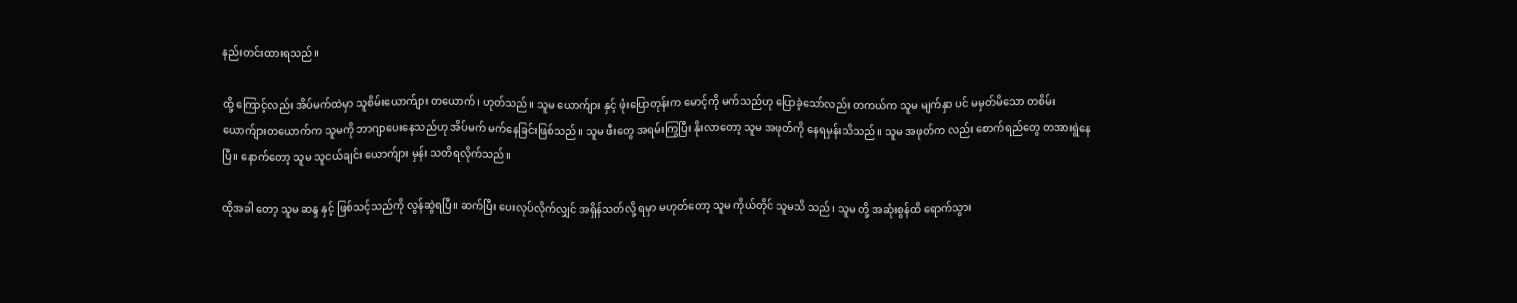နည်းတင်းထားရသည်။

ထို့ ကြောင့်လည်း အိပ်မက်ထဲမှာ သူစိမ်းယောက်ျား တယောက်၊ ဟုတ်သည်။ သူမ ယောက်ျား နှင့် ဖုံးပြောတုန်းက မောင့်ကို မက်သည်ဟု ပြောခဲ့သော်လည်း တကယ်က သူမ မျက်နှာ ပင် မမှတ်မိသော တစိမ်း ယောက်ျားတယောက်က သူမကို ဘာဂျာပေးနေသည်ဟု အိပ်မက် မက်နေခြင်းဖြစ်သည်။ သူမ ဖီးတွေ အရမ်းကြွပြီး နိုးလာတော့ သူမ အဖုတ်ကို နေရမှန်းသိသည်။ သူမ အဖုတ်က လည်း စောက်ရည်တွေ တအားရွဲနေပြီ။ နောက်တော့ သူမ သူငယ်ချင်း ယောက်ျား မှန်း သတိရလိုက်သည်။

ထိုအခါ တော့ သူမ ဆန္ဒ နှင့် ဖြစ်သင့်သည်ကို လွန်ဆွဲရပြီ။ ဆက်ပြီး ပေးလုပ်လိုက်လျှင် အရှိန်သတ်လို့ ရမှာ မဟုတ်တော့ သူမ ကိုယ်တိုင် သူမသိ သည်၊ သူမ တို့ အဆုံးစွန်ထိ ရောက်သွား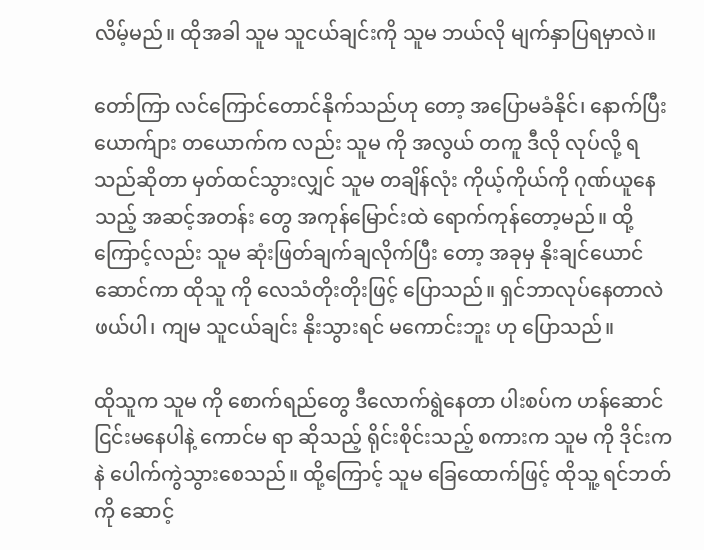လိမ့်မည်။ ထိုအခါ သူမ သူငယ်ချင်းကို သူမ ဘယ်လို မျက်နှာပြရမှာလဲ။

တော်ကြာ လင်ကြောင်တောင်နိုက်သည်ဟု တော့ အပြောမခံနိုင်၊ နောက်ပြီး ယောက်ျား တယောက်က လည်း သူမ ကို အလွယ် တကူ ဒီလို လုပ်လို့ ရသည်ဆိုတာ မှတ်ထင်သွားလျှင် သူမ တချိန်လုံး ကိုယ့်ကိုယ်ကို ဂုဏ်ယူနေသည့် အဆင့်အတန်း တွေ အကုန်မြောင်းထဲ ရောက်ကုန်တော့မည်။ ထို့ကြောင့်လည်း သူမ ဆုံးဖြတ်ချက်ချလိုက်ပြီး တော့ အခုမှ နိုးချင်ယောင်ဆောင်ကာ ထိုသူ ကို လေသံတိုးတိုးဖြင့် ပြောသည်။ ရှင်ဘာလုပ်နေတာလဲ ဖယ်ပါ၊ ကျမ သူငယ်ချင်း နိုးသွားရင် မကောင်းဘူး ဟု ပြောသည်။

ထိုသူက သူမ ကို စောက်ရည်တွေ ဒီလောက်ရွဲနေတာ ပါးစပ်က ဟန်ဆောင်ငြင်းမနေပါနဲ့ ကောင်မ ရာ ဆိုသည့် ရိုင်းစိုင်းသည့် စကားက သူမ ကို ဒိုင်းကနဲ ပေါက်ကွဲသွားစေသည်။ ထို့ကြောင့် သူမ ခြေထောက်ဖြင့် ထိုသူ့ ရင်ဘတ်ကို ဆောင့်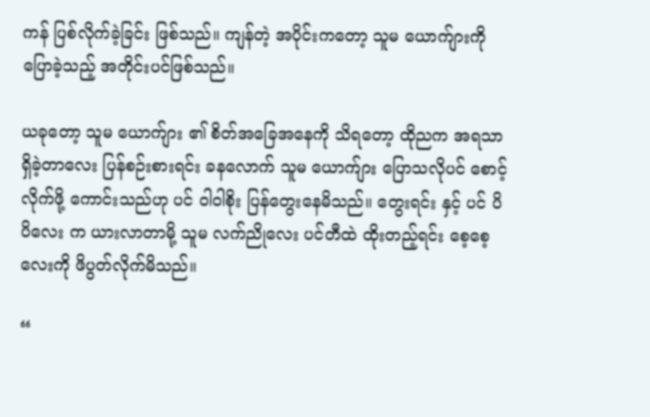ကန် ပြစ်လိုက်ခဲ့ခြင်း ဖြစ်သည်။ ကျန်တဲ့ အပိုင်းကတော့ သူမ ယောက်ျားကို ပြောခဲ့သည့် အတိုင်းပင်ဖြစ်သည်။

ယခုတော့ သူမ ယောက်ျား ၏ စိတ်အခြေအနေကို သိရတော့ ထိုညက အရသာရှိခဲ့တာလေး ပြန်စဉ်းစားရင်း ခနလောက် သူမ ယောက်ျား ပြောသလိုပင် စောင့်လိုက်ဖို့ ကောင်းသည်ဟု ပင် ဝါဝါစိုး ပြန်တွေးနေမိသည်။ တွေးရင်း နှင့် ပင် ပိပိလေး က ယားလာတာမို့ သူမ လက်ညိုလေး ပင်တီထဲ ထိုးတည့်ရင်း စေ့စေ့လေးကို ဖိပွတ်လိုက်မိသည်။

“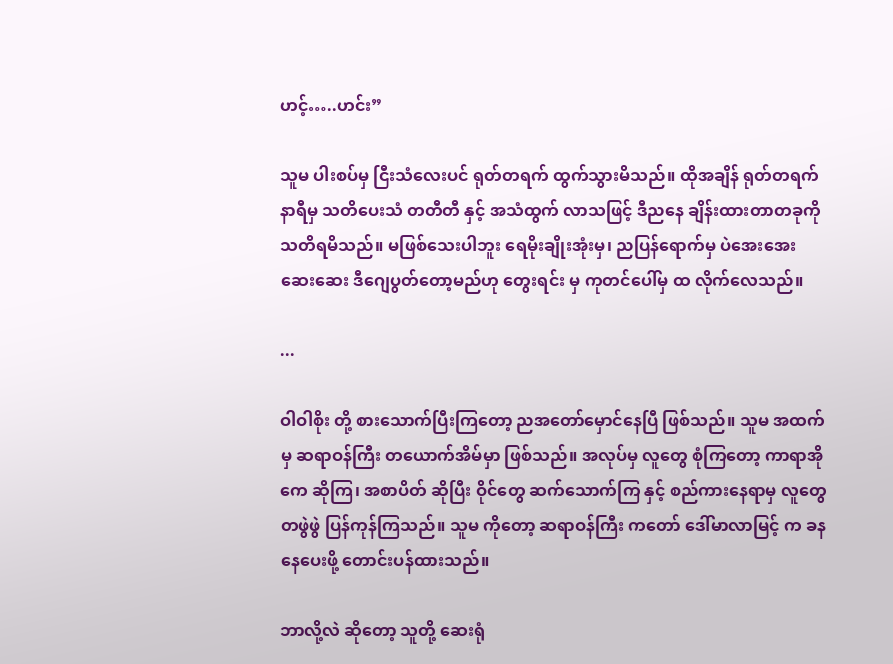ဟင့်…..ဟင်း”

သူမ ပါးစပ်မှ ငြီးသံလေးပင် ရုတ်တရက် ထွက်သွားမိသည်။ ထိုအချိန် ရုတ်တရက် နာရီမှ သတိပေးသံ တတီတီ နှင့် အသံထွက် လာသဖြင့် ဒီညနေ ချိန်းထားတာတခုကို သတိရမိသည်။ မဖြစ်သေးပါဘူး ရေမိုးချိုးအုံးမှ၊ ညပြန်ရောက်မှ ပဲအေးအေး ဆေးဆေး ဒီဂျေပွတ်တော့မည်ဟု တွေးရင်း မှ ကုတင်ပေါ်မှ ထ လိုက်လေသည်။

...

ဝါဝါစိုး တို့ စားသောက်ပြီးကြတော့ ညအတော်မှောင်နေပြီ ဖြစ်သည်။ သူမ အထက်မှ ဆရာဝန်ကြီး တယောက်အိမ်မှာ ဖြစ်သည်။ အလုပ်မှ လူတွေ စုံကြတော့ ကာရာအိုကေ ဆိုကြ၊ အစာပိတ် ဆိုပြီး ဝိုင်တွေ ဆက်သောက်ကြ နှင့် စည်ကားနေရာမှ လူတွေ တဖွဲဖွဲ ပြန်ကုန်ကြသည်။ သူမ ကိုတော့ ဆရာဝန်ကြီး ကတော် ဒေါ်မာလာမြင့် က ခနနေပေးဖို့ တောင်းပန်ထားသည်။

ဘာလို့လဲ ဆိုတော့ သူတို့ ဆေးရုံ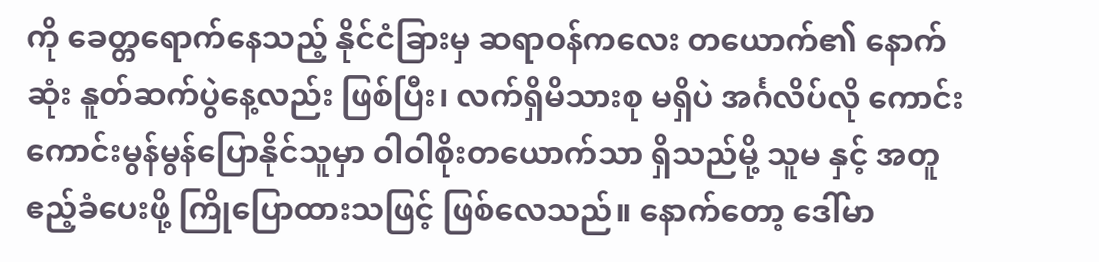ကို ခေတ္တရောက်နေသည့် နိုင်ငံခြားမှ ဆရာဝန်ကလေး တယောက်၏ နောက်ဆုံး နူတ်ဆက်ပွဲနေ့လည်း ဖြစ်ပြီး၊ လက်ရှိမိသားစု မရှိပဲ အင်္ဂလိပ်လို ကောင်းကောင်းမွန်မွန်ပြောနိုင်သူမှာ ဝါဝါစိုးတယောက်သာ ရှိသည်မို့ သူမ နှင့် အတူ ဧည့်ခံပေးဖို့ ကြိုပြောထားသဖြင့် ဖြစ်လေသည်။ နောက်တော့ ဒေါ်မာ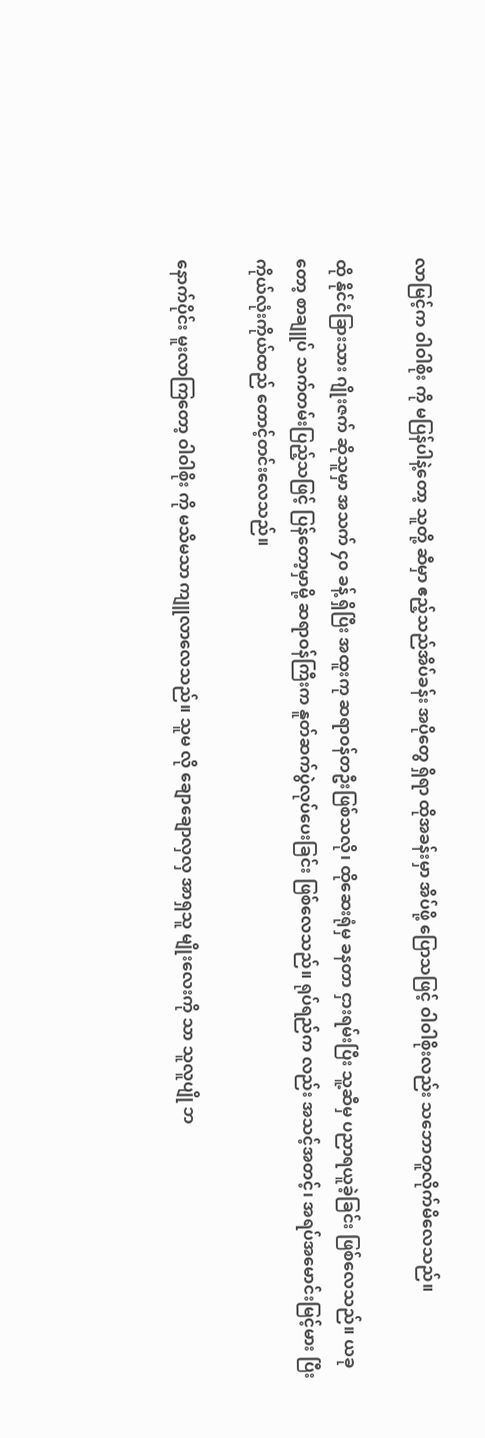လာမြင့်က ဝါဝါစိုး ကို မပြန်ပါနဲ့တော့ သူတို့ ဆီမှာ ဧည့်သည်အိပ်ခန်း အပိုတွေ ရှိရာ ထိုအခန်းမှာ အိပ်ဖို့ ပြောသဖြင့် ဝါဝါစိုးလည်း သဘောတူလိုက်မိလေသည်။

ထို နိုင်ငံခြားသား ဂျိုးဇက် ဆိုသူမှာ အသက် ၄၀ ခန့် ရှိပြီး အထူးကု ဆရာဝန်တဦးဖြစ်သလို၊ ထိုဆေးရုံမှ ခနတာ ငှားရမ်းပြီး သူ့ဆီမှ ပညာရယူခဲ့ခြင်း ဖြစ်လေသည်။ ယခုတော့ စာချူပ် သက်တမ်းပြည့်သဖြင့် ပြန်တော့မှာမို့ ဆရာဝန်ကြီးက နူတ်ဆက်ပွဲလုပ်ပေးခြင်း ဖြစ်လေသည်။ ရုပ်ရည်က လည်း အသင့်အတင့်၊ အရပ်အမောင်းမြင့်မား ပြီး ကိုယ်လုံးကိုယ်ထည် တောင့်တင်းလေသည်။

နောက်ပိုင်း မူးလာကြတော့ ဝါဝါစိုး ကို မသိမသာ ကျူလာလေသည်။ သူမ လို ချောချောလှလှ အာရှသူ မျိုးလေးကို သာ သူလူပျို ဘ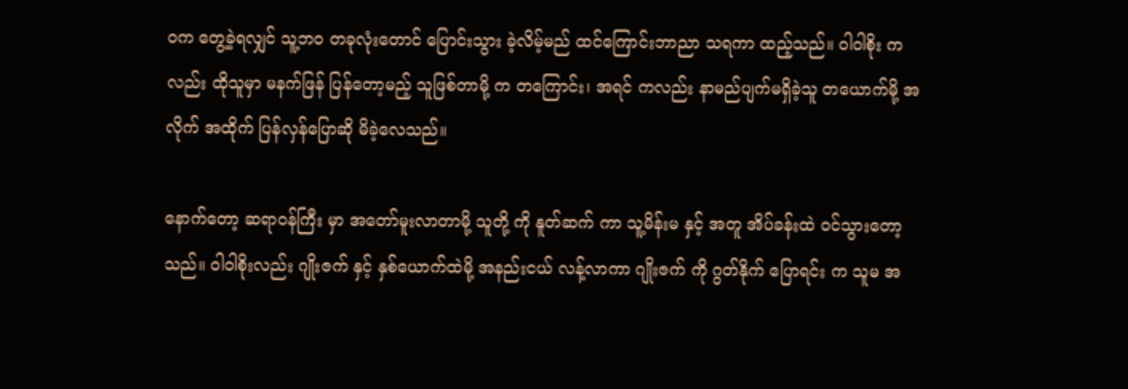ဝက တွေ့ခဲ့ရလျှင် သူ့ဘဝ တခုလုံးတောင် ပြောင်းသွား ခဲ့လိမ့်မည် ထင်ကြောင်းဘာညာ သရကာ ထည့်သည်။ ဝါဝါစိုး ကလည်း ထိုသူမှာ မနက်ဖြန် ပြန်တော့မည့် သူဖြစ်တာမို့ က တကြောင်း၊ အရင် ကလည်း နာမည်ပျက်မရှိခဲ့သူ တယောက်မို့ အလိုက် အထိုက် ပြန်လှန်ပြောဆို မိခဲ့လေသည်။

နောက်တော့ ဆရာဝန်ကြီး မှာ အတော်မူးလာတာမို့ သူတို့ ကို နူတ်ဆက် ကာ သူ့မိန်းမ နှင့် အတူ အိပ်ခန်းထဲ ဝင်သွားတော့သည်။ ဝါဝါစိုးလည်း ဂျိုးဇက် နှင့် နှစ်ယောက်ထဲမို့ အနည်းငယ် လန့်လာကာ ဂျိုးဇက် ကို ဂွတ်နိုက် ပြောရင်း က သူမ အ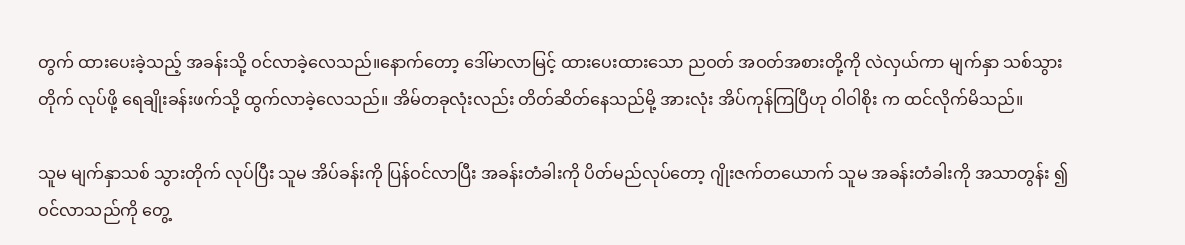တွက် ထားပေးခဲ့သည့် အခန်းသို့ ဝင်လာခဲ့လေသည်။နောက်တော့ ဒေါ်မာလာမြင့် ထားပေးထားသော ညဝတ် အဝတ်အစားတို့ကို လဲလှယ်ကာ မျက်နှာ သစ်သွားတိုက် လုပ်ဖို့ ရေချိုးခန်းဖက်သို့ ထွက်လာခဲ့လေသည်။ အိမ်တခုလုံးလည်း တိတ်ဆိတ်နေသည်မို့ အားလုံး အိပ်ကုန်ကြပြီဟု ဝါဝါစိုး က ထင်လိုက်မိသည်။

သူမ မျက်နှာသစ် သွားတိုက် လုပ်ပြီး သူမ အိပ်ခန်းကို ပြန်ဝင်လာပြီး အခန်းတံခါးကို ပိတ်မည်လုပ်တော့ ဂျိုးဇက်တယောက် သူမ အခန်းတံခါးကို အသာတွန်း ၍ ဝင်လာသည်ကို တွေ့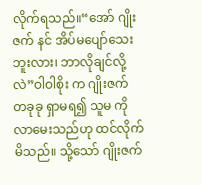လိုက်ရသည်။“အော် ဂျိုးဇက် နင် အိပ်မပျော်သေးဘူးလား၊ ဘာလိုချင်လို့လဲ”ဝါဝါစိုး က ဂျိုးဇက် တခုခု ရှာမရ၍ သူမ ကိုလာမေးသည်ဟု ထင်လိုက်မိသည်။ သို့သော် ဂျိုးဇက်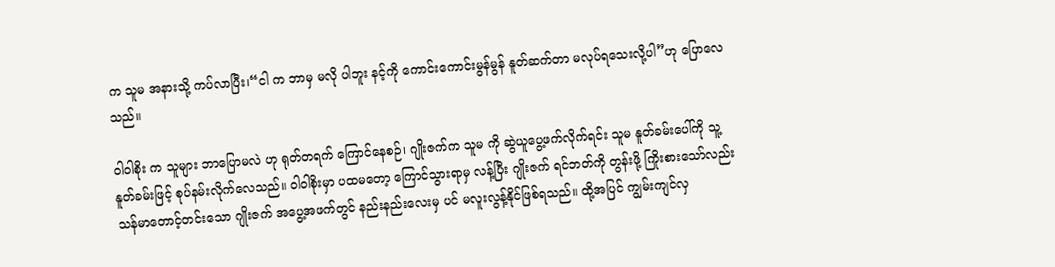က သူမ အနားသို့ ကပ်လာပြီး၊“ငါ က ဘာမှ မလို ပါဘူး နင့်ကို ကောင်းကောင်းမွန်မွန် နူတ်ဆက်တာ မလုပ်ရသေးလို့ပါ”ဟု ပြောလေသည်။

ဝါဝါစိုး က သူများ ဘာပြောမလဲ ဟု ရုတ်တရက် ကြောင်နေစဉ်၊ ဂျိုးဇက်က သူမ ကို ဆွဲယူပွေ့ဖက်လိုက်ရင်း သူမ နူတ်ခမ်းပေါ်ကို သူ့နူတ်ခမ်းဖြင့် စုပ်နမ်းလိုက်လေသည်။ ဝါဝါစိုးမှာ ပထမတော့ ကြောင်သွားရာမှ လန့်ပြီး ဂျိုးဇက် ရင်ဘတ်ကို တွန်းဖို့ ကြိုးစားသော်လည်း သန်မာတောင့်တင်းသော ဂျိုးဇက် အပွေ့အဖက်တွင် နည်းနည်းလေးမှ ပင် မလူးလွန့်နိုင်ဖြစ်ရသည်။ ထို့အပြင် ကျွမ်းကျင်လှ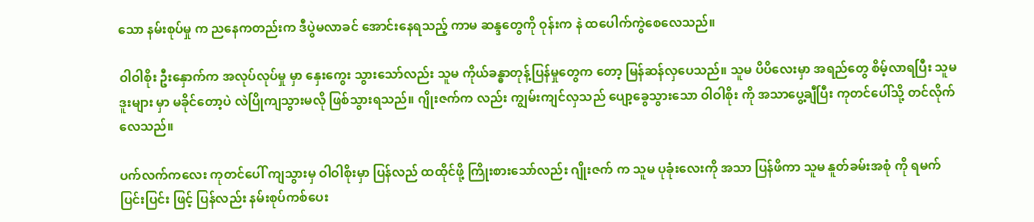သော နမ်းစုပ်မှု က ညနေကတည်းက ဒီပွဲမလာခင် အောင်းနေရသည့် ကာမ ဆန္ဒတွေကို ဝုန်းက နဲ ထပေါက်ကွဲစေလေသည်။

ဝါဝါစိုး ဦးနှောက်က အလုပ်လုပ်မှု မှာ နှေးကွေး သွားသော်လည်း သူမ ကိုယ်ခန္ဓာတုန့်ပြန်မှုတွေက တော့ မြန်ဆန်လှပေသည်။ သူမ ပိပိလေးမှာ အရည်တွေ စိမ့်လာရပြီး သူမ ဒူးများ မှာ မခိုင်တော့ပဲ လဲပြိုကျသွားမလို ဖြစ်သွားရသည်။ ဂျိုးဇက်က လည်း ကျွမ်းကျင်လှသည် ပျော့ခွေသွားသော ဝါဝါစိုး ကို အသာပွေ့ချီပြီး ကုတင်ပေါ်သို့ တင်လိုက်လေသည်။

ပက်လက်ကလေး ကုတင်ပေါ် ကျသွားမှ ဝါဝါစိုးမှာ ပြန်လည် ထထိုင်ဖို့ ကြိုးစားသော်လည်း ဂျိုးဇက် က သူမ ပုခုံးလေးကို အသာ ပြန်ဖိကာ သူမ နူတ်ခမ်းအစုံ ကို ရမက်ပြင်းပြင်း ဖြင့် ပြန်လည်း နမ်းစုပ်ကစ်ပေး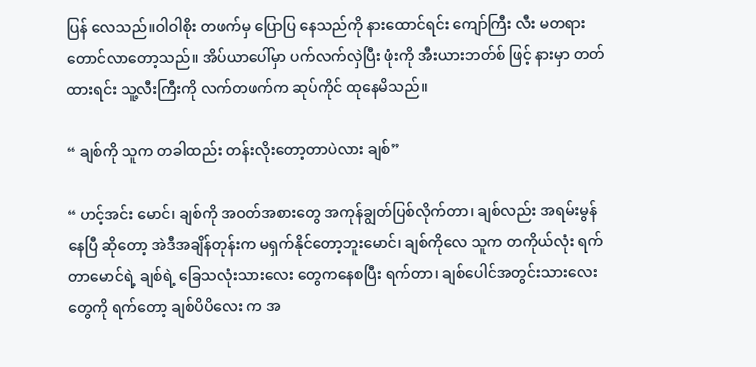ပြန် လေသည်။ဝါဝါစိုး တဖက်မှ ပြောပြ နေသည်ကို နားထောင်ရင်း ကျော်ကြီး လီး မတရားတောင်လာတော့သည်။ အိပ်ယာပေါ်မှာ ပက်လက်လှဲပြီး ဖုံးကို အီးယားဘတ်စ် ဖြင့် နားမှာ တတ်ထားရင်း သူ့လီးကြီးကို လက်တဖက်က ဆုပ်ကိုင် ထုနေမိသည်။

“ ချစ်ကို သူက တခါထည်း တန်းလိုးတော့တာပဲလား ချစ်”

“ ဟင့်အင်း မောင်၊ ချစ်ကို အဝတ်အစားတွေ အကုန်ချွတ်ပြစ်လိုက်တာ၊ ချစ်လည်း အရမ်းမွန်နေပြီ ဆိုတော့ အဲဒီအချိန်တုန်းက မရှက်နိုင်တော့ဘူးမောင်၊ ချစ်ကိုလေ သူက တကိုယ်လုံး ရက်တာမောင်ရဲ့ ချစ်ရဲ့ ခြေသလုံးသားလေး တွေကနေစပြီး ရက်တာ၊ ချစ်ပေါင်အတွင်းသားလေးတွေကို ရက်တော့ ချစ်ပိပိလေး က အ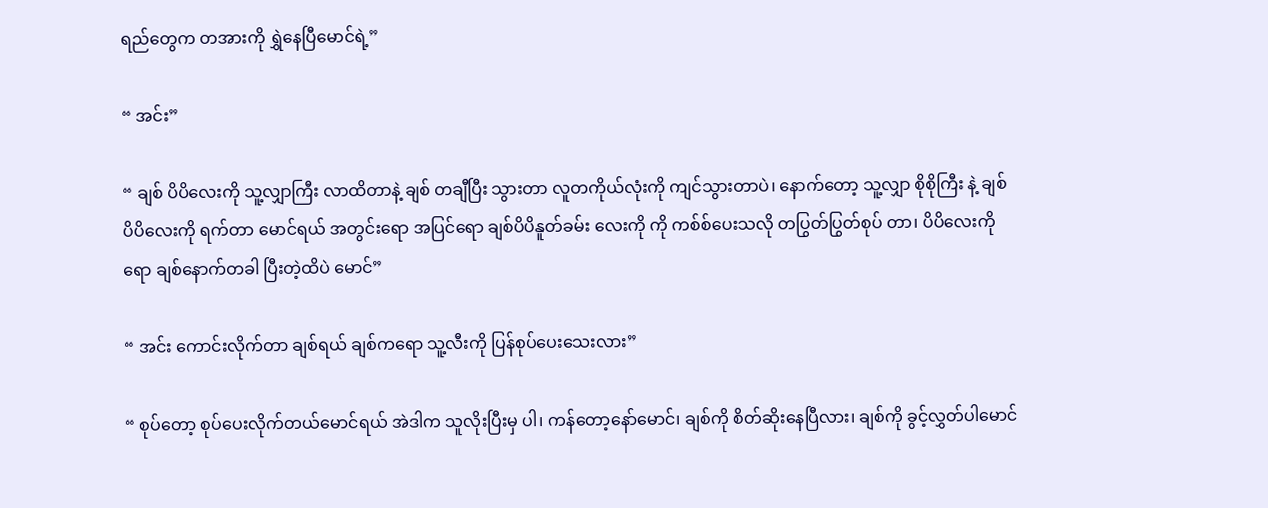ရည်တွေက တအားကို ရွှဲနေပြီမောင်ရဲ့”

“ အင်း”

“ ချစ် ပိပိလေးကို သူ့လျှာကြီး လာထိတာနဲ့ ချစ် တချီပြီး သွားတာ လူတကိုယ်လုံးကို ကျင်သွားတာပဲ၊ နောက်တော့ သူ့လျှာ စိုစိုကြီး နဲ့ ချစ်ပိပိလေးကို ရက်တာ မောင်ရယ် အတွင်းရော အပြင်ရော ချစ်ပိပိနူတ်ခမ်း လေးကို ကို ကစ်စ်ပေးသလို တပြွတ်ပြွတ်စုပ် တာ၊ ပိပိလေးကိုရော ချစ်နောက်တခါ ပြီးတဲ့ထိပဲ မောင်”

“ အင်း ကောင်းလိုက်တာ ချစ်ရယ် ချစ်ကရော သူ့လီးကို ပြန်စုပ်ပေးသေးလား”

“ စုပ်တော့ စုပ်ပေးလိုက်တယ်မောင်ရယ် အဲဒါက သူလိုးပြီးမှ ပါ၊ ကန်တော့နော်မောင်၊ ချစ်ကို စိတ်ဆိုးနေပြီလား၊ ချစ်ကို ခွင့်လွှတ်ပါမောင်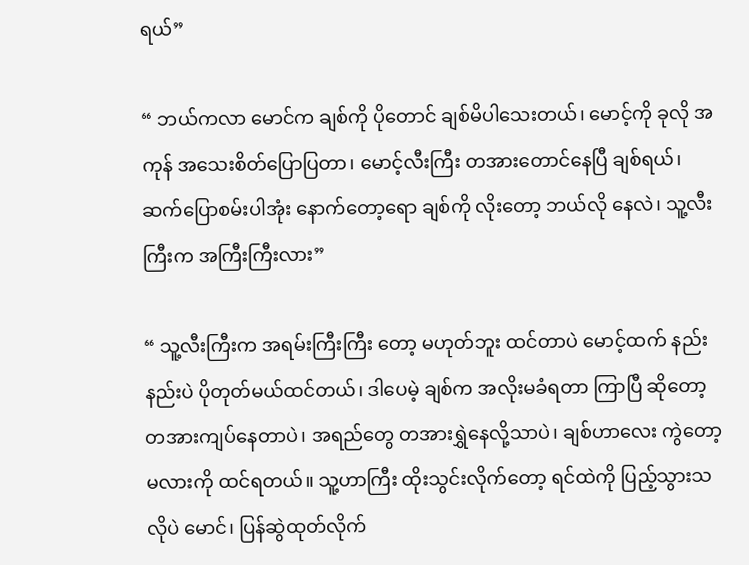ရယ်”

“ ဘယ်ကလာ မောင်က ချစ်ကို ပိုတောင် ချစ်မိပါသေးတယ်၊ မောင့်ကို ခုလို အကုန် အသေးစိတ်ပြောပြတာ၊ မောင့်လီးကြီး တအားတောင်နေပြီ ချစ်ရယ်၊ ဆက်ပြောစမ်းပါအုံး နောက်တော့ရော ချစ်ကို လိုးတော့ ဘယ်လို နေလဲ၊ သူ့လီးကြီးက အကြီးကြီးလား”

“ သူ့လီးကြီးက အရမ်းကြီးကြီး တော့ မဟုတ်ဘူး ထင်တာပဲ မောင့်ထက် နည်းနည်းပဲ ပိုတုတ်မယ်ထင်တယ်၊ ဒါပေမဲ့ ချစ်က အလိုးမခံရတာ ကြာပြီ ဆိုတော့ တအားကျပ်နေတာပဲ၊ အရည်တွေ တအားရွှဲနေလို့သာပဲ၊ ချစ်ဟာလေး ကွဲတော့မလားကို ထင်ရတယ်။ သူ့ဟာကြီး ထိုးသွင်းလိုက်တော့ ရင်ထဲကို ပြည့်သွားသလိုပဲ မောင်၊ ပြန်ဆွဲထုတ်လိုက်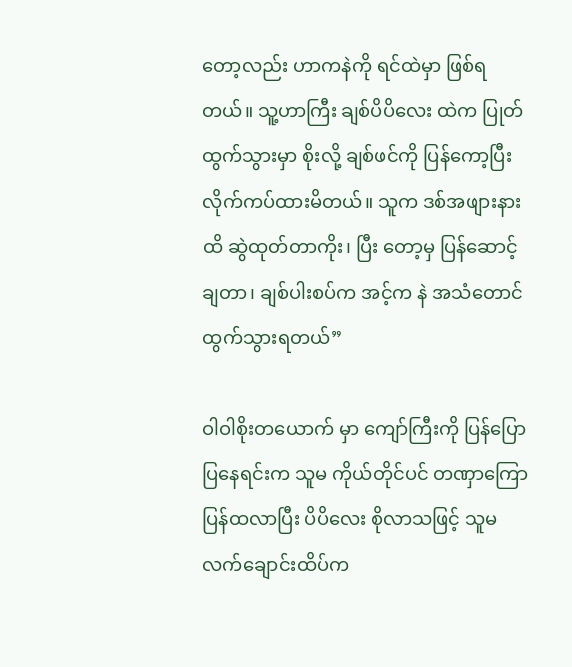တော့လည်း ဟာကနဲကို ရင်ထဲမှာ ဖြစ်ရတယ်။ သူ့ဟာကြီး ချစ်ပိပိလေး ထဲက ပြုတ်ထွက်သွားမှာ စိုးလို့ ချစ်ဖင်ကို ပြန်ကော့ပြီး လိုက်ကပ်ထားမိတယ်။ သူက ဒစ်အဖျားနားထိ ဆွဲထုတ်တာကိုး၊ ပြီး တော့မှ ပြန်ဆောင့်ချတာ၊ ချစ်ပါးစပ်က အင့်က နဲ အသံတောင် ထွက်သွားရတယ်”

ဝါဝါစိုးတယောက် မှာ ကျော်ကြီးကို ပြန်ပြောပြနေရင်းက သူမ ကိုယ်တိုင်ပင် တဏှာကြော ပြန်ထလာပြီး ပိပိလေး စိုလာသဖြင့် သူမ လက်ချောင်းထိပ်က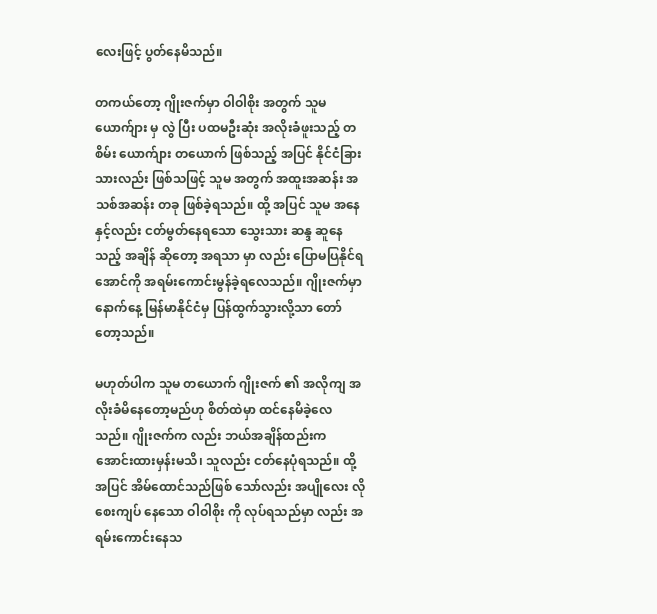လေးဖြင့် ပွတ်နေမိသည်။

တကယ်တော့ ဂျိုးဇက်မှာ ဝါဝါစိုး အတွက် သူမ ယောက်ျား မှ လွဲ ပြီး ပထမဦးဆုံး အလိုးခံဖူးသည့် တစိမ်း ယောက်ျား တယောက် ဖြစ်သည့် အပြင် နိုင်ငံခြားသားလည်း ဖြစ်သဖြင့် သူမ အတွက် အထူးအဆန်း အသစ်အဆန်း တခု ဖြစ်ခဲ့ရသည်။ ထို့ အပြင် သူမ အနေနှင့်လည်း ငတ်မွတ်နေရသော သွေးသား ဆန္ဒ ဆူနေသည့် အချိန် ဆိုတော့ အရသာ မှာ လည်း ပြောမပြနိုင်ရအောင်ကို အရမ်းကောင်းမွန်ခဲ့ရလေသည်။ ဂျိုးဇက်မှာ နောက်နေ့ မြန်မာနိုင်ငံမှ ပြန်ထွက်သွားလို့သာ တော်တော့သည်။

မဟုတ်ပါက သူမ တယောက် ဂျိုးဇက် ၏ အလိုကျ အလိုးခံမိနေတော့မည်ဟု စိတ်ထဲမှာ ထင်နေမိခဲ့လေသည်။ ဂျိုးဇက်က လည်း ဘယ်အချိန်ထည်းက အောင်းထားမှန်းမသိ၊ သူလည်း ငတ်နေပုံရသည်။ ထို့အပြင် အိမ်ထောင်သည်ဖြစ် သော်လည်း အပျိုလေး လို စေးကျပ် နေသော ဝါဝါစိုး ကို လုပ်ရသည်မှာ လည်း အရမ်းကောင်းနေသ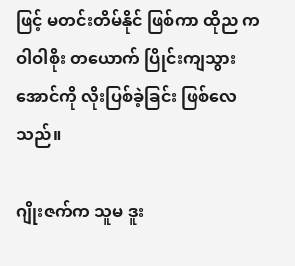ဖြင့် မတင်းတိမ်နိုင် ဖြစ်ကာ ထိုည က ဝါဝါစိုး တယောက် ပြိုင်းကျသွားအောင်ကို လိုးပြစ်ခဲ့ခြင်း ဖြစ်လေသည်။

ဂျိုးဇက်က သူမ ဒူး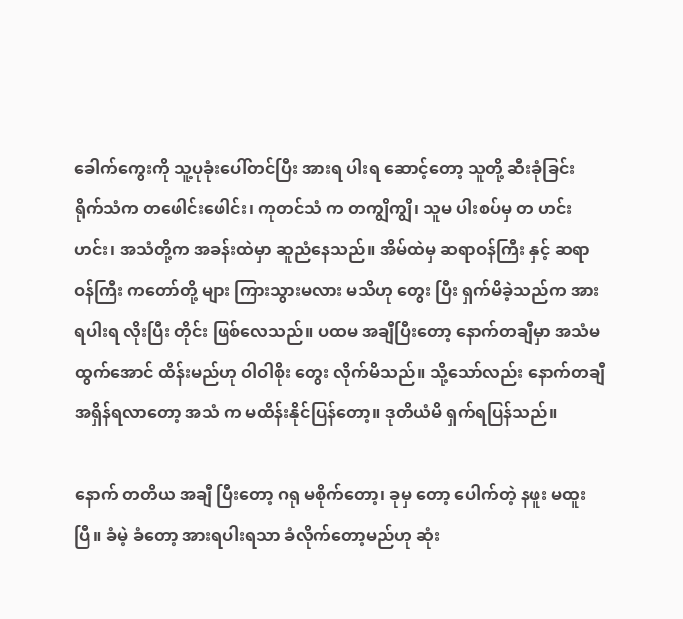ခေါက်ကွေးကို သူ့ပုခုံးပေါ်တင်ပြီး အားရ ပါးရ ဆောင့်တော့ သူတို့ ဆီးခုံခြင်း ရိုက်သံက တဖေါင်းဖေါင်း၊ ကုတင်သံ က တကျွိကျွိ၊ သူမ ပါးစပ်မှ တ ဟင်းဟင်း၊ အသံတို့က အခန်းထဲမှာ ဆူညံနေသည်။ အိမ်ထဲမှ ဆရာဝန်ကြီး နှင့် ဆရာဝန်ကြီး ကတော်တို့ များ ကြားသွားမလား မသိဟု တွေး ပြီး ရှက်မိခဲ့သည်က အားရပါးရ လိုးပြီး တိုင်း ဖြစ်လေသည်။ ပထမ အချီပြီးတော့ နောက်တချီမှာ အသံမထွက်အောင် ထိန်းမည်ဟု ဝါဝါစိုး တွေး လိုက်မိသည်။ သို့သော်လည်း နောက်တချီ အရှိန်ရလာတော့ အသံ က မထိန်းနိုင်ပြန်တော့။ ဒုတိယံမိ ရှက်ရပြန်သည်။

နောက် တတိယ အချီ ပြီးတော့ ဂရု မစိုက်တော့၊ ခုမှ တော့ ပေါက်တဲ့ နဖူး မထူးပြီ။ ခံမဲ့ ခံတော့ အားရပါးရသာ ခံလိုက်တော့မည်ဟု ဆုံး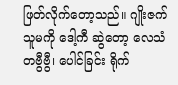ဖြတ်လိုက်တော့သည်။ ဂျိုးဇက် သူမကို ဒေါ့ကီ ဆွဲတော့ လေသံ တဗွီဗွီ၊ ပေါင်ခြင်း ရိုက်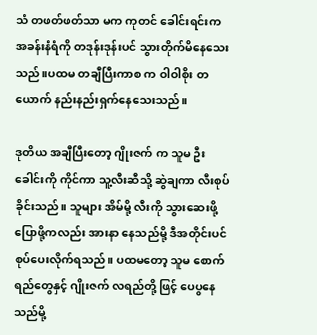သံ တဖတ်ဖတ်သာ မက ကုတင် ခေါင်းရင်းက အခန်းနံရံကို တဒုန်းဒုန်းပင် သွားတိုက်မိနေသေးသည်။ပထမ တချီပြီးကာစ က ဝါဝါစိုး တယောက် နည်းနည်းရှက်နေသေးသည်။

ဒုတိယ အချီပြီးတော့ ဂျိုးဇက် က သူမ ဦးခေါင်းကို ကိုင်ကာ သူ့လီးဆီသို့ ဆွဲချကာ လီးစုပ်ခိုင်းသည်။ သူများ အိမ်မို့ လီးကို သွားဆေးဖို့ ပြောဖို့ကလည်း အားနာ နေသည်မို့ ဒီအတိုင်းပင် စုပ်ပေးလိုက်ရသည်။ ပထမတော့ သူမ စောက်ရည်တွေနှင့် ဂျိုးဇက် လရည်တို့ ဖြင့် ပေပွနေသည်မို့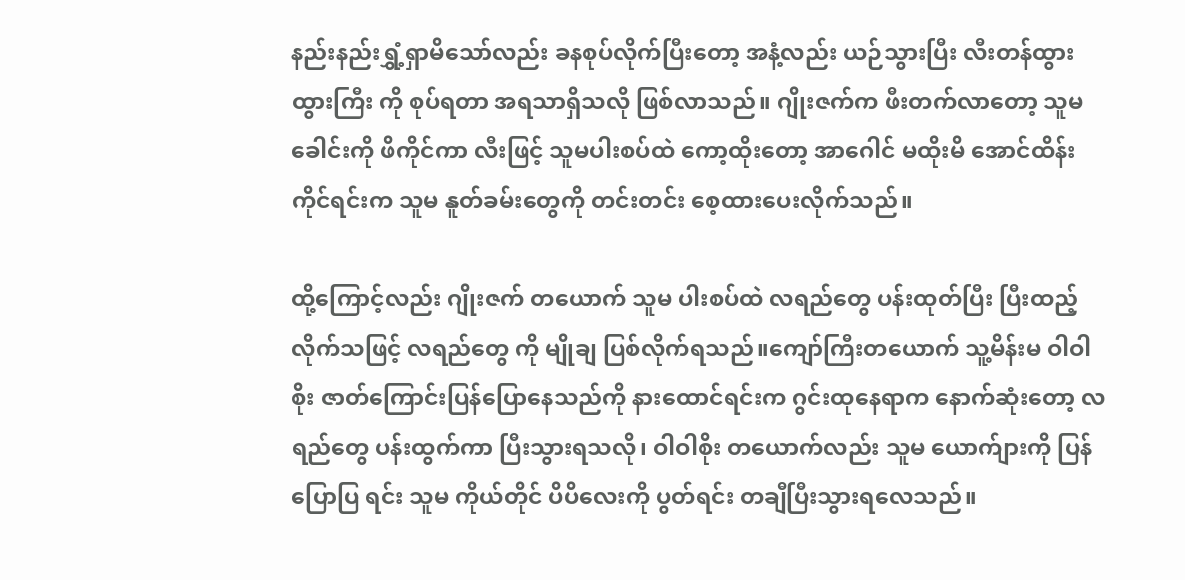နည်းနည်းရွှံ့ရှာမိသော်လည်း ခနစုပ်လိုက်ပြီးတော့ အနံ့လည်း ယဉ်သွားပြီး လီးတန်ထွားထွားကြီး ကို စုပ်ရတာ အရသာရှိသလို ဖြစ်လာသည်။ ဂျိုးဇက်က ဖီးတက်လာတော့ သူမ ခေါင်းကို ဖိကိုင်ကာ လီးဖြင့် သူမပါးစပ်ထဲ ကော့ထိုးတော့ အာဂေါင် မထိုးမိ အောင်ထိန်းကိုင်ရင်းက သူမ နူတ်ခမ်းတွေကို တင်းတင်း စေ့ထားပေးလိုက်သည်။

ထို့ကြောင့်လည်း ဂျိုးဇက် တယောက် သူမ ပါးစပ်ထဲ လရည်တွေ ပန်းထုတ်ပြီး ပြီးထည့်လိုက်သဖြင့် လရည်တွေ ကို မျိုချ ပြစ်လိုက်ရသည်။ကျော်ကြီးတယောက် သူ့မိန်းမ ဝါဝါစိုး ဇာတ်ကြောင်းပြန်ပြောနေသည်ကို နားထောင်ရင်းက ဂွင်းထုနေရာက နောက်ဆုံးတော့ လရည်တွေ ပန်းထွက်ကာ ပြီးသွားရသလို၊ ဝါဝါစိုး တယောက်လည်း သူမ ယောက်ျားကို ပြန်ပြောပြ ရင်း သူမ ကိုယ်တိုင် ပိပိလေးကို ပွတ်ရင်း တချီပြီးသွားရလေသည်။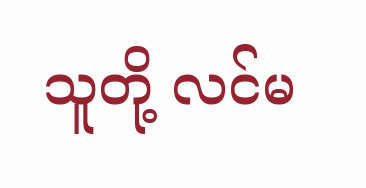သူတို့ လင်မ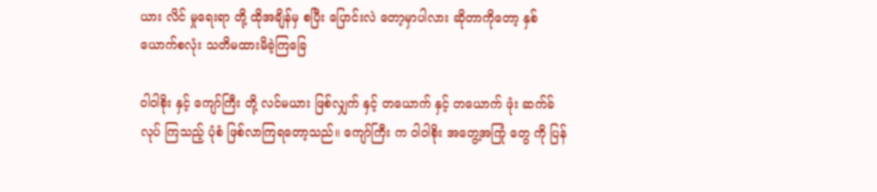ယား လိင် မှုရေးရာ တို့ ထိုအချိန်မှ စပြီး ပြောင်းလဲ တော့မှာပါလား ဆိုတာကိုတော့ နှစ်ယောက်စလုံး သတိမထားမိခဲ့ကြခြေ

ဝါဝါစိုး နှင့် ကျော်ကြီး တို့ လင်မယား ဖြစ်လျှက် နှင့် တယောက် နှင့် တယောက် ဖုံး ဆက်ခ် လုပ် ကြသည့် ပုံစံ ဖြစ်လာကြရတော့သည်။ ကျော်ကြီး က ဝါဝါစိုး အတွေ့အကြုံ တွေ ကို ပြန်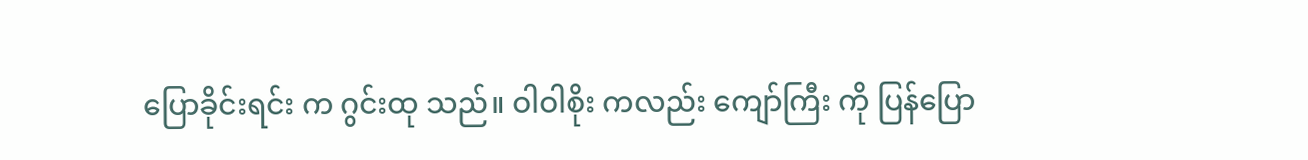ပြောခိုင်းရင်း က ဂွင်းထု သည်။ ဝါဝါစိုး ကလည်း ကျော်ကြီး ကို ပြန်ပြော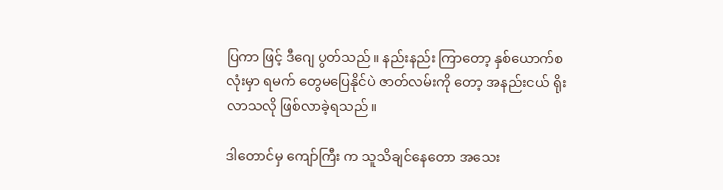ပြကာ ဖြင့် ဒီဂျေ ပွတ်သည်။ နည်းနည်း ကြာတော့ နှစ်ယောက်စလုံးမှာ ရမက် တွေမပြေနိုင်ပဲ ဇာတ်လမ်းကို တော့ အနည်းငယ် ရိုးလာသလို ဖြစ်လာခဲ့ရသည်။

ဒါတောင်မှ ကျော်ကြီး က သူသိချင်နေတော အသေး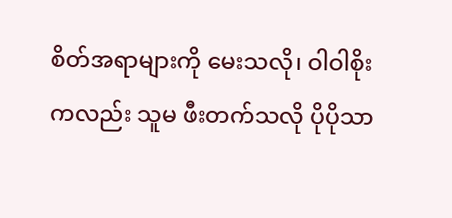စိတ်အရာများကို မေးသလို၊ ဝါဝါစိုး ကလည်း သူမ ဖီးတက်သလို ပိုပိုသာ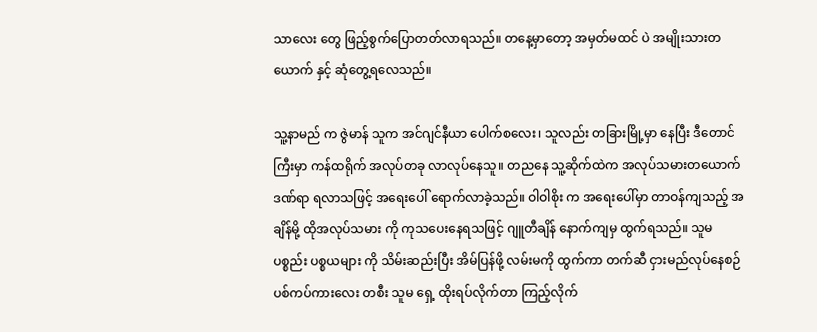သာလေး တွေ ဖြည့်စွက်ပြောတတ်လာရသည်။ တနေ့မှာတော့ အမှတ်မထင် ပဲ အမျိုးသားတယောက် နှင့် ဆုံတွေ့ရလေသည်။

သူ့နာမည် က ဇွဲမာန် သူက အင်ဂျင်နီယာ ပေါက်စလေး၊ သူလည်း တခြားမြို့မှာ နေပြီး ဒီတောင်ကြီးမှာ ကန်ထရိုက် အလုပ်တခု လာလုပ်နေသူ။ တညနေ သူ့ဆိုက်ထဲက အလုပ်သမားတယောက် ဒဏ်ရာ ရလာသဖြင့် အရေးပေါ် ရောက်လာခဲ့သည်။ ဝါဝါစိုး က အရေးပေါ်မှာ တာဝန်ကျသည့် အချိန်မို့ ထိုအလုပ်သမား ကို ကုသပေးနေရသဖြင့် ဂျူတီချိန် နောက်ကျမှ ထွက်ရသည်။ သူမ ပစ္စည်း ပစ္စယများ ကို သိမ်းဆည်းပြီး အိမ်ပြန်ဖို့ လမ်းမကို ထွက်ကာ တက်ဆီ ငှားမည်လုပ်နေစဉ် ပစ်ကပ်ကားလေး တစီး သူမ ရှေ့ ထိုးရပ်လိုက်တာ ကြည့်လိုက်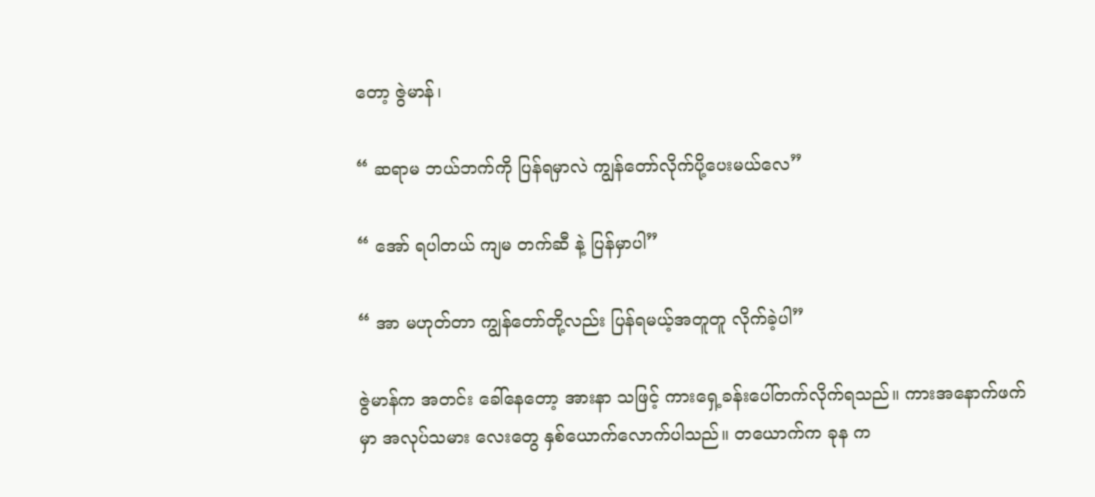တော့ ဇွဲမာန်၊

“ ဆရာမ ဘယ်ဘက်ကို ပြန်ရမှာလဲ ကျွန်တော်လိုက်ပို့ပေးမယ်လေ”

“ အော် ရပါတယ် ကျမ တက်ဆီ နဲ့ ပြန်မှာပါ”

“ အာ မဟုတ်တာ ကျွန်တော်တို့လည်း ပြန်ရမယ့်အတူတူ လိုက်ခဲ့ပါ”

ဇွဲမာန်က အတင်း ခေါ်နေတော့ အားနာ သဖြင့် ကားရှေ့ခန်းပေါ်တက်လိုက်ရသည်။ ကားအနောက်ဖက် မှာ အလုပ်သမား လေးတွေ နှစ်ယောက်လောက်ပါသည်။ တယောက်က ခုန က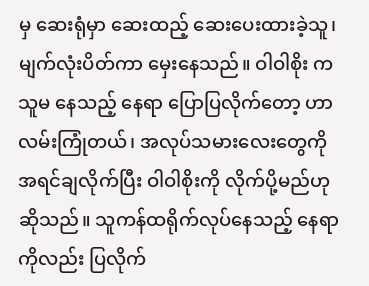မှ ဆေးရုံမှာ ဆေးထည့် ဆေးပေးထားခဲ့သူ၊ မျက်လုံးပိတ်ကာ မှေးနေသည်။ ဝါဝါစိုး က သူမ နေသည့် နေရာ ပြောပြလိုက်တော့ ဟာ လမ်းကြုံတယ်၊ အလုပ်သမားလေးတွေကို အရင်ချလိုက်ပြီး ဝါဝါစိုးကို လိုက်ပို့မည်ဟု ဆိုသည်။ သူကန်ထရိုက်လုပ်နေသည့် နေရာကိုလည်း ပြလိုက်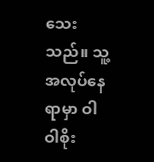သေးသည်။ သူ့အလုပ်နေရာမှာ ဝါဝါစိုး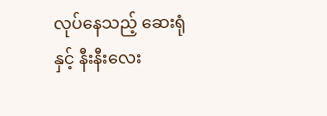လုပ်နေသည့် ဆေးရုံ နှင့် နီးနီးလေး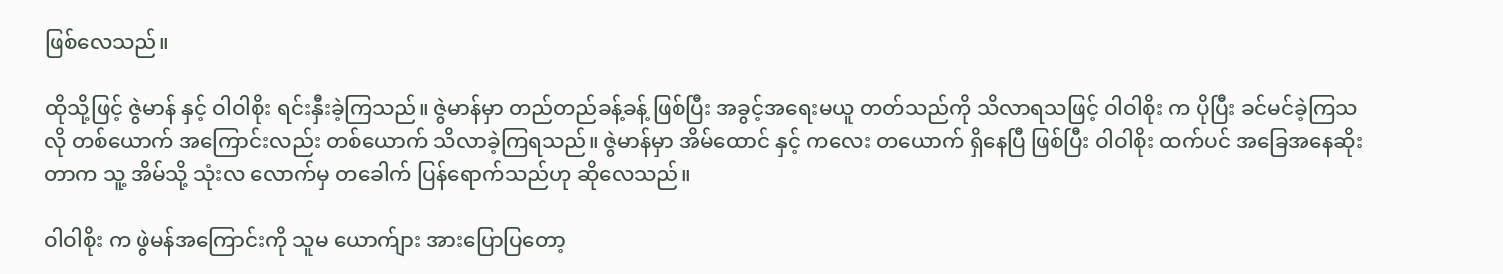ဖြစ်လေသည်။

ထိုသို့ဖြင့် ဇွဲမာန် နှင့် ဝါဝါစိုး ရင်းနှီးခဲ့ကြသည်။ ဇွဲမာန်မှာ တည်တည်ခန့်ခန့် ဖြစ်ပြီး အခွင့်အရေးမယူ တတ်သည်ကို သိလာရသဖြင့် ဝါဝါစိုး က ပိုပြီး ခင်မင်ခဲ့ကြသလို တစ်ယောက် အကြောင်းလည်း တစ်ယောက် သိလာခဲ့ကြရသည်။ ဇွဲမာန်မှာ အိမ်ထောင် နှင့် ကလေး တယောက် ရှိနေပြီ ဖြစ်ပြီး ဝါဝါစိုး ထက်ပင် အခြေအနေဆိုးတာက သူ့ အိမ်သို့ သုံးလ လောက်မှ တခေါက် ပြန်ရောက်သည်ဟု ဆိုလေသည်။

ဝါဝါစိုး က ဖွဲမန်အကြောင်းကို သူမ ယောက်ျား အားပြောပြတော့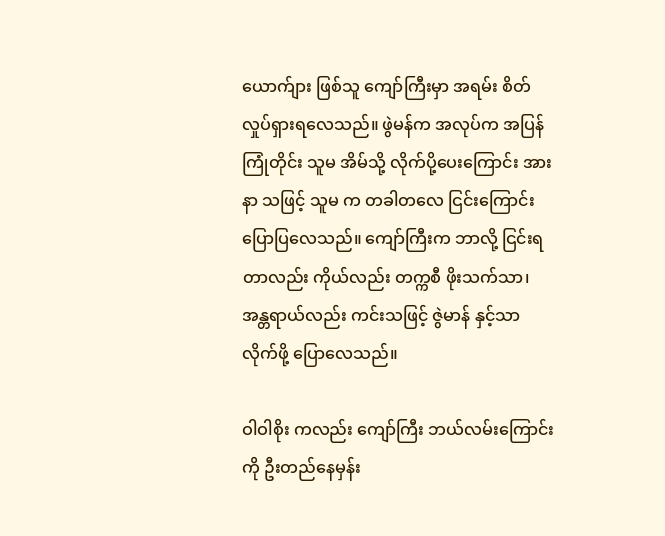ယောက်ျား ဖြစ်သူ ကျော်ကြီးမှာ အရမ်း စိတ်လှုပ်ရှားရလေသည်။ ဖွဲမန်က အလုပ်က အပြန် ကြုံတိုင်း သူမ အိမ်သို့ လိုက်ပို့ပေးကြောင်း အားနာ သဖြင့် သူမ က တခါတလေ ငြင်းကြောင်း ပြောပြလေသည်။ ကျော်ကြီးက ဘာလို့ ငြင်းရတာလည်း ကိုယ်လည်း တက္ကစီ ဖိုးသက်သာ၊ အန္တရာယ်လည်း ကင်းသဖြင့် ဇွဲမာန် နှင့်သာ လိုက်ဖို့ ပြောလေသည်။

ဝါဝါစိုး ကလည်း ကျော်ကြီး ဘယ်လမ်းကြောင်းကို ဦးတည်နေမှန်း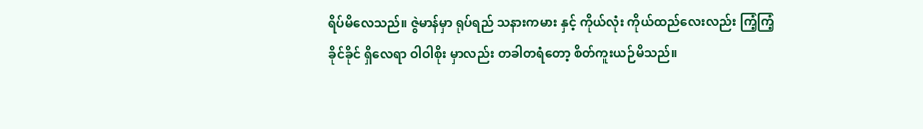ရိပ်မိလေသည်။ ဇွဲမာန်မှာ ရုပ်ရည် သနားကမား နှင့် ကိုယ်လုံး ကိုယ်ထည်လေးလည်း ကြံ့ကြံ့ခိုင်ခိုင် ရှိလေရာ ဝါဝါစိုး မှာလည်း တခါတရံတော့ စိတ်ကူးယဉ်မိသည်။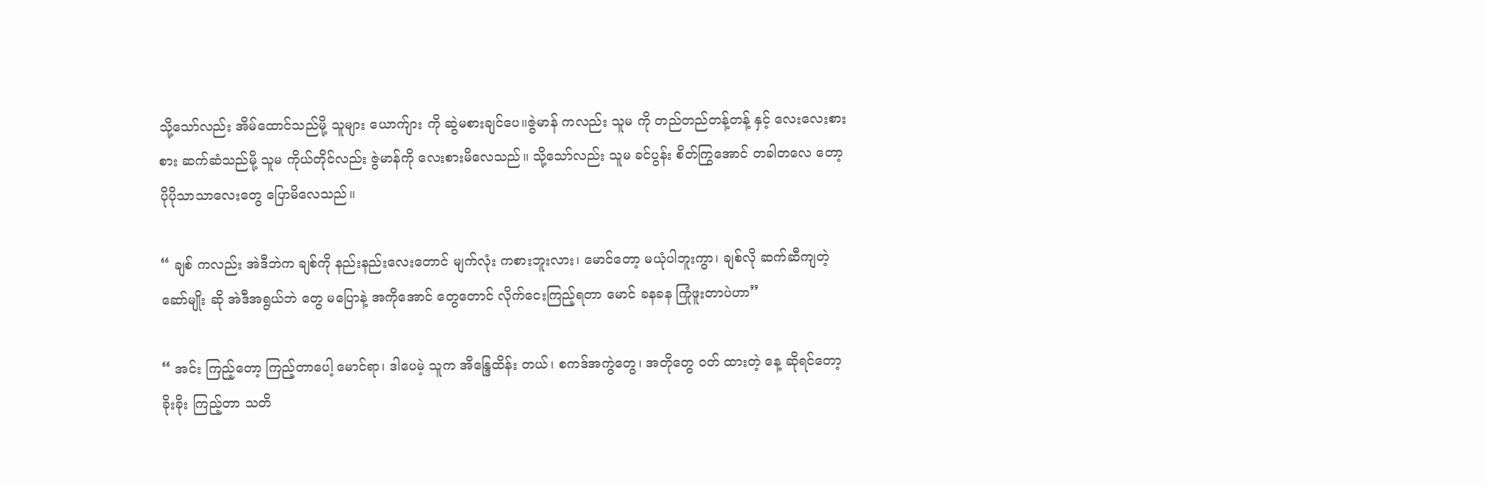သို့သော်လည်း အိမ်ထောင်သည်မို့ သူများ ယောက်ျား ကို ဆွဲမစားချင်ပေ။ဇွဲမာန် ကလည်း သူမ ကို တည်တည်တန့်တန့် နှင့် လေးလေးစားစား ဆက်ဆံသည်မို့ သူမ ကိုယ်တိုင်လည်း ဇွဲမာန်ကို လေးစားမိလေသည်။ သို့သော်လည်း သူမ ခင်ပွန်း စိတ်ကြွအောင် တခါတလေ တော့ ပိုပိုသာသာလေးတွေ ပြောမိလေသည်။

“ ချစ် ကလည်း အဲဒီဘဲက ချစ်ကို နည်းနည်းလေးတောင် မျက်လုံး ကစားဘူးလား၊ မောင်တော့ မယုံပါဘူးကွာ၊ ချစ်လို ဆက်ဆီကျတဲ့ ဆော်မျိုး ဆို အဲဒီအရွယ်ဘဲ တွေ မပြောနဲ့ အကိုအောင် တွေတောင် လိုက်ငေးကြည့်ရတာ မောင် ခနခန ကြုံဖူးတာပဲဟာ”

“ အင်း ကြည့်တော့ ကြည့်တာပေါ့ မောင်ရာ၊ ဒါပေမဲ့ သူက အိန္ဒြေထိန်း တယ်၊ စကဒ်အကွဲတွေ၊ အတိုတွေ ဝတ် ထားတဲ့ နေ့ ဆိုရင်တော့ ခိုးခိုး ကြည့်တာ သတိ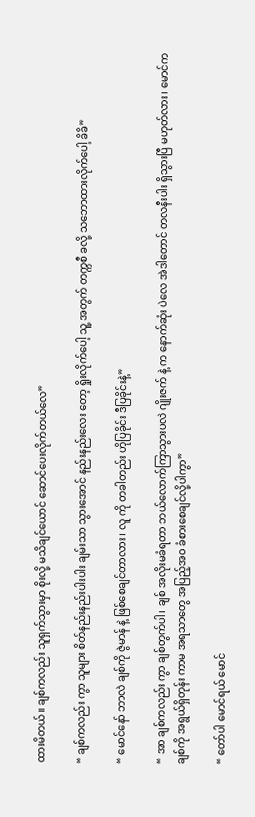ထားမိတယ်။ ချစ်ကလည်း သူရှက်သွားမှာ စိုးလို့ မသိချင်ယောင် ဆောင်ပေးလိုက်တယ်လေ”

“ ချစ်ကလည်း ကွာ သူများ စိတ်နည်းနည်းပါးပါး ချမ်းသာ သွားအောင် နည်းနည်းလေး တော့ ရှိုးလိုက်ပေါ့ သူ့ အတွက် တက္ကစီ ခလို့ သဘောထားလိုက်ပေါ့ ခိခိ”

“ မောင်နော် ဘာလဲ ချစ်ကို ဇွဲမာန် နဲ့ ဖြစ်စေချင်တာလား၊ လူ ကို တခါတည်း ဟိုပြခိုင်း ဒီပြခိုင်းနဲ့”

“ အာ ချစ်ကလည်း ကွာ ချစ်တွက်ပါ၊ ချစ် အလိုးမခံရတာ ဘယ်လောက်ကြာသွားပလဲ ဂျိုးဇက် နဲ့ က နောက်ဆုံး ပဲလေ အဲဒါတောင် တလနီးပါး ရှိသွားပြီ မဟုတ်လား၊ မောင်က ချစ်ကို အရွယ်ရှိတုန်း ကာမ အရသာတွေ အပြည့်အဝ ခံစားစေချင်လို့ပါကွာ”

“ တော်ပါ မောင်ရယ် မောင်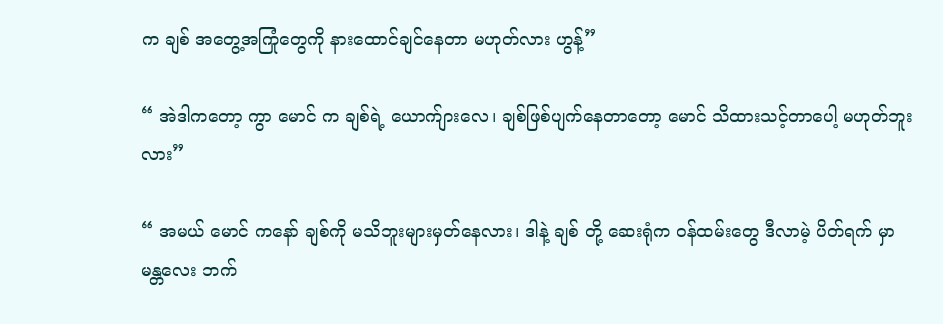က ချစ် အတွေ့အကြုံတွေကို နားထောင်ချင်နေတာ မဟုတ်လား ဟွန့်”

“ အဲဒါကတော့ ကွာ မောင် က ချစ်ရဲ့ ယောက်ျားလေ၊ ချစ်ဖြစ်ပျက်နေတာတော့ မောင် သိထားသင့်တာပေါ့ မဟုတ်ဘူးလား”

“ အမယ် မောင် ကနော် ချစ်ကို မသိဘူးများမှတ်နေလား၊ ဒါနဲ့ ချစ် တို့ ဆေးရုံက ဝန်ထမ်းတွေ ဒီလာမဲ့ ပိတ်ရက် မှာ မန္တလေး ဘက်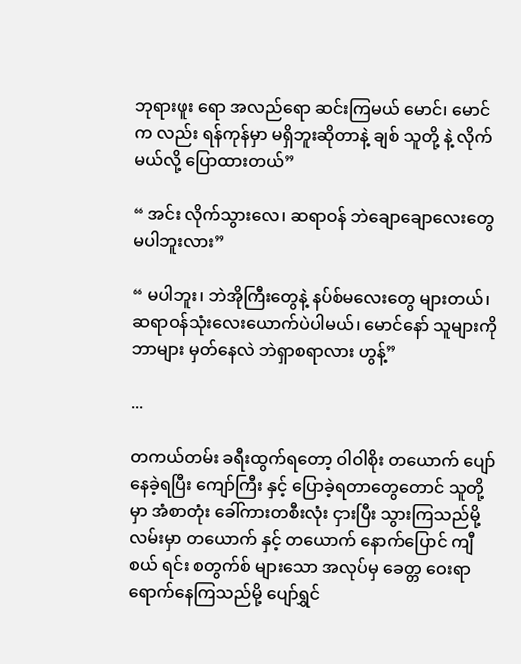ဘုရားဖူး ရော အလည်ရော ဆင်းကြမယ် မောင်၊ မောင်က လည်း ရန်ကုန်မှာ မရှိဘူးဆိုတာနဲ့ ချစ် သူတို့ နဲ့ လိုက်မယ်လို့ ပြောထားတယ်”

“ အင်း လိုက်သွားလေ၊ ဆရာဝန် ဘဲချောချောလေးတွေ မပါဘူးလား”

“ မပါဘူး၊ ဘဲအိုကြီးတွေနဲ့ နပ်စ်မလေးတွေ များတယ်၊ ဆရာဝန်သုံးလေးယောက်ပဲပါမယ်၊ မောင်နော် သူများကို ဘာများ မှတ်နေလဲ ဘဲရှာစရာလား ဟွန့်”

...

တကယ်တမ်း ခရီးထွက်ရတော့ ဝါဝါစိုး တယောက် ပျော်နေခဲ့ရပြီး ကျော်ကြီး နှင့် ပြောခဲ့ရတာတွေတောင် သူတို့ မှာ အံစာတုံး ခေါ်ကားတစီးလုံး ငှားပြီး သွားကြသည်မို့ လမ်းမှာ တယောက် နှင့် တယောက် နောက်ပြောင် ကျီစယ် ရင်း စတွက်စ် များသော အလုပ်မှ ခေတ္တ ဝေးရာ ရောက်နေကြသည်မို့ ပျော်ရွှင်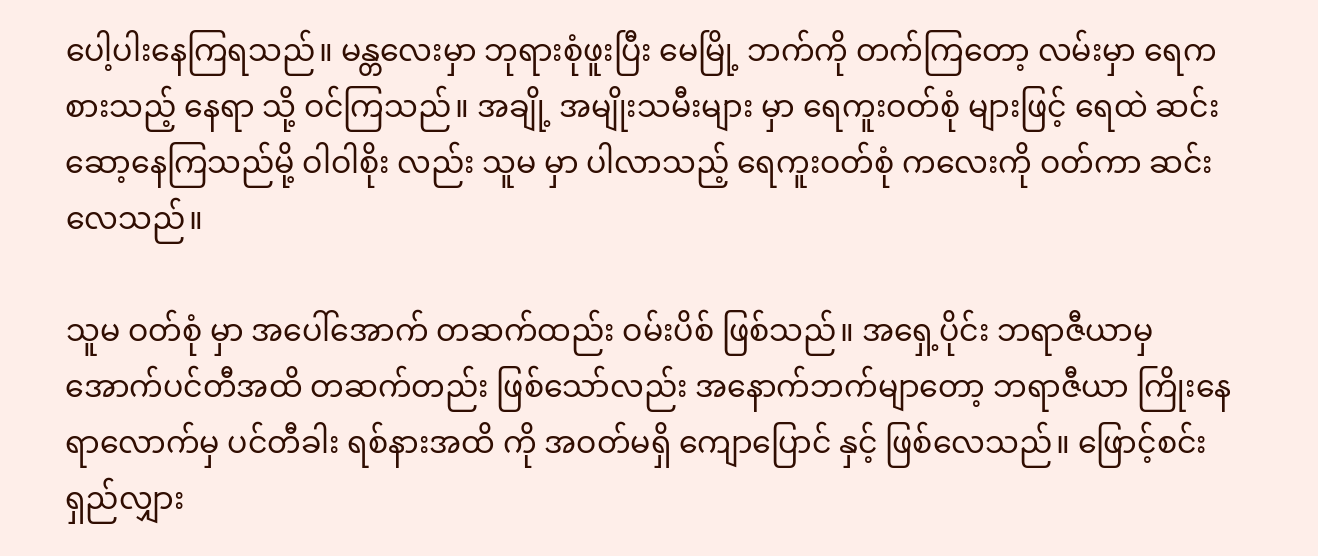ပေါ့ပါးနေကြရသည်။ မန္တလေးမှာ ဘုရားစုံဖူးပြီး မေမြို့ ဘက်ကို တက်ကြတော့ လမ်းမှာ ရေကစားသည့် နေရာ သို့ ဝင်ကြသည်။ အချို့ အမျိုးသမီးများ မှာ ရေကူးဝတ်စုံ များဖြင့် ရေထဲ ဆင်းဆော့နေကြသည်မို့ ဝါဝါစိုး လည်း သူမ မှာ ပါလာသည့် ရေကူးဝတ်စုံ ကလေးကို ဝတ်ကာ ဆင်းလေသည်။

သူမ ဝတ်စုံ မှာ အပေါ်အောက် တဆက်ထည်း ဝမ်းပိစ် ဖြစ်သည်။ အရှေ့ပိုင်း ဘရာဇီယာမှ အောက်ပင်တီအထိ တဆက်တည်း ဖြစ်သော်လည်း အနောက်ဘက်မျာတော့ ဘရာဇီယာ ကြိုးနေရာလောက်မှ ပင်တီခါး ရစ်နားအထိ ကို အဝတ်မရှိ ကျောပြောင် နှင့် ဖြစ်လေသည်။ ဖြောင့်စင်း ရှည်လျှား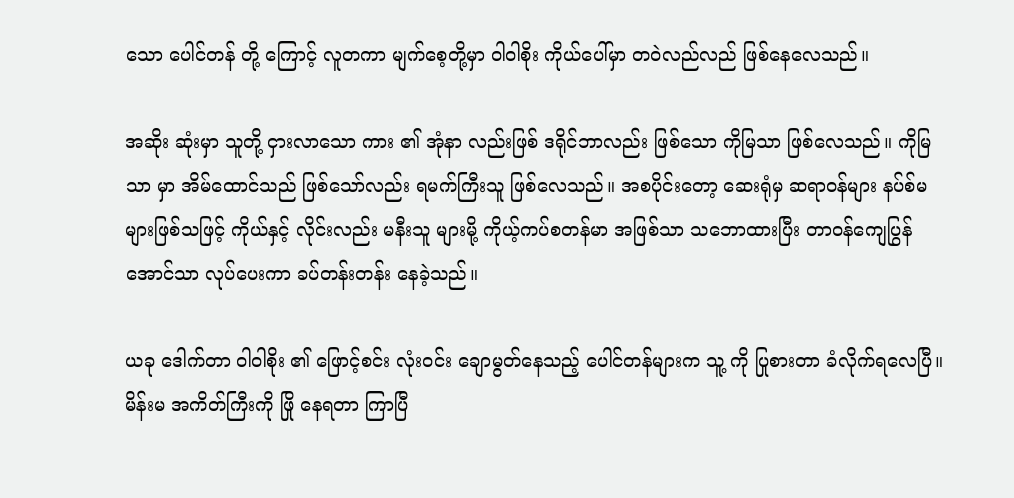သော ပေါင်တန် တို့ ကြောင့် လူတကာ မျက်စေ့တို့မှာ ဝါဝါစိုး ကိုယ်ပေါ်မှာ တဝဲလည်လည် ဖြစ်နေလေသည်။

အဆိုး ဆုံးမှာ သူတို့ ငှားလာသော ကား ၏ အုံနာ လည်းဖြစ် ဒရိုင်ဘာလည်း ဖြစ်သော ကိုမြသာ ဖြစ်လေသည်။ ကိုမြသာ မှာ အိမ်ထောင်သည် ဖြစ်သော်လည်း ရမက်ကြီးသူ ဖြစ်လေသည်။ အစပိုင်းတော့ ဆေးရုံမှ ဆရာဝန်များ နပ်စ်မ များဖြစ်သဖြင့် ကိုယ်နှင့် လိုင်းလည်း မနီးသူ များမို့ ကိုယ့်ကပ်စတန်မာ အဖြစ်သာ သဘောထားပြီး တာဝန်ကျေပြွန်အောင်သာ လုပ်ပေးကာ ခပ်တန်းတန်း နေခဲ့သည်။

ယခု ဒေါက်တာ ဝါဝါစိုး ၏ ဖြောင့်စင်း လုံးဝင်း ချောမွတ်နေသည့် ပေါင်တန်များက သူ့ ကို ပြုစားတာ ခံလိုက်ရလေပြီ။ မိန်းမ အကိတ်ကြီးကို ဖြို နေရတာ ကြာပြီ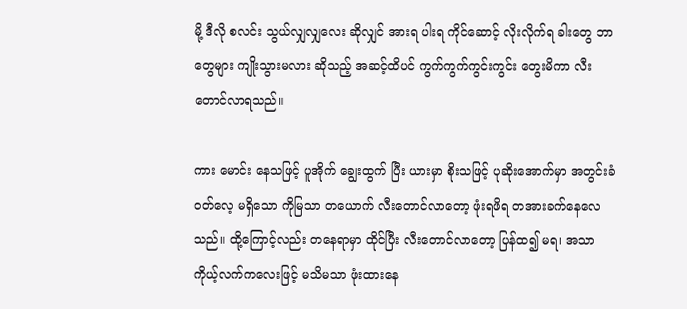မို့ ဒီလို စလင်း သွယ်လျှလျှလေး ဆိုလျှင် အားရ ပါးရ ကိုင်ဆောင့် လိုးလိုက်ရ ခါးတွေ ဘာတွေများ ကျိုးသွားမလား ဆိုသည့် အဆင့်ထိပင် ကွက်ကွက်ကွင်းကွင်း တွေးမိကာ လီးတောင်လာရသည်။

ကား မောင်း နေသဖြင့် ပူအိုက် ချွေးထွက် ပြီး ယားမှာ စိုးသဖြင့် ပုဆိုးအောက်မှာ အတွင်းခံ ဝတ်လေ့ မရှိသော ကိုမြသာ တယောက် လီးတောင်လာတော့ ဖုံးရဖိရ တအားခက်နေလေသည်။ ထို့ကြောင့်လည်း တနေရာမှာ ထိုင်ပြီး လီးတောင်လာတော့ ပြန်ထ၍ မရ၊ အသာကိုယ့်လက်ကလေးဖြင့် မသိမသာ ဖုံးထားနေ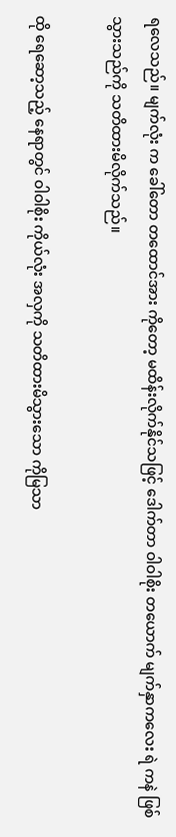ရလေသည်။ မျက်လုံး က ခေါ်တော တထောင်အား ကိုတော့ မထိန်းလိုက်နိုင်သဖြင့် ဒေါက်တာ ဝါဝါစိုး တယောက် မျက်နှာကလေး ရဲ ကနဲ ဖြစ်သွားသည်ကို သတိထားမိလိုက်သည်။

ထို ရေဆော့သည့် နေရာတွင် ဝါဝါစိုး ကိုယ်လုံး အလှကို သတိထားမိသွားသော ကိုမြသာ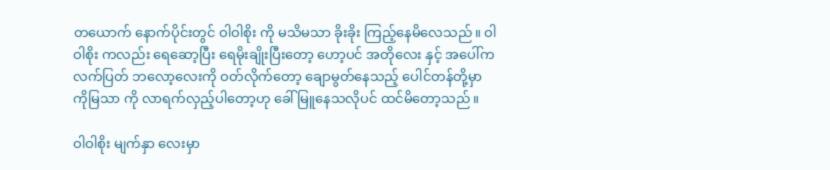တယောက် နောက်ပိုင်းတွင် ဝါဝါစိုး ကို မသိမသာ ခိုးခိုး ကြည့်နေမိလေသည်။ ဝါဝါစိုး ကလည်း ရေဆော့ပြီး ရေမိုးချိုးပြီးတော့ ဟော့ပင် အတိုလေး နှင့် အပေါ်က လက်ပြတ် ဘလော့လေးကို ဝတ်လိုက်တော့ ချောမွတ်နေသည့် ပေါင်တန်တို့မှာ ကိုမြသာ ကို လာရက်လှည့်ပါတော့ဟု ခေါ်မြူနေသလိုပင် ထင်မိတော့သည်။

ဝါဝါစိုး မျက်နှာ လေးမှာ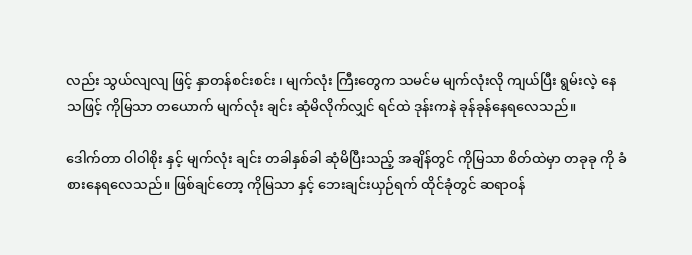လည်း သွယ်လျလျ ဖြင့် နှာတန်စင်းစင်း ၊ မျက်လုံး ကြီးတွေက သမင်မ မျက်လုံးလို ကျယ်ပြီး ရွမ်းလဲ့ နေသဖြင့် ကိုမြသာ တယောက် မျက်လုံး ချင်း ဆုံမိလိုက်လျှင် ရင်ထဲ ဒုန်းကနဲ ခုန်ခုန်နေရလေသည်။

ဒေါက်တာ ဝါဝါစိုး နှင့် မျက်လုံး ချင်း တခါနှစ်ခါ ဆုံမိပြီးသည့် အချိန်တွင် ကိုမြသာ စိတ်ထဲမှာ တခုခု ကို ခံစားနေရလေသည်။ ဖြစ်ချင်တော့ ကိုမြသာ နှင့် ဘေးချင်းယှဉ်ရက် ထိုင်ခုံတွင် ဆရာဝန်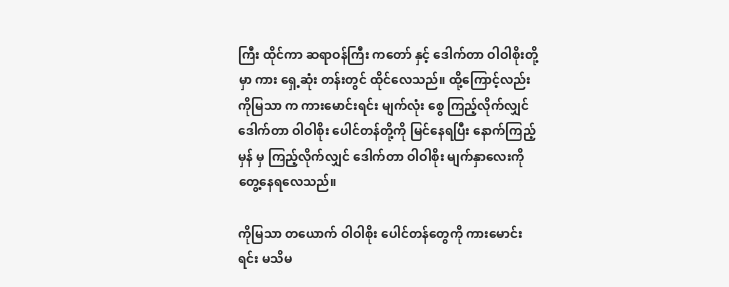ကြီး ထိုင်ကာ ဆရာဝန်ကြီး ကတော် နှင့် ဒေါက်တာ ဝါဝါစိုးတို့မှာ ကား ရှေ့ဆုံး တန်းတွင် ထိုင်လေသည်။ ထို့ကြောင့်လည်း ကိုမြသာ က ကားမောင်းရင်း မျက်လုံး စွေ ကြည့်လိုက်လျှင် ဒေါက်တာ ဝါဝါစိုး ပေါင်တန်တို့ကို မြင်နေရပြီး နောက်ကြည့်မှန် မှ ကြည့်လိုက်လျှင် ဒေါက်တာ ဝါဝါစိုး မျက်နှာလေးကို တွေ့နေရလေသည်။

ကိုမြသာ တယောက် ဝါဝါစိုး ပေါင်တန်တွေကို ကားမောင်းရင်း မသိမ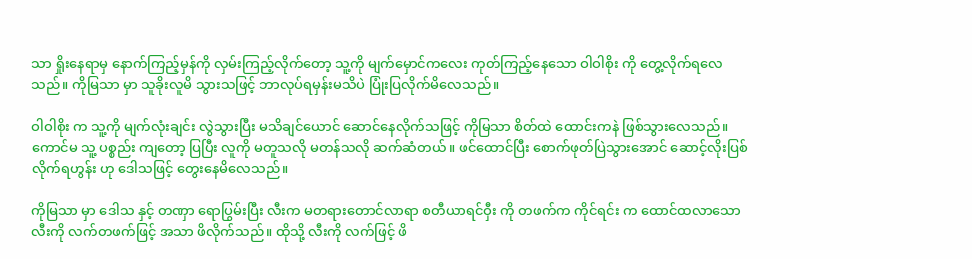သာ ရှိုးနေရာမှ နောက်ကြည့်မှန်ကို လှမ်းကြည့်လိုက်တော့ သူ့ကို မျက်မှောင်ကလေး ကုတ်ကြည့်နေသော ဝါဝါစိုး ကို တွေ့လိုက်ရလေသည်။ ကိုမြသာ မှာ သူခိုးလူမိ သွားသဖြင့် ဘာလုပ်ရမှန်းမသိပဲ ပြုံးပြလိုက်မိလေသည်။

ဝါဝါစိုး က သူ့ကို မျက်လုံးချင်း လွဲသွားပြီး မသိချင်ယောင် ဆောင်နေလိုက်သဖြင့် ကိုမြသာ စိတ်ထဲ ထောင်းကနဲ ဖြစ်သွားလေသည်။ ကောင်မ သူ့ ပစ္စည်း ကျတော့ ပြပြီး လူကို မတူသလို မတန်သလို ဆက်ဆံတယ်။ ဖင်ထောင်ပြီး စောက်ဖုတ်ပြဲသွားအောင် ဆောင့်လိုးပြစ်လိုက်ရဟွန်း ဟု ဒေါသဖြင့် တွေးနေမိလေသည်။

ကိုမြသာ မှာ ဒေါသ နှင့် တဏှာ ရောပြွမ်းပြီး လီးက မတရားတောင်လာရာ စတီယာရင်ဝှီး ကို တဖက်က ကိုင်ရင်း က ထောင်ထလာသော လီးကို လက်တဖက်ဖြင့် အသာ ဖိလိုက်သည်။ ထိုသို့ လီးကို လက်ဖြင့် ဖိ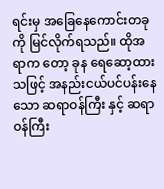ရင်းမှ အခြေနေကောင်းတခုကို မြင်လိုက်ရသည်။ ထိုအရာက တော့ ခုန ရေဆော့ထားသဖြင့် အနည်းငယ်ပင်ပန်းနေသော ဆရာဝန်ကြီး နှင့် ဆရာဝန်ကြီး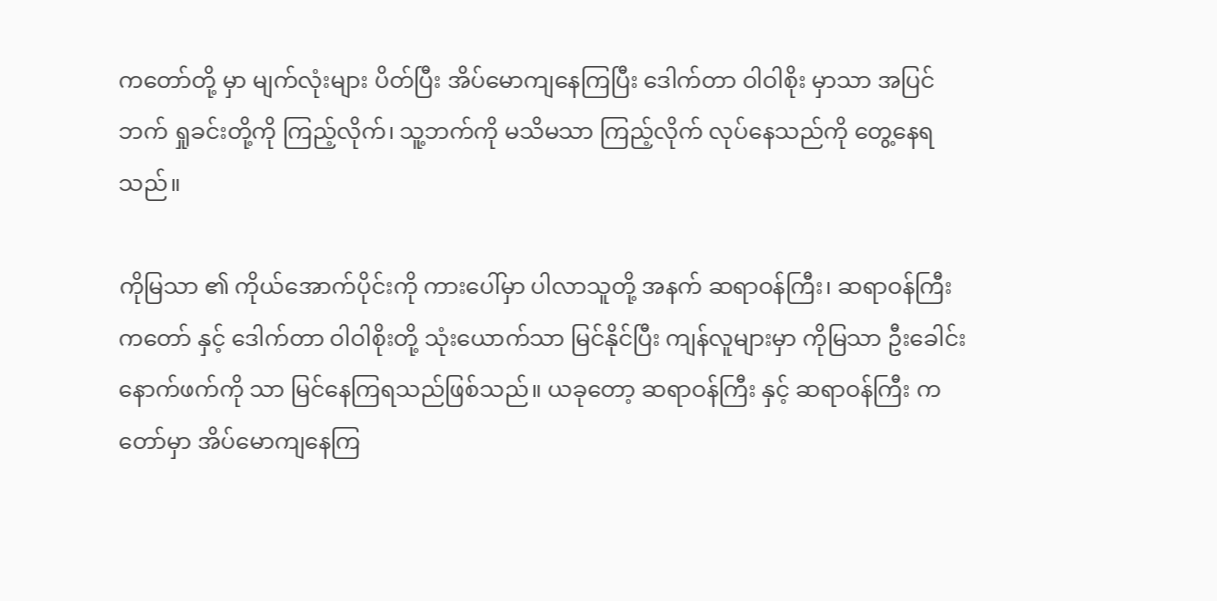ကတော်တို့ မှာ မျက်လုံးများ ပိတ်ပြီး အိပ်မောကျနေကြပြီး ဒေါက်တာ ဝါဝါစိုး မှာသာ အပြင်ဘက် ရှုခင်းတို့ကို ကြည့်လိုက်၊ သူ့ဘက်ကို မသိမသာ ကြည့်လိုက် လုပ်နေသည်ကို တွေ့နေရသည်။

ကိုမြသာ ၏ ကိုယ်အောက်ပိုင်းကို ကားပေါ်မှာ ပါလာသူတို့ အနက် ဆရာဝန်ကြီး၊ ဆရာဝန်ကြီးကတော် နှင့် ဒေါက်တာ ဝါဝါစိုးတို့ သုံးယောက်သာ မြင်နိုင်ပြီး ကျန်လူများမှာ ကိုမြသာ ဦးခေါင်း နောက်ဖက်ကို သာ မြင်နေကြရသည်ဖြစ်သည်။ ယခုတော့ ဆရာဝန်ကြီး နှင့် ဆရာဝန်ကြီး ကတော်မှာ အိပ်မောကျနေကြ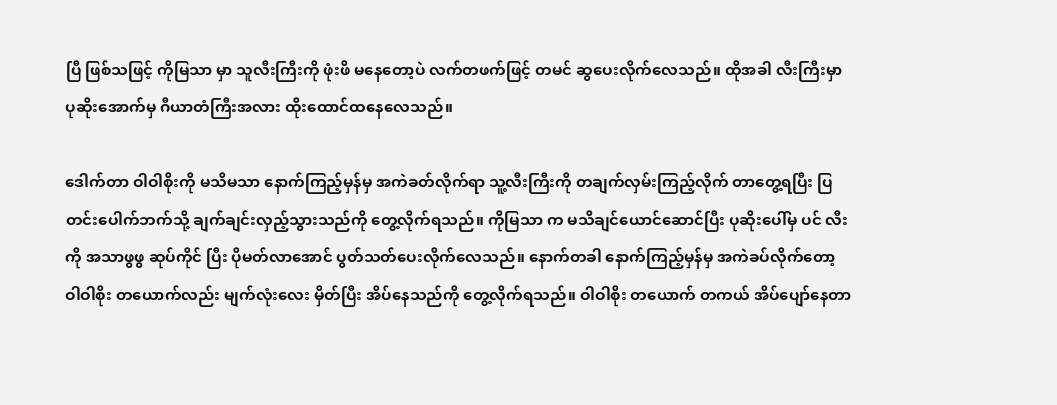ပြီ ဖြစ်သဖြင့် ကိုမြသာ မှာ သူလီးကြီးကို ဖုံးဖိ မနေတော့ပဲ လက်တဖက်ဖြင့် တမင် ဆွပေးလိုက်လေသည်။ ထိုအခါ လီးကြီးမှာ ပုဆိုးအောက်မှ ဂီယာတံကြီးအလား ထိုးထောင်ထနေလေသည်။

ဒေါက်တာ ဝါဝါစိုးကို မသိမသာ နောက်ကြည့်မှန်မှ အကဲခတ်လိုက်ရာ သူ့လီးကြီးကို တချက်လှမ်းကြည့်လိုက် တာတွေ့ရပြီး ပြတင်းပေါက်ဘက်သို့ ချက်ချင်းလှည့်သွားသည်ကို တွေ့လိုက်ရသည်။ ကိုမြသာ က မသိချင်ယောင်ဆောင်ပြီး ပုဆိုးပေါ်မှ ပင် လီးကို အသာဖွဖွ ဆုပ်ကိုင် ပြီး ပိုမတ်လာအောင် ပွတ်သတ်ပေးလိုက်လေသည်။ နောက်တခါ နောက်ကြည့်မှန်မှ အကဲခပ်လိုက်တော့ ဝါဝါစိုး တယောက်လည်း မျက်လုံးလေး မှိတ်ပြီး အိပ်နေသည်ကို တွေ့လိုက်ရသည်။ ဝါဝါစိုး တယောက် တကယ် အိပ်ပျော်နေတာ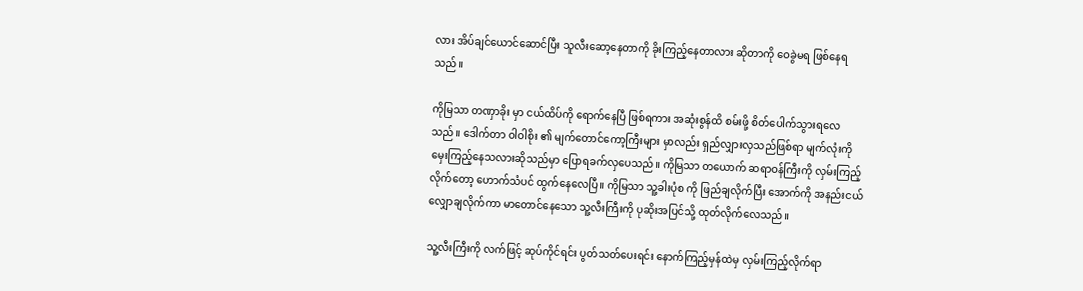လား အိပ်ချင်ယောင်ဆောင်ပြီး သူလီးဆော့နေတာကို ခိုးကြည့်နေတာလား ဆိုတာကို ဝေခွဲမရ ဖြစ်နေရသည်။

ကိုမြသာ တဏှာခိုး မှာ ငယ်ထိပ်ကို ရောက်နေပြီ ဖြစ်ရကား အဆုံးစွန်ထိ စမ်းဖို့ စိတ်ပေါက်သွားရလေသည်။ ဒေါက်တာ ဝါဝါစိုး ၏ မျက်တောင်ကော့ကြီးများ မှာလည်း ရှည်လျှားလှသည်ဖြစ်ရာ မျက်လုံးကို မှေးကြည့်နေသလားဆိုသည်မှာ ပြောရခက်လှပေသည်။ ကိုမြသာ တယောက် ဆရာဝန်ကြီးကို လှမ်းကြည့်လိုက်တော့ ဟောက်သံပင် ထွက်နေလေပြီ။ ကိုမြသာ သူ့ခါးပုံစ ကို ဖြည်ချလိုက်ပြီး အောက်ကို အနည်းငယ် လျှောချလိုက်ကာ မာတောင်နေသော သူ့လီးကြီးကို ပုဆိုးအပြင်သို့ ထုတ်လိုက်လေသည်။

သူ့လီးကြီးကို လက်ဖြင့် ဆုပ်ကိုင်ရင်း ပွတ်သတ်ပေးရင်း နောက်ကြည့်မှန်ထဲမှ လှမ်းကြည့်လိုက်ရာ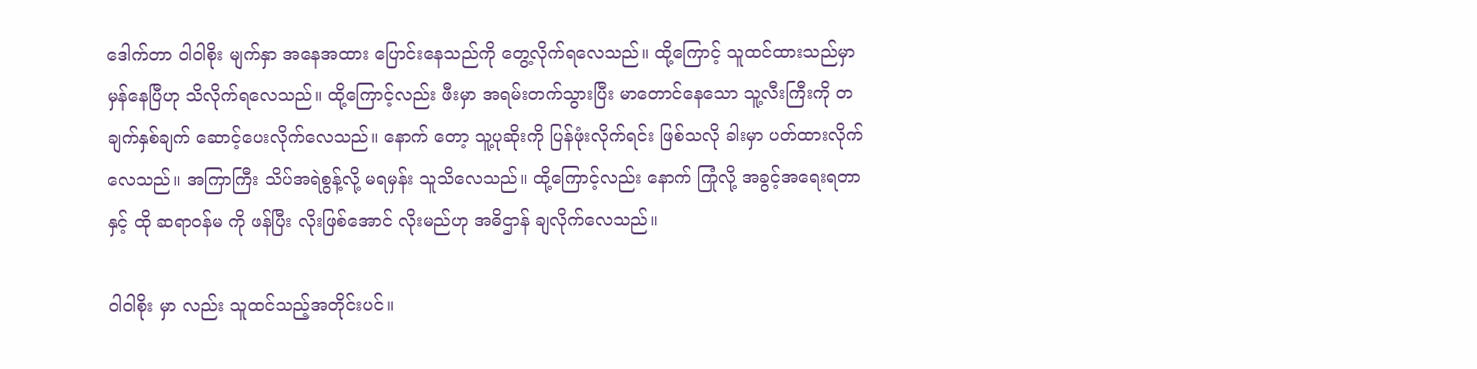ဒေါက်တာ ဝါဝါစိုး မျက်နှာ အနေအထား ပြောင်းနေသည်ကို တွေ့လိုက်ရလေသည်။ ထို့ကြောင့် သူထင်ထားသည်မှာ မှန်နေပြီဟု သိလိုက်ရလေသည်။ ထို့ကြောင့်လည်း ဖီးမှာ အရမ်းတက်သွားပြီး မာတောင်နေသော သူ့လီးကြီးကို တချက်နှစ်ချက် ဆောင့်ပေးလိုက်လေသည်။ နောက် တော့ သူ့ပုဆိုးကို ပြန်ဖုံးလိုက်ရင်း ဖြစ်သလို ခါးမှာ ပတ်ထားလိုက်လေသည်။ အကြာကြီး သိပ်အရဲစွန့်လို့ မရမှန်း သူသိလေသည်။ ထို့ကြောင့်လည်း နောက် ကြုံလို့ အခွင့်အရေးရတာနှင့် ထို ဆရာဝန်မ ကို ဖန်ပြီး လိုးဖြစ်အောင် လိုးမည်ဟု အဓိဌာန် ချလိုက်လေသည်။

ဝါဝါစိုး မှာ လည်း သူထင်သည့်အတိုင်းပင်။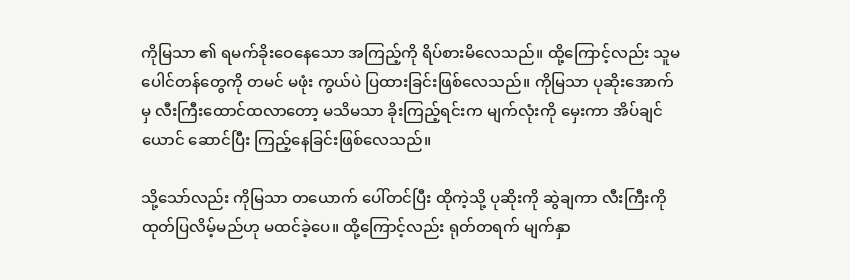ကိုမြသာ ၏ ရမက်ခိုးဝေနေသော အကြည့်ကို ရိပ်စားမိလေသည်။ ထို့ကြောင့်လည်း သူမ ပေါင်တန်တွေကို တမင် မဖုံး ကွယ်ပဲ ပြထားခြင်းဖြစ်လေသည်။ ကိုမြသာ ပုဆိုးအောက်မှ လီးကြီးထောင်ထလာတော့ မသိမသာ ခိုးကြည့်ရင်းက မျက်လုံးကို မှေးကာ အိပ်ချင်ယောင် ဆောင်ပြီး ကြည့်နေခြင်းဖြစ်လေသည်။

သို့သော်လည်း ကိုမြသာ တယောက် ပေါ်တင်ပြီး ထိုကဲ့သို့ ပုဆိုးကို ဆွဲချကာ လီးကြီးကို ထုတ်ပြလိမ့်မည်ဟု မထင်ခဲ့ပေ။ ထို့ကြောင့်လည်း ရုတ်တရက် မျက်နှာ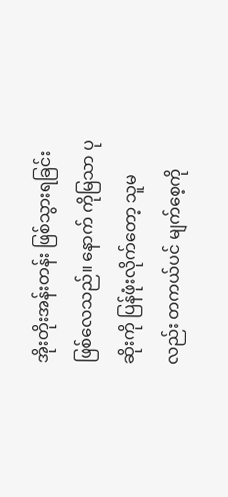အိုးတိုးအန်းတန်း ဖြစ်သွားရခြင်း ဖြစ်လေသည်။ နောက် ကိုမြသာ ပုဆိုးကို ပြန်ဖုံးလိုက်တော့ သူမ လည်း တကယ်ပင် မျက်စေ့ကို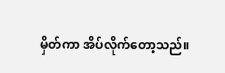မှိတ်ကာ အိပ်လိုက်တော့သည်။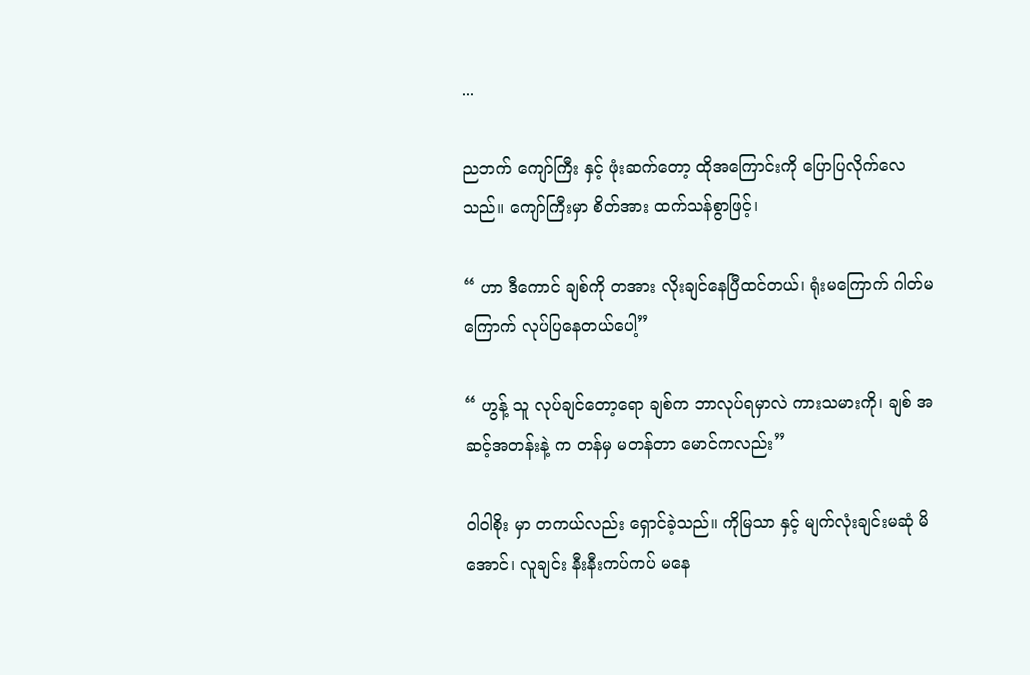...

ညဘက် ကျော်ကြီး နှင့် ဖုံးဆက်တော့ ထိုအကြောင်းကို ပြောပြလိုက်လေသည်။ ကျော်ကြီးမှာ စိတ်အား ထက်သန်စွာဖြင့်၊

“ ဟာ ဒီကောင် ချစ်ကို တအား လိုးချင်နေပြီထင်တယ်၊ ရုံးမကြောက် ဂါတ်မကြောက် လုပ်ပြနေတယ်ပေါ့”

“ ဟွန့် သူ လုပ်ချင်တော့ရော ချစ်က ဘာလုပ်ရမှာလဲ ကားသမားကို၊ ချစ် အဆင့်အတန်းနဲ့ က တန်မှ မတန်တာ မောင်ကလည်း”

ဝါဝါစိုး မှာ တကယ်လည်း ရှောင်ခဲ့သည်။ ကိုမြသာ နှင့် မျက်လုံးချင်းမဆုံ မိအောင်၊ လူချင်း နီးနီးကပ်ကပ် မနေ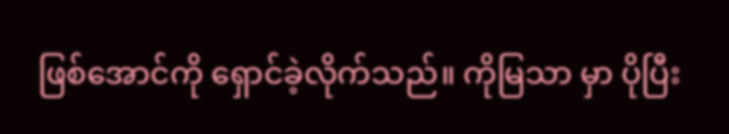ဖြစ်အောင်ကို ရှောင်ခဲ့လိုက်သည်။ ကိုမြသာ မှာ ပိုပြီး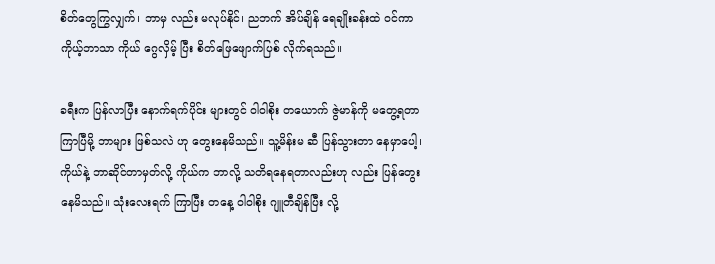စိတ်တွေကြွလျှက်၊ ဘာမှ လည်း မလုပ်နိုင်၊ ညဘက် အိပ်ချိန် ရေချိုးခန်းထဲ ဝင်ကာ ကိုယ့်ဘာသာ ကိုယ် ဂွေလှိမ့် ပြီး စိတ်ဖြေဖျောက်ပြစ် လိုက်ရသည်။

ခရီးက ပြန်လာပြီး နောက်ရက်ပိုင်း များတွင် ဝါဝါစိုး တယောက် ဇွဲမာန်ကို မတွေ့ရတာ ကြာပြီမို့ ဘာများ ဖြစ်သလဲ ဟု တွေးနေမိသည်။ သူ့မိန်းမ ဆီ ပြန်သွားတာ နေမှာပေါ့၊ ကိုယ်နဲ့ ဘာဆိုင်တာမှတ်လို့ ကိုယ်က ဘာလို့ သတိရနေရတာလည်းဟု လည်း ပြန်တွေးနေမိသည်။ သုံးလေးရက် ကြာပြီး တနေ့ ဝါဝါစိုး ဂျူတီချိန်ပြီး လို့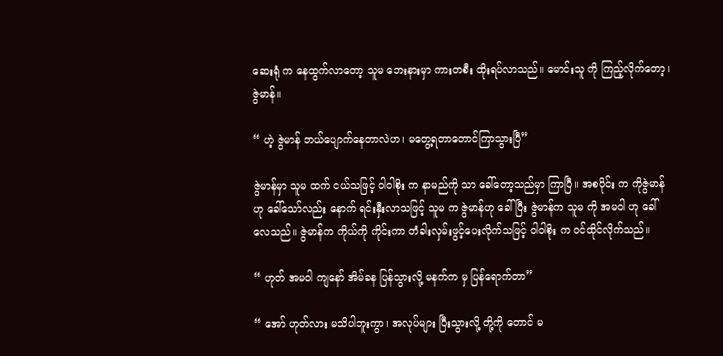ဆေးရုံ က နေထွက်လာတော့ သူမ ဘေးနားမှာ ကားတစီး ထိုးရပ်လာသည်။ မောင်းသူ ကို ကြည့်လိုက်တော့၊ ဇွဲမာန်။

“ ဟဲ့ ဇွဲမာန် ဘယ်ပျောက်နေတာလဲဟ၊ မတွေ့ရတာတောင်ကြာသွားပြီ”

ဇွဲမာန်မှာ သူမ ထက် ငယ်သဖြင့် ဝါဝါစိုး က နာမည်ကို သာ ခေါ်တော့သည်မှာ ကြာပြီ။ အစပိုင်း က ကိုဇွဲမာန် ဟု ခေါ်သော်လည်း နောက် ရင်းနှီးလာသဖြင့် သူမ က ဇွဲမာန်ဟု ခေါ်ပြီး ဇွဲမာန်က သူမ ကို အမဝါ ဟု ခေါ်လေသည်။ ဇွဲမာန်က ကိုယ်ကို ကိုင်းကာ တံခါးလှမ်းဖွင့်ပေးလိုက်သဖြင့် ဝါဝါစိုး က ဝင်ထိုင်လိုက်သည်။

“ ဟုတ် အမဝါ ကျနော် အိမ်ခန ပြန်သွားလို့ မနက်က မှ ပြန်ရောက်တာ”

“ အော် ဟုတ်လား မသိပါဘူးကွာ၊ အလုပ်များ ပြီးသွားလို့ တို့ကို တောင် မ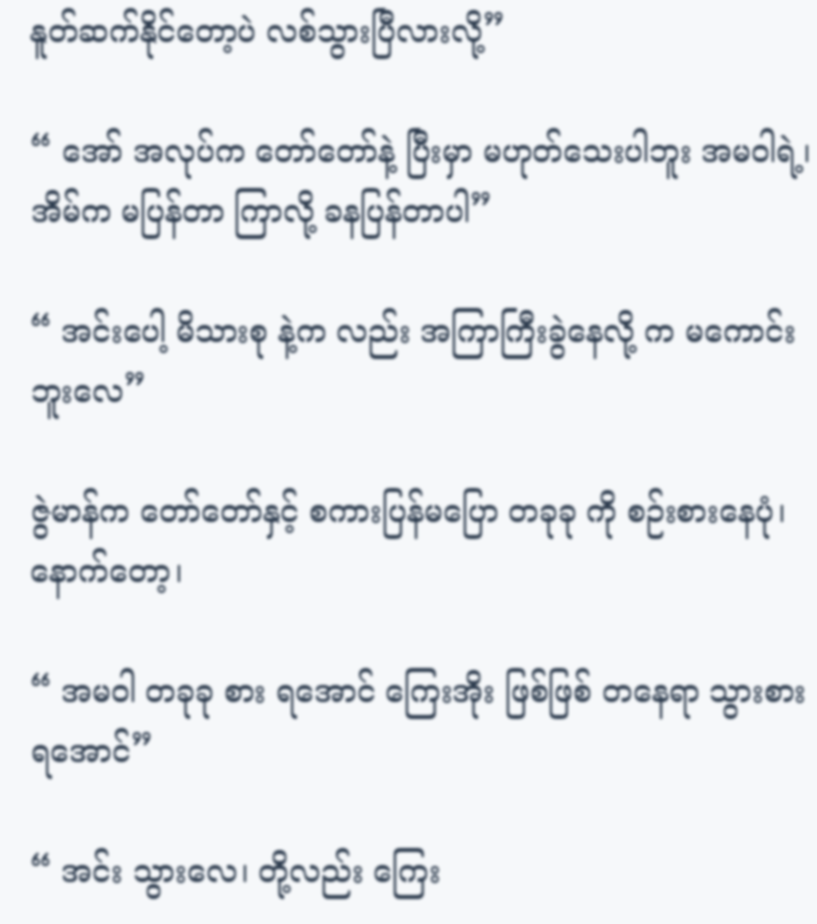နူတ်ဆက်နိုင်တော့ပဲ လစ်သွားပြီလားလို့”

“ အော် အလုပ်က တော်တော်နဲ့ ပြီးမှာ မဟုတ်သေးပါဘူး အမဝါရဲ့၊ အိမ်က မပြန်တာ ကြာလို့ ခနပြန်တာပါ”

“ အင်းပေါ့ မိသားစု နဲ့က လည်း အကြာကြီးခွဲနေလို့ က မကောင်းဘူးလေ”

ဇွဲမာန်က တော်တော်နှင့် စကားပြန်မပြော တခုခု ကို စဉ်းစားနေပုံ၊ နောက်တော့၊

“ အမဝါ တခုခု စား ရအောင် ကြေးအိုး ဖြစ်ဖြစ် တနေရာ သွားစားရအောင်”

“ အင်း သွားလေ၊ တို့လည်း ကြေး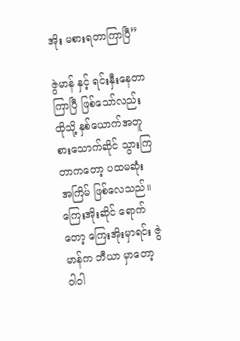အိုး မစားရတာကြာပြီ”

ဇွဲမာန် နှင့် ရင်းနှီးနေတာ ကြာပြီ ဖြစ်သော်လည်း ထိုသို့ နှစ်ယောက်အတူ စားသောက်ဆိုင် သွားကြတာကတော့ ပထမဆုံး အကြိမ် ဖြစ်လေသည်။ ကြေးအိုးဆိုင် ရောက်တော့ ကြေးအိုးမှာရင်း ဇွဲမာန်က ဘီယာ မှာတော့ ဝါဝါ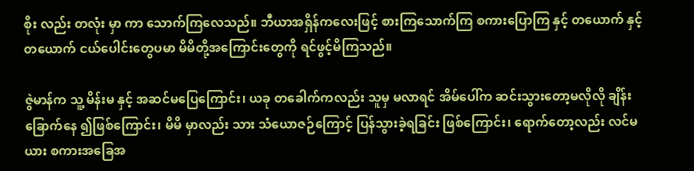စိုး လည်း တလုံး မှာ ကာ သောက်ကြလေသည်။ ဘီယာအရှိန်ကလေးဖြင့် စားကြသောက်ကြ စကားပြောကြ နှင့် တယောက် နှင့် တယောက် ငယ်ပေါင်းတွေပမာ မိမိတို့အကြောင်းတွေကို ရင်ဖွင့်မိကြသည်။

ဇွဲမာန်က သူ့ မိန်းမ နှင့် အဆင်မပြေကြောင်း၊ ယခု တခေါက်ကလည်း သူမှ မလာရင် အိမ်ပေါ်က ဆင်းသွားတော့မလိုလို ချိန်းခြောက်နေ ၍ဖြစ်ကြောင်း၊ မိမိ မှာလည်း သား သံယောဇဉ်ကြောင့် ပြန်သွားခဲ့ရခြင်း ဖြစ်ကြောင်း၊ ရောက်တော့လည်း လင်မယား စကားအခြေအ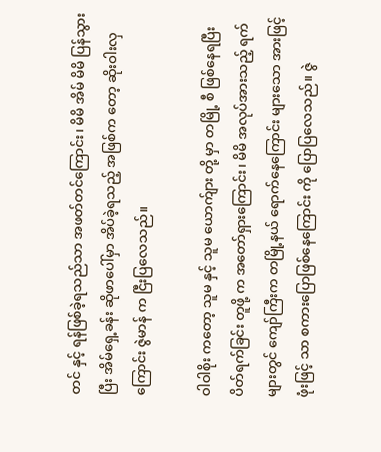တင် နှင့် ရန်ဖြစ်ခဲ့ရသည်သာ အဖတ်တင်ကြောင်း၊ မိမိ အိမ် မိမိ ပြန်သွားပြီး အိမ်ရှေ့ခန်း ဆိုဖာပေါ်မှာ အိပ်ခဲ့ရသည့် အဖြစ်က တော့ ဆိုးဝါးလှကြောင်း ဇွဲမာန် က ငြီးပြလေသည်။

ဝါဝါစိုး ကတော့ သူမ နှင့် သူမ ယောက်ျား တို့ မှာ တမြို့ စီ ဖြစ်နေရပြီး ပိတ်ရက်ခြင်း တူဖို့ က အတော်ရှားကြောင်း၊ မိမိ အလုပ်အားသည့် ရက်များတွင် ကျော်ကြီးက တမြို့နယ် ရောက်နေကြောင်း များသော အားဖြင့် ဖုံးဖြင့် သာ စကားပြောဖြစ်နေကြောင်း ကို ပြောပြလေသည်။ ဇွဲ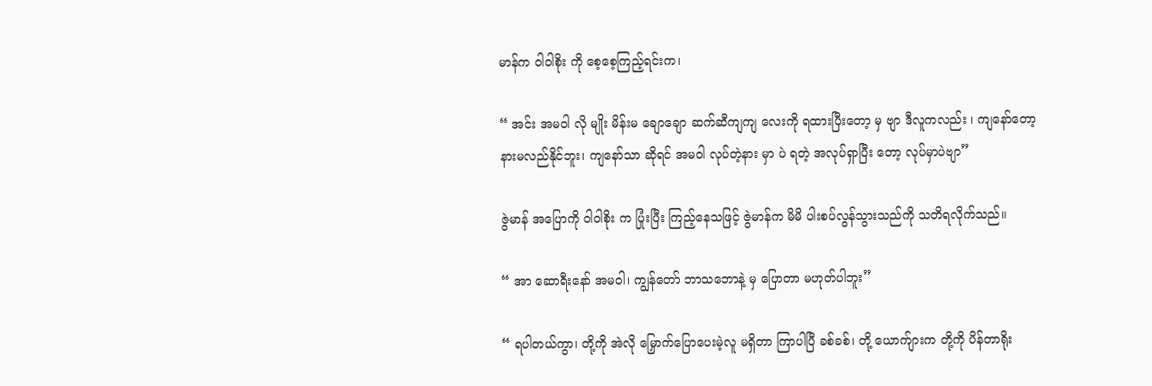မာန်က ဝါဝါစိုး ကို စေ့စေ့ကြည့်ရင်းက၊

“ အင်း အမဝါ လို မျိုး မိန်းမ ချောချော ဆက်ဆီကျကျ လေးကို ရထားပြီးတော့ မှ ဗျာ ဒီလူကလည်း ၊ ကျနော်တော့ နားမလည်နိုင်ဘူး၊ ကျနော်သာ ဆိုရင် အမဝါ လုပ်တဲ့နား မှာ ပဲ ရတဲ့ အလုပ်ရှာပြီး တော့ လုပ်မှာပဲဗျာ”

ဇွဲမာန် အပြောကို ဝါဝါစိုး က ပြုံးပြီး ကြည့်နေသဖြင့် ဇွဲမာန်က မိမိ ပါးစပ်လွန်သွားသည်ကို သတိရလိုက်သည်။

“ အာ ဆောရီးနော် အမဝါ၊ ကျွန်တော် ဘာသဘောနဲ့ မှ ပြောတာ မဟုတ်ပါဘူး”

“ ရပါတယ်ကွာ၊ တို့ကို အဲလို မြှောက်ပြောပေးမဲ့လူ မရှိတာ ကြာပါပြီ ခစ်ခစ်၊ တို့ ယောက်ျားက တို့ကို ပိန်တာရိုး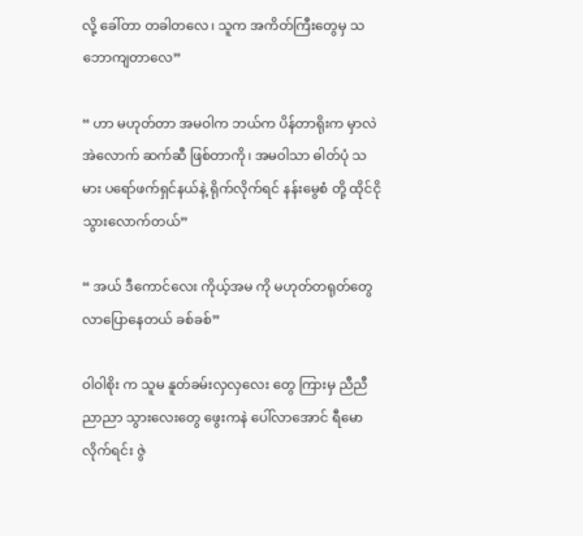လို့ ခေါ်တာ တခါတလေ၊ သူက အကိတ်ကြီးတွေမှ သဘောကျတာလေ”

“ ဟာ မဟုတ်တာ အမဝါက ဘယ်က ပိန်တာရိုးက မှာလဲ အဲလောက် ဆက်ဆီ ဖြစ်တာကို၊ အမဝါသာ ဓါတ်ပုံ သမား ပရော်ဖက်ရှင်နယ်နဲ့ ရိုက်လိုက်ရင် နန်းမွေစံ တို့ ထိုင်ငိုသွားလောက်တယ်”

“ အယ် ဒီကောင်လေး ကိုယ့်အမ ကို မဟုတ်တရုတ်တွေ လာပြောနေတယ် ခစ်ခစ်”

ဝါဝါစိုး က သူမ နူတ်ခမ်းလှလှလေး တွေ ကြားမှ ညီညီညာညာ သွားလေးတွေ ဖွေးကနဲ ပေါ်လာအောင် ရီမောလိုက်ရင်း ဇွဲ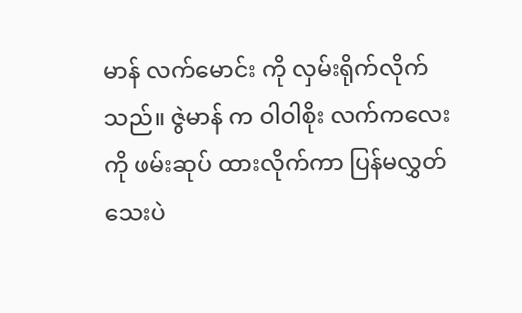မာန် လက်မောင်း ကို လှမ်းရိုက်လိုက်သည်။ ဇွဲမာန် က ဝါဝါစိုး လက်ကလေးကို ဖမ်းဆုပ် ထားလိုက်ကာ ပြန်မလွှတ်သေးပဲ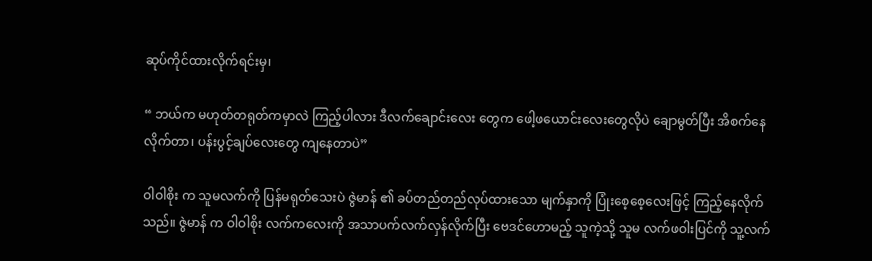ဆုပ်ကိုင်ထားလိုက်ရင်းမှ၊

“ ဘယ်က မဟုတ်တရုတ်ကမှာလဲ ကြည့်ပါလား ဒီလက်ချောင်းလေး တွေက ဖေါ့ဖယောင်းလေးတွေလိုပဲ ချောမွတ်ပြီး အိစက်နေလိုက်တာ၊ ပန်းပွင့်ချပ်လေးတွေ ကျနေတာပဲ”

ဝါဝါစိုး က သူမလက်ကို ပြန်မရုတ်သေးပဲ ဇွဲမာန် ၏ ခပ်တည်တည်လုပ်ထားသော မျက်နှာကို ပြုံးစေ့စေ့လေးဖြင့် ကြည့်နေလိုက်သည်။ ဇွဲမာန် က ဝါဝါစိုး လက်ကလေးကို အသာပက်လက်လှန်လိုက်ပြီး ဗေဒင်ဟောမည့် သူကဲ့သို့ သူမ လက်ဖဝါးပြင်ကို သူ့လက်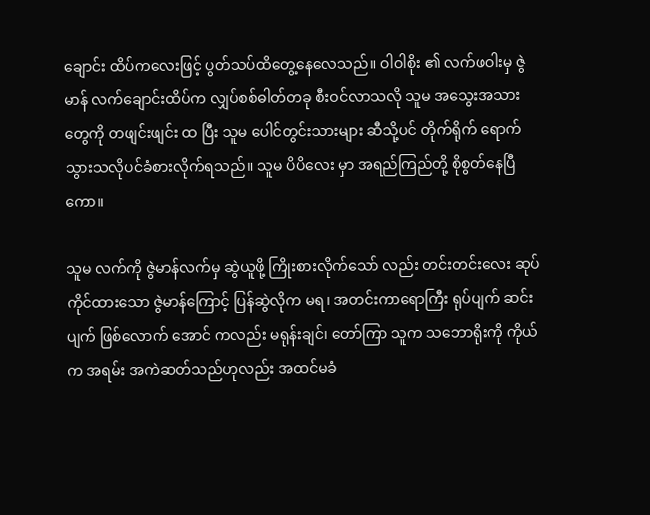ချောင်း ထိပ်ကလေးဖြင့် ပွတ်သပ်ထိတွေ့နေလေသည်။ ဝါဝါစိုး ၏ လက်ဖဝါးမှ ဇွဲမာန် လက်ချောင်းထိပ်က လျှပ်စစ်ဓါတ်တခု စီးဝင်လာသလို သူမ အသွေးအသား တွေကို တဖျင်းဖျင်း ထ ပြီး သူမ ပေါင်တွင်းသားများ ဆီသို့ပင် တိုက်ရိုက် ရောက်သွားသလိုပင်ခံစားလိုက်ရသည်။ သူမ ပိပိလေး မှာ အရည်ကြည်တို့ စိုစွတ်နေပြီကော။

သူမ လက်ကို ဇွဲမာန်လက်မှ ဆွဲယူဖို့ ကြိုးစားလိုက်သော် လည်း တင်းတင်းလေး ဆုပ်ကိုင်ထားသော ဇွဲမာန်ကြောင့် ပြန်ဆွဲလိုက မရ၊ အတင်းကာရောကြီး ရုပ်ပျက် ဆင်းပျက် ဖြစ်လောက် အောင် ကလည်း မရုန်းချင်၊ တော်ကြာ သူက သဘောရိုးကို ကိုယ်က အရမ်း အကဲဆတ်သည်ဟုလည်း အထင်မခံ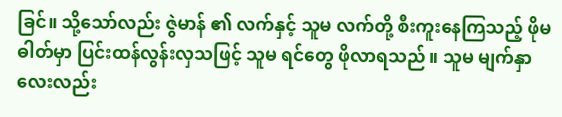ခြင်။ သို့သော်လည်း ဇွဲမာန် ၏ လက်နှင့် သူမ လက်တို့ စီးကူးနေကြသည့် ဖိုမ ဓါတ်မှာ ပြင်းထန်လွန်းလှသဖြင့် သူမ ရင်တွေ ဖိုလာရသည်။ သူမ မျက်နှာလေးလည်း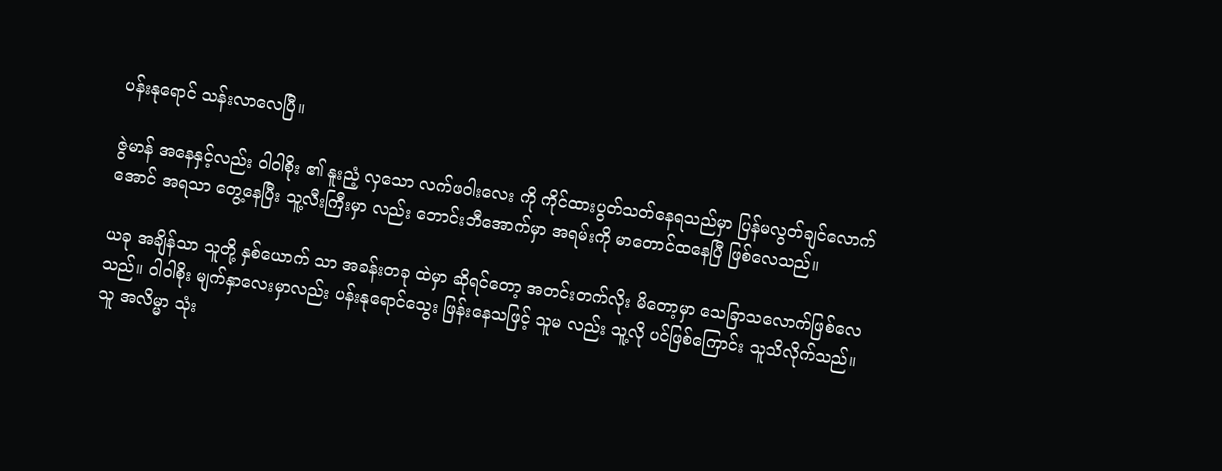ပန်းနုရောင် သန်းလာလေပြီ။

ဇွဲမာန် အနေနှင့်လည်း ဝါဝါစိုး ၏ နူးညံ့ လှသော လက်ဖဝါးလေး ကို ကိုင်ထားပွတ်သတ်နေရသည်မှာ ပြန်မလွတ်ချင်လောက်အောင် အရသာ တွေ့နေပြီး သူ့လီးကြီးမှာ လည်း ဘောင်းဘီအောက်မှာ အရမ်းကို မာတောင်ထနေပြီ ဖြစ်လေသည်။

ယခု အချိန်သာ သူတို့ နှစ်ယောက် သာ အခန်းတခု ထဲမှာ ဆိုရင်တော့ အတင်းတက်လိုး မိတော့မှာ သေခြာသလောက်ဖြစ်လေသည်။ ဝါဝါစိုး မျက်နှာလေးမှာလည်း ပန်းနုရောင်သွေး ဖြန်းနေသဖြင့် သူမ လည်း သူ့လို ပင်ဖြစ်ကြောင်း သူသိလိုက်သည်။ သူ အလိမ္မာ သုံး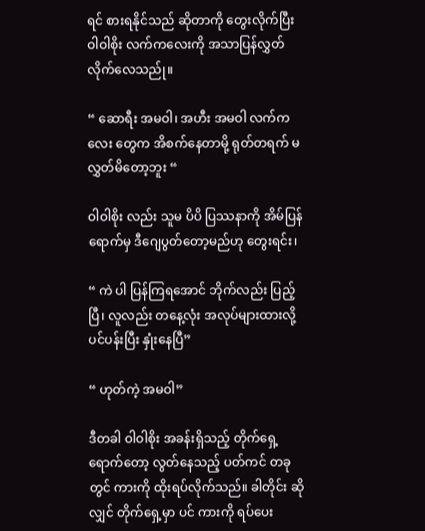ရင် စားရနိုင်သည် ဆိုတာကို တွေးလိုက်ပြီး ဝါဝါစိုး လက်ကလေးကို အသာပြန်လွှတ်လိုက်လေသည်ု။

“ ဆောရီး အမဝါ၊ အဟီး အမဝါ လက်ကလေး တွေက အိစက်နေတာမို့ ရုတ်တရက် မလွှတ်မိတော့ဘူး “

ဝါဝါစိုး လည်း သူမ ပိပိ ပြဿနာကို အိမ်ပြန်ရောက်မှ ဒီဂျေပွတ်တော့မည်ဟု တွေးရင်း၊

“ ကဲ ပါ ပြန်ကြရအောင် ဘိုက်လည်း ပြည့်ပြီ၊ လူလည်း တနေ့လုံး အလုပ်များထားလို့ ပင်ပန်းပြီး နှုံးနေပြီ”

“ ဟုတ်ကဲ့ အမဝါ”

ဒီတခါ ဝါဝါစိုး အခန်းရှိသည့် တိုက်ရှေ့ရောက်တော့ လွတ်နေသည့် ပတ်ကင် တခု တွင် ကားကို ထိုးရပ်လိုက်သည်။ ခါတိုင်း ဆိုလျှင် တိုက်ရှေ့မှာ ပင် ကားကို ရပ်ပေး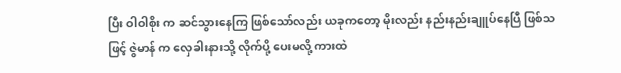ပြီး ဝါဝါစိုး က ဆင်သွားနေကြ ဖြစ်သော်လည်း ယခုကတော့ မိုးလည်း နည်းနည်းချူပ်နေပြီ ဖြစ်သဖြင့် ဇွဲမာန် က လှေခါးနားသို့ လိုက်ပို့ ပေးမလို့ ကားထဲ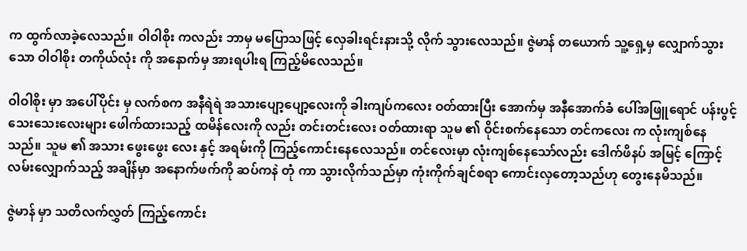က ထွက်လာခဲ့လေသည်။ ဝါဝါစိုး ကလည်း ဘာမှ မပြောသဖြင့် လှေခါးရင်းနားသို့ လိုက် သွားလေသည်။ ဇွဲမာန် တယောက် သူ့ရှေ့မှ လျှောက်သွားသော ဝါဝါစိုး တကိုယ်လုံး ကို အနောက်မှ အားရပါးရ ကြည့်မိလေသည်။

ဝါဝါစိုး မှာ အပေါ်ပိုင်း မှ လက်စက အနီရဲရဲ အသားပျော့ပျော့လေးကို ခါးကျပ်ကလေး ဝတ်ထားပြီး အောက်မှ အနီအောက်ခံ ပေါ်အဖြူရောင် ပန်းပွင့်သေးသေးလေးများ ဖေါက်ထားသည့် ထမိန်လေးကို လည်း တင်းတင်းလေး ဝတ်ထားရာ သူမ ၏ ဝိုင်းစက်နေသော တင်ကလေး က လုံးကျစ်နေသည်။ သူမ ၏ အသား ဖွေးဖွေး လေး နှင့် အရမ်းကို ကြည့်ကောင်းနေလေသည်။ တင်လေးမှာ လုံးကျစ်နေသော်လည်း ဒေါက်ဖိနပ် အမြင့် ကြောင့် လမ်းလျှောက်သည့် အချိန်မှာ အနောက်ဖက်ကို ဆပ်ကနဲ တုံ ကာ သွားလိုက်သည်မှာ ကုံးကိုက်ချင်စရာ ကောင်းလှတော့သည်ဟု တွေးနေမိသည်။

ဇွဲမာန် မှာ သတိလက်လွှတ် ကြည့်ကောင်း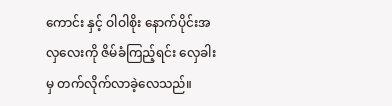ကောင်း နှင့် ဝါဝါစိုး နောက်ပိုင်းအလှလေးကို ဇိမ်ခံကြည့်ရင်း လှေခါးမှ တက်လိုက်လာခဲ့လေသည်။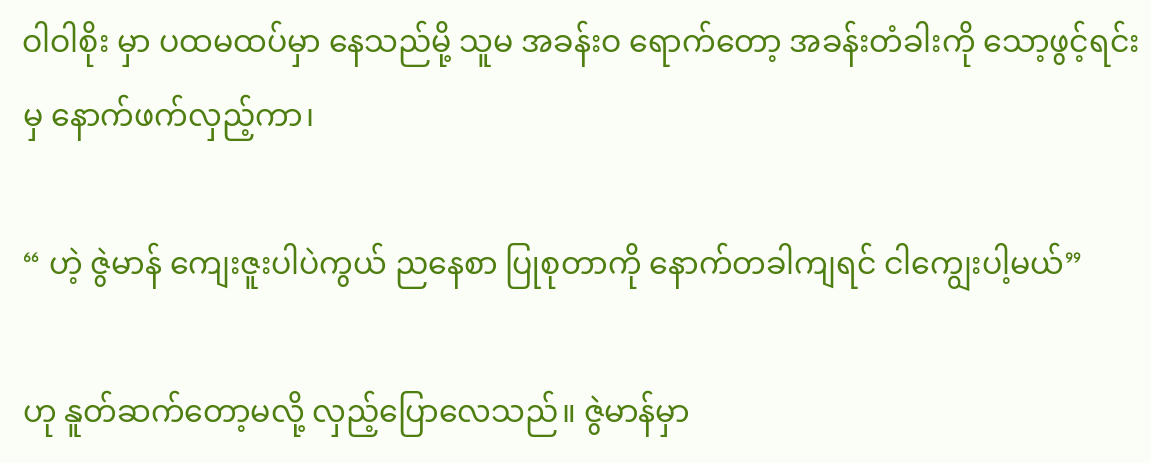ဝါဝါစိုး မှာ ပထမထပ်မှာ နေသည်မို့ သူမ အခန်းဝ ရောက်တော့ အခန်းတံခါးကို သော့ဖွင့်ရင်း မှ နောက်ဖက်လှည့်ကာ၊

“ ဟဲ့ ဇွဲမာန် ကျေးဇူးပါပဲကွယ် ညနေစာ ပြုစုတာကို နောက်တခါကျရင် ငါကျွေးပါ့မယ်”

ဟု နူတ်ဆက်တော့မလို့ လှည့်ပြောလေသည်။ ဇွဲမာန်မှာ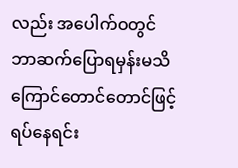လည်း အပေါက်ဝတွင် ဘာဆက်ပြောရမှန်းမသိကြောင်တောင်တောင်ဖြင့် ရပ်နေရင်း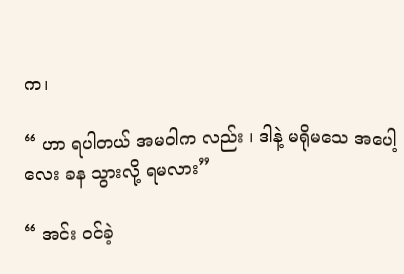က၊

“ ဟာ ရပါတယ် အမဝါက လည်း ၊ ဒါနဲ့ မရိုမသေ အပေါ့လေး ခန သွားလို့ ရမလား”

“ အင်း ဝင်ခဲ့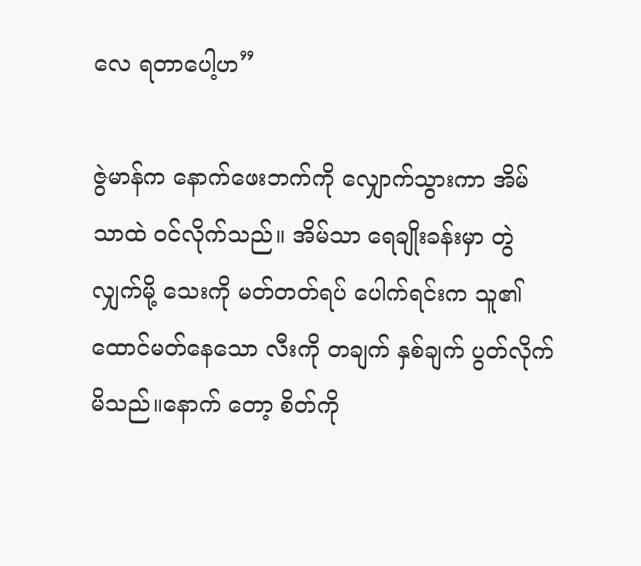လေ ရတာပေါ့ဟ”

ဇွဲမာန်က နောက်ဖေးဘက်ကို လျှောက်သွားကာ အိမ်သာထဲ ဝင်လိုက်သည်။ အိမ်သာ ရေချိုးခန်းမှာ တွဲလျှက်မို့ သေးကို မတ်တတ်ရပ် ပေါက်ရင်းက သူ၏ ထောင်မတ်နေသော လီးကို တချက် နှစ်ချက် ပွတ်လိုက်မိသည်။နောက် တော့ စိတ်ကို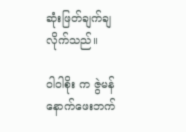ဆုံးဖြတ်ချက်ချလိုက်သည်။

ဝါဝါစိုး က ဇွဲမန် နောက်ဖေးဘက်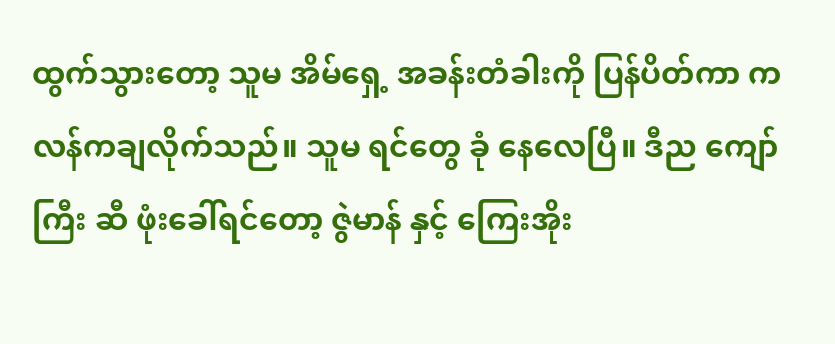ထွက်သွားတော့ သူမ အိမ်ရှေ့ အခန်းတံခါးကို ပြန်ပိတ်ကာ ကလန်ကချလိုက်သည်။ သူမ ရင်တွေ ခုံ နေလေပြီ။ ဒီည ကျော်ကြီး ဆီ ဖုံးခေါ်ရင်တော့ ဇွဲမာန် နှင့် ကြေးအိုး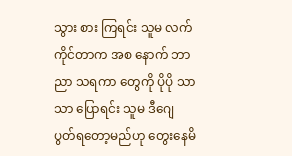သွား စား ကြရင်း သူမ လက်ကိုင်တာက အစ နောက် ဘာညာ သရကာ တွေကို ပိုပို သာသာ ပြောရင်း သူမ ဒီဂျေ ပွတ်ရတော့မည်ဟု တွေးနေမိ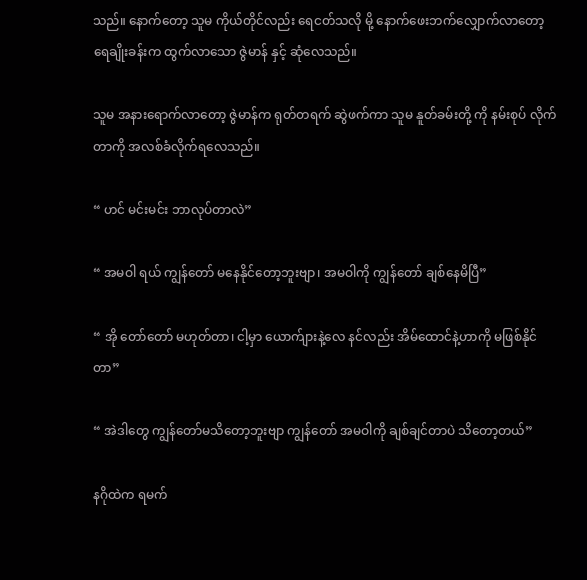သည်။ နောက်တော့ သူမ ကိုယ်တိုင်လည်း ရေငတ်သလို မို့ နောက်ဖေးဘက်လျှောက်လာတော့ ရေချိုးခန်းက ထွက်လာသော ဇွဲမာန် နှင့် ဆုံလေသည်။

သူမ အနားရောက်လာတော့ ဇွဲမာန်က ရုတ်တရက် ဆွဲဖက်ကာ သူမ နူတ်ခမ်းတို့ ကို နမ်းစုပ် လိုက်တာကို အလစ်ခံလိုက်ရလေသည်။

“ ဟင် မင်းမင်း ဘာလုပ်တာလဲ”

“ အမဝါ ရယ် ကျွန်တော် မနေနိုင်တော့ဘူးဗျာ၊ အမဝါကို ကျွန်တော် ချစ်နေမိပြီ”

“ အို တော်တော် မဟုတ်တာ၊ ငါ့မှာ ယောက်ျားနဲ့လေ နင်လည်း အိမ်ထောင်နဲ့ဟာကို မဖြစ်နိုင်တာ”

“ အဲဒါတွေ ကျွန်တော်မသိတော့ဘူးဗျာ ကျွန်တော် အမဝါကို ချစ်ချင်တာပဲ သိတော့တယ်”

နဂိုထဲက ရမက်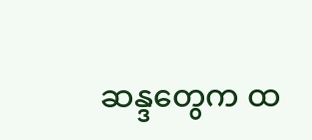ဆန္ဒတွေက ထ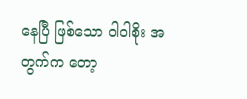နေပြီ ဖြစ်သော ဝါဝါစိုး အတွက်က တော့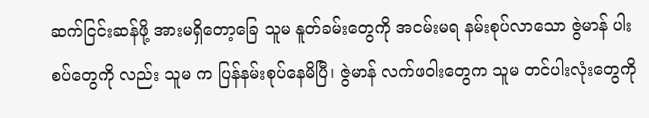ဆက်ငြင်းဆန်ဖို့ အားမရှိတော့ခြေ သူမ နူတ်ခမ်းတွေကို အငမ်းမရ နမ်းစုပ်လာသော ဇွဲမာန် ပါးစပ်တွေကို လည်း သူမ က ပြန်နမ်းစုပ်နေမိပြီ၊ ဇွဲမာန် လက်ဖဝါးတွေက သူမ တင်ပါးလုံးတွေကို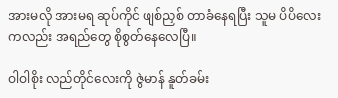အားမလို အားမရ ဆုပ်ကိုင် ဖျစ်ညှစ် တာခံနေရပြီး သူမ ပိပိလေး ကလည်း အရည်တွေ စိုစွတ်နေလေပြီ။

ဝါဝါစိုး လည်တိုင်လေးကို ဇွဲမာန် နူတ်ခမ်း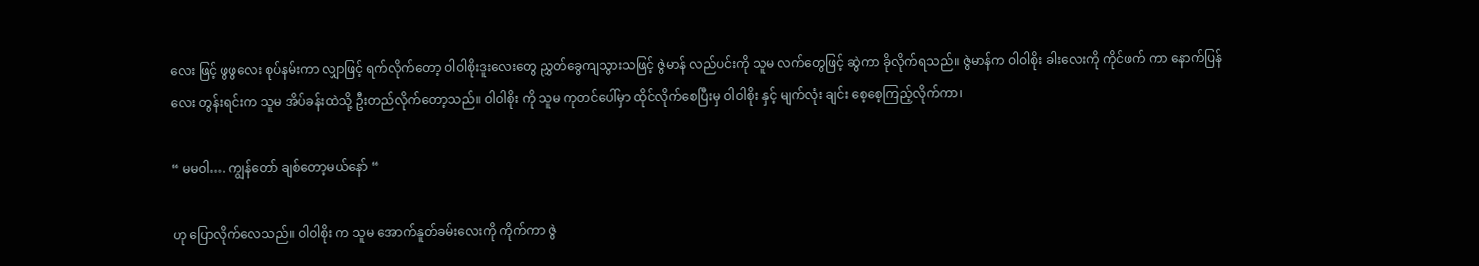လေး ဖြင့် ဖွဖွလေး စုပ်နမ်းကာ လျှာဖြင့် ရက်လိုက်တော့ ဝါဝါစိုးဒူးလေးတွေ ညွှတ်ခွေကျသွားသဖြင့် ဇွဲမာန် လည်ပင်းကို သူမ လက်တွေဖြင့် ဆွဲကာ ခိုလိုက်ရသည်။ ဇွဲမာန်က ဝါဝါစိုး ခါးလေးကို ကိုင်ဖက် ကာ နောက်ပြန်လေး တွန်းရင်းက သူမ အိပ်ခန်းထဲသို့ ဦးတည်လိုက်တော့သည်။ ဝါဝါစိုး ကို သူမ ကုတင်ပေါ်မှာ ထိုင်လိုက်စေပြီးမှ ဝါဝါစိုး နှင့် မျက်လုံး ချင်း စေ့စေ့ကြည့်လိုက်ကာ၊

“ မမဝါ…. ကျွန်တော် ချစ်တော့မယ်နော် “

ဟု ပြောလိုက်လေသည်။ ဝါဝါစိုး က သူမ အောက်နူတ်ခမ်းလေးကို ကိုက်ကာ ဇွဲ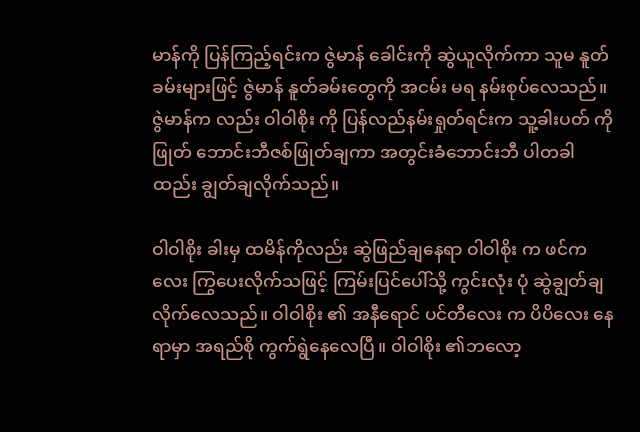မာန်ကို ပြန်ကြည့်ရင်းက ဇွဲမာန် ခေါင်းကို ဆွဲယူလိုက်ကာ သူမ နူတ်ခမ်းများဖြင့် ဇွဲမာန် နူတ်ခမ်းတွေကို အငမ်း မရ နမ်းစုပ်လေသည်။ ဇွဲမာန်က လည်း ဝါဝါစိုး ကို ပြန်လည်နမ်းရှုတ်ရင်းက သူ့ခါးပတ် ကို ဖြုတ် ဘောင်းဘီဇစ်ဖြုတ်ချကာ အတွင်းခံဘောင်းဘီ ပါတခါထည်း ချွတ်ချလိုက်သည်။

ဝါဝါစိုး ခါးမှ ထမိန်ကိုလည်း ဆွဲဖြည်ချနေရာ ဝါဝါစိုး က ဖင်ကလေး ကြွပေးလိုက်သဖြင့် ကြမ်းပြင်ပေါ်သို့ ကွင်းလုံး ပုံ ဆွဲချွတ်ချလိုက်လေသည်။ ဝါဝါစိုး ၏ အနီရောင် ပင်တီလေး က ပိပိလေး နေရာမှာ အရည်စို ကွက်ရွဲနေလေပြီ။ ဝါဝါစိုး ၏ဘလော့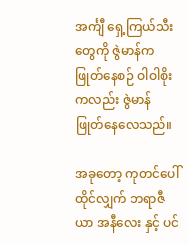အင်္ကျီ ရှေ့ကြယ်သီးတွေကို ဇွဲမာန်က ဖြုတ်နေစဉ် ဝါဝါစိုး ကလည်း ဇွဲမာန် ဖြုတ်နေလေသည်။

အခုတော့ ကုတင်ပေါ် ထိုင်လျှက် ဘရာဇီယာ အနီလေး နှင့် ပင်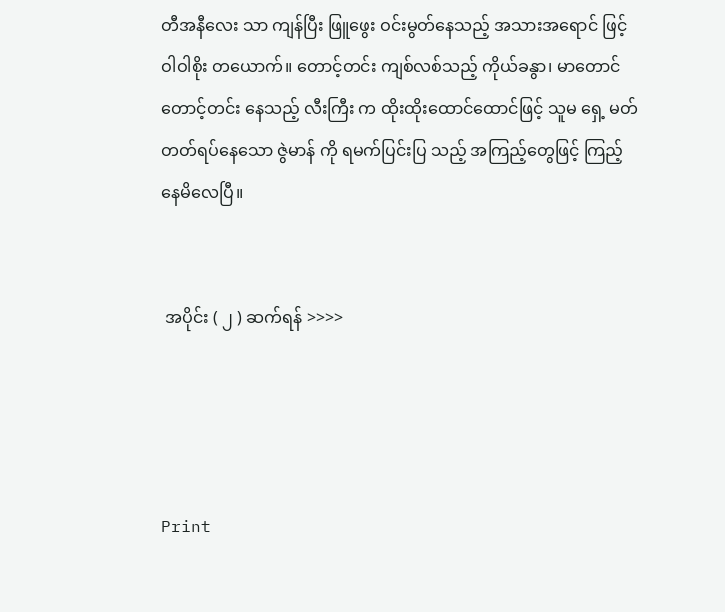တီအနီလေး သာ ကျန်ပြီး ဖြူဖွေး ဝင်းမွတ်နေသည့် အသားအရောင် ဖြင့် ဝါဝါစိုး တယောက်။ တောင့်တင်း ကျစ်လစ်သည့် ကိုယ်ခနွာ၊ မာတောင် တောင့်တင်း နေသည့် လီးကြီး က ထိုးထိုးထောင်ထောင်ဖြင့် သူမ ရှေ့ မတ်တတ်ရပ်နေသော ဇွဲမာန် ကို ရမက်ပြင်းပြ သည့် အကြည့်တွေဖြင့် ကြည့်နေမိလေပြီ။


 အပိုင်း ( ၂ ) ဆက်ရန် >>>>




Print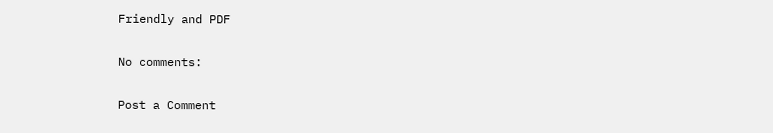Friendly and PDF

No comments:

Post a Comment